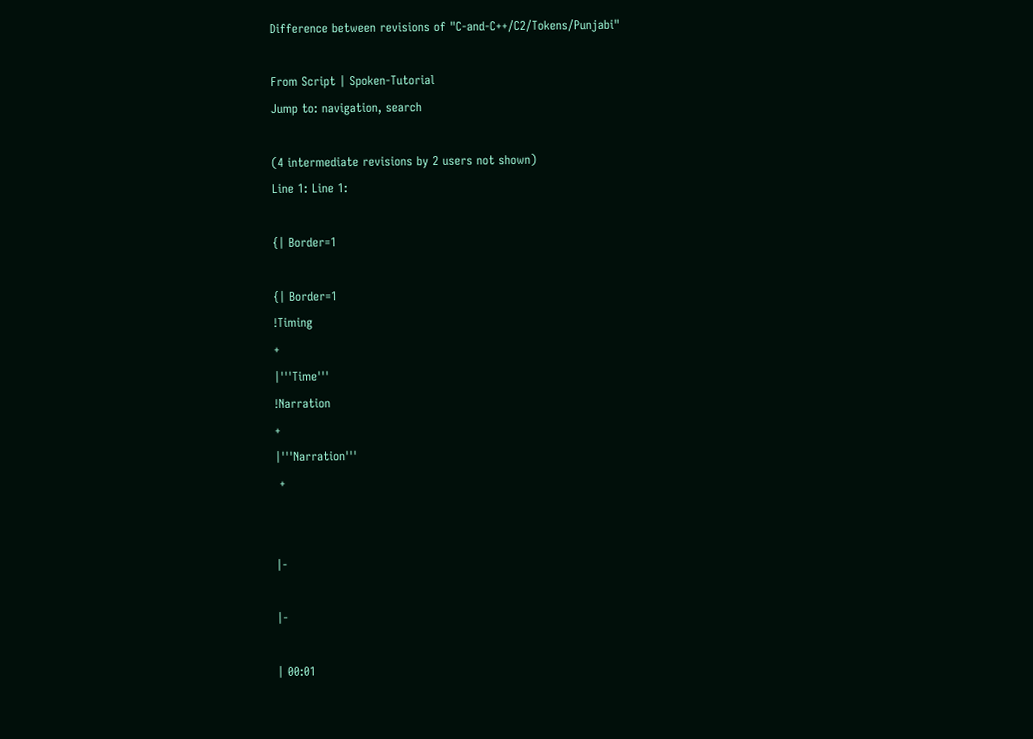Difference between revisions of "C-and-C++/C2/Tokens/Punjabi"

From Script | Spoken-Tutorial
Jump to: navigation, search

(4 intermediate revisions by 2 users not shown)
Line 1: Line 1:

{| Border=1

{| Border=1
!Timing
+
|'''Time'''
!Narration
+
|'''Narration'''
 +


|-

|-

| 00:01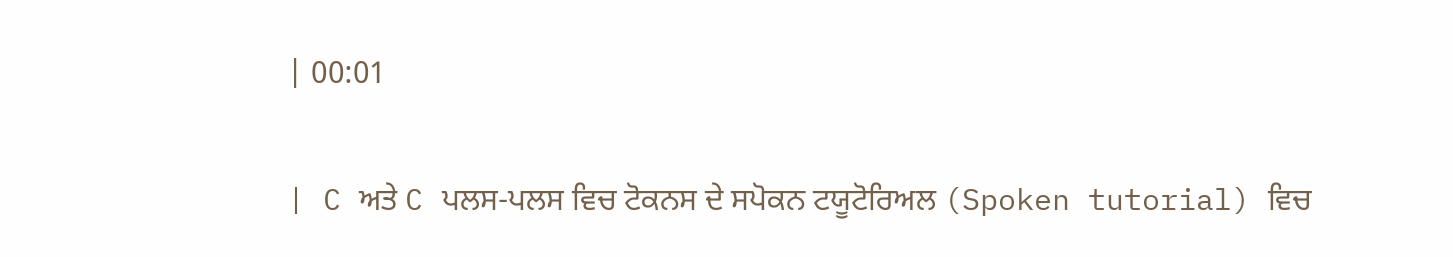| 00:01

| C ਅਤੇ C ਪਲਸ-ਪਲਸ ਵਿਚ ਟੋਕਨਸ ਦੇ ਸਪੋਕਨ ਟਯੂਟੋਰਿਅਲ (Spoken tutorial) ਵਿਚ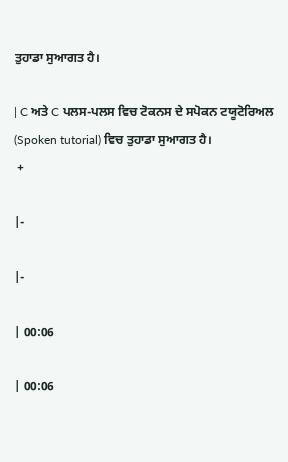ਤੁਹਾਡਾ ਸੁਆਗਤ ਹੈ।

| C ਅਤੇ C ਪਲਸ-ਪਲਸ ਵਿਚ ਟੋਕਨਸ ਦੇ ਸਪੋਕਨ ਟਯੂਟੋਰਿਅਲ (Spoken tutorial) ਵਿਚ ਤੁਹਾਡਾ ਸੁਆਗਤ ਹੈ।
 +

|-

|-

| 00:06

| 00:06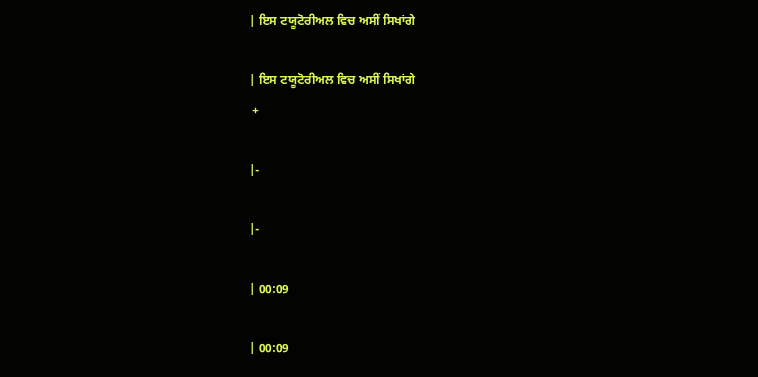| ਇਸ ਟਯੂਟੋਰੀਅਲ ਵਿਚ ਅਸੀਂ ਸਿਖਾਂਗੇ

| ਇਸ ਟਯੂਟੋਰੀਅਲ ਵਿਚ ਅਸੀਂ ਸਿਖਾਂਗੇ
 +

|-

|-

| 00:09

| 00:09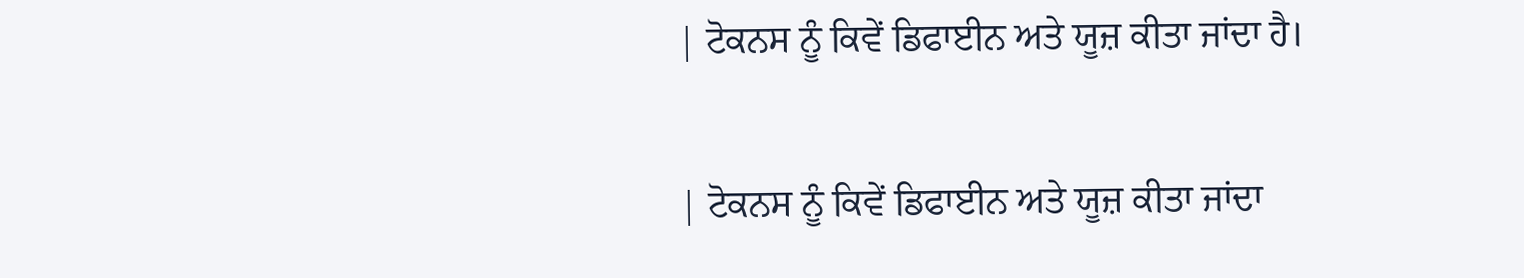| ਟੋਕਨਸ ਨੂੰ ਕਿਵੇਂ ਡਿਫਾਈਨ ਅਤੇ ਯੂਜ਼ ਕੀਤਾ ਜਾਂਦਾ ਹੈ।

| ਟੋਕਨਸ ਨੂੰ ਕਿਵੇਂ ਡਿਫਾਈਨ ਅਤੇ ਯੂਜ਼ ਕੀਤਾ ਜਾਂਦਾ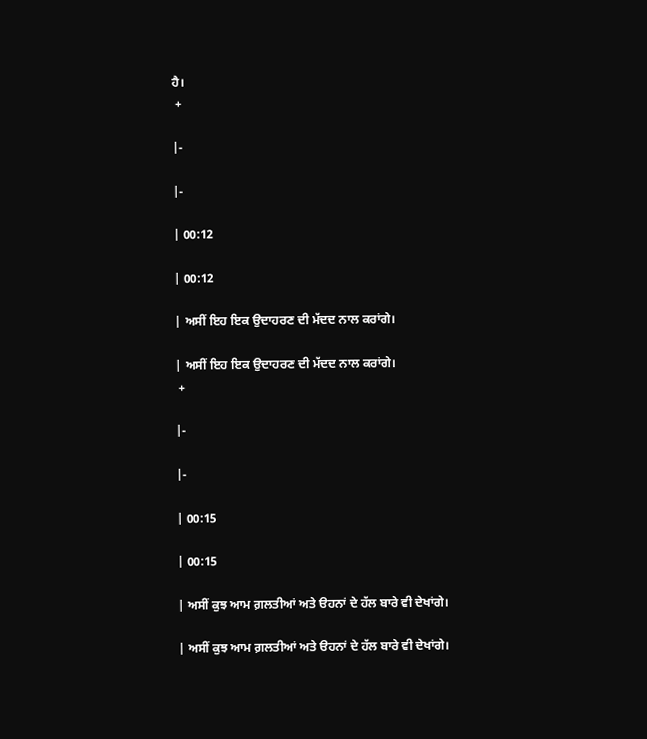ਹੈ।
 +

|-

|-

| 00:12

| 00:12

| ਅਸੀਂ ਇਹ ਇਕ ਉਦਾਹਰਣ ਦੀ ਮੱਦਦ ਨਾਲ ਕਰਾਂਗੇ।

| ਅਸੀਂ ਇਹ ਇਕ ਉਦਾਹਰਣ ਦੀ ਮੱਦਦ ਨਾਲ ਕਰਾਂਗੇ।
 +

|-

|-

| 00:15

| 00:15

| ਅਸੀਂ ਕੁਝ ਆਮ ਗ਼ਲਤੀਆਂ ਅਤੇ ੳਹਨਾਂ ਦੇ ਹੱਲ ਬਾਰੇ ਵੀ ਦੇਖਾਂਗੇ।

| ਅਸੀਂ ਕੁਝ ਆਮ ਗ਼ਲਤੀਆਂ ਅਤੇ ੳਹਨਾਂ ਦੇ ਹੱਲ ਬਾਰੇ ਵੀ ਦੇਖਾਂਗੇ।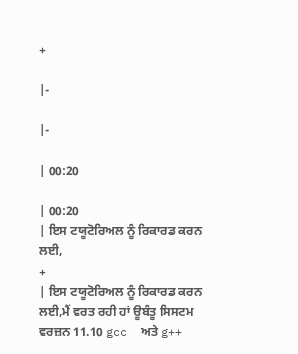+

|-

|-

| 00:20

| 00:20
| ਇਸ ਟਯੂਟੋਰਿਅਲ ਨੂੰ ਰਿਕਾਰਡ ਕਰਨ ਲਈ,
+
| ਇਸ ਟਯੂਟੋਰਿਅਲ ਨੂੰ ਰਿਕਾਰਡ ਕਰਨ ਲਈ,ਮੈਂ ਵਰਤ ਰਹੀ ਹਾਂ ਊਬੰਤੂ ਸਿਸਟਮ ਵਰਜ਼ਨ 11.10 gcc  ਅਤੇ g++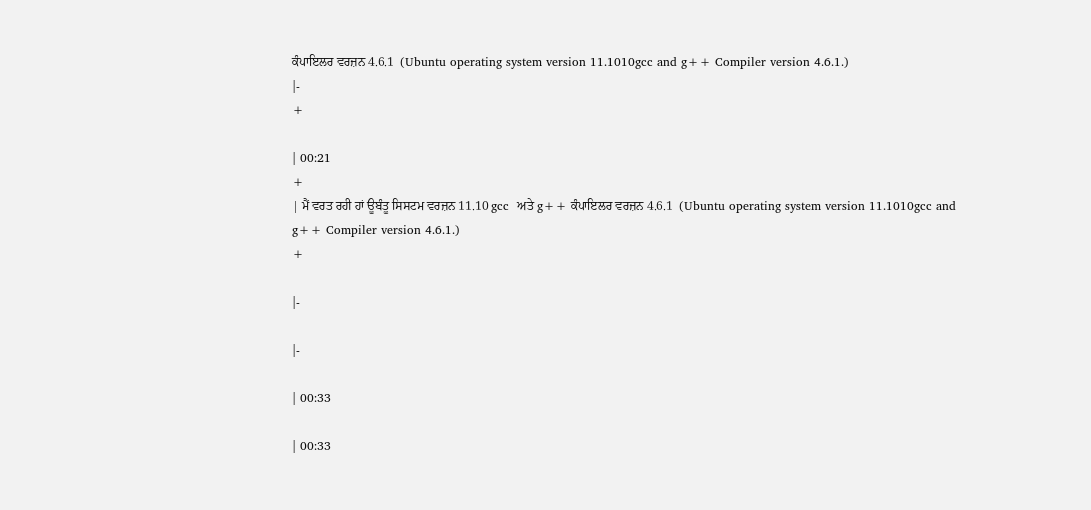ਕੰਪਾਇਲਰ ਵਰਜ਼ਨ 4.6.1  (Ubuntu operating system version 11.1010gcc and g++ Compiler version 4.6.1.)
|-
+

| 00:21
+
| ਮੈਂ ਵਰਤ ਰਹੀ ਹਾਂ ਊਬੰਤੂ ਸਿਸਟਮ ਵਰਜ਼ਨ 11.10 gcc  ਅਤੇ g++ ਕੰਪਾਇਲਰ ਵਰਜ਼ਨ 4.6.1  (Ubuntu operating system version 11.1010gcc and g++ Compiler version 4.6.1.)
+

|-

|-

| 00:33

| 00:33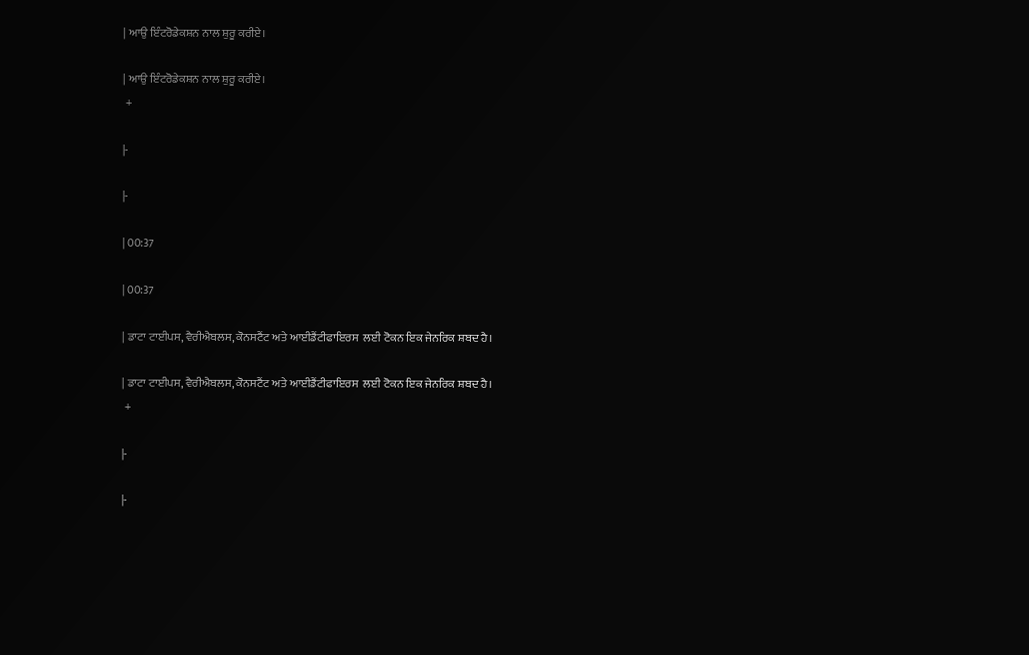| ਆਉ ਇੰਟਰੋਡੇਕਸ਼ਨ ਨਾਲ ਸ਼ੁਰੂ ਕਰੀਏ।

| ਆਉ ਇੰਟਰੋਡੇਕਸ਼ਨ ਨਾਲ ਸ਼ੁਰੂ ਕਰੀਏ।
 +

|-

|-

| 00:37

| 00:37

| ਡਾਟਾ ਟਾਈਪਸ, ਵੈਰੀਐਬਲਸ, ਕੋਨਸਟੈਂਟ ਅਤੇ ਆਈਡੈਂਟੀਫਾਇਰਸ  ਲਈ ਟੋਕਨ ਇਕ ਜੇਨਰਿਕ ਸ਼ਬਦ ਹੈ।

| ਡਾਟਾ ਟਾਈਪਸ, ਵੈਰੀਐਬਲਸ, ਕੋਨਸਟੈਂਟ ਅਤੇ ਆਈਡੈਂਟੀਫਾਇਰਸ  ਲਈ ਟੋਕਨ ਇਕ ਜੇਨਰਿਕ ਸ਼ਬਦ ਹੈ।
 +

|-

|-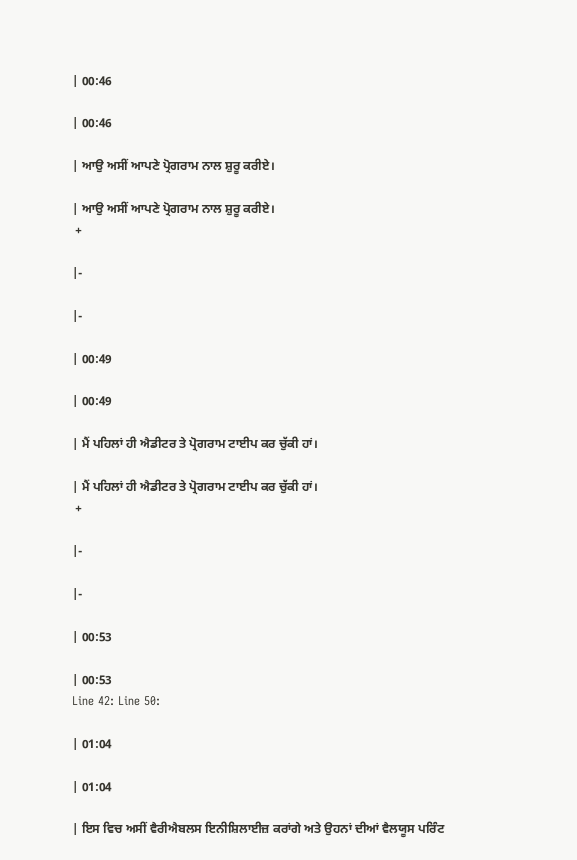| 00:46

| 00:46

| ਆਉ ਅਸੀਂ ਆਪਣੇ ਪ੍ਰੋਗਰਾਮ ਨਾਲ ਸ਼ੁਰੂ ਕਰੀਏ।

| ਆਉ ਅਸੀਂ ਆਪਣੇ ਪ੍ਰੋਗਰਾਮ ਨਾਲ ਸ਼ੁਰੂ ਕਰੀਏ।
 +

|-

|-

| 00:49

| 00:49

| ਮੈਂ ਪਹਿਲਾਂ ਹੀ ਐਡੀਟਰ ਤੇ ਪ੍ਰੋਗਰਾਮ ਟਾਈਪ ਕਰ ਚੁੱਕੀ ਹਾਂ।

| ਮੈਂ ਪਹਿਲਾਂ ਹੀ ਐਡੀਟਰ ਤੇ ਪ੍ਰੋਗਰਾਮ ਟਾਈਪ ਕਰ ਚੁੱਕੀ ਹਾਂ।
 +

|-

|-

| 00:53

| 00:53
Line 42: Line 50:

| 01:04

| 01:04

| ਇਸ ਵਿਚ ਅਸੀਂ ਵੈਰੀਐਬਲਸ ਇਨੀਸ਼ਿਲਾਈਜ਼ ਕਰਾਂਗੇ ਅਤੇ ਉਹਨਾਂ ਦੀਆਂ ਵੈਲਯੂਸ ਪਰਿੰਟ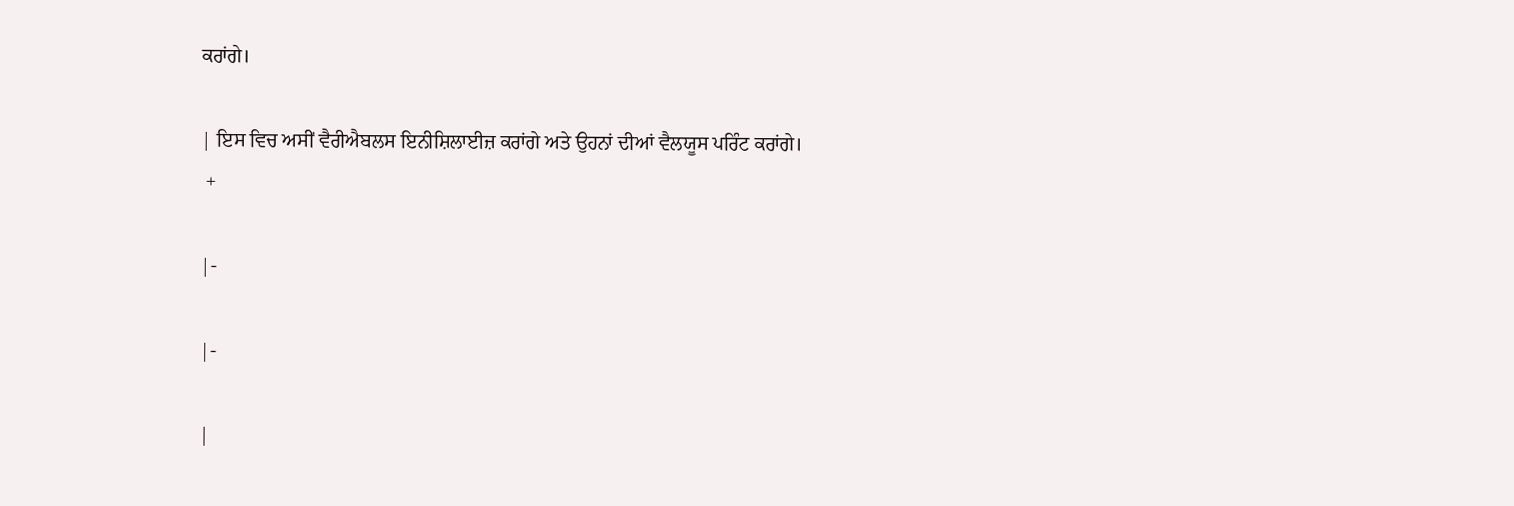ਕਰਾਂਗੇ।

| ਇਸ ਵਿਚ ਅਸੀਂ ਵੈਰੀਐਬਲਸ ਇਨੀਸ਼ਿਲਾਈਜ਼ ਕਰਾਂਗੇ ਅਤੇ ਉਹਨਾਂ ਦੀਆਂ ਵੈਲਯੂਸ ਪਰਿੰਟ ਕਰਾਂਗੇ।
 +

|-

|-

|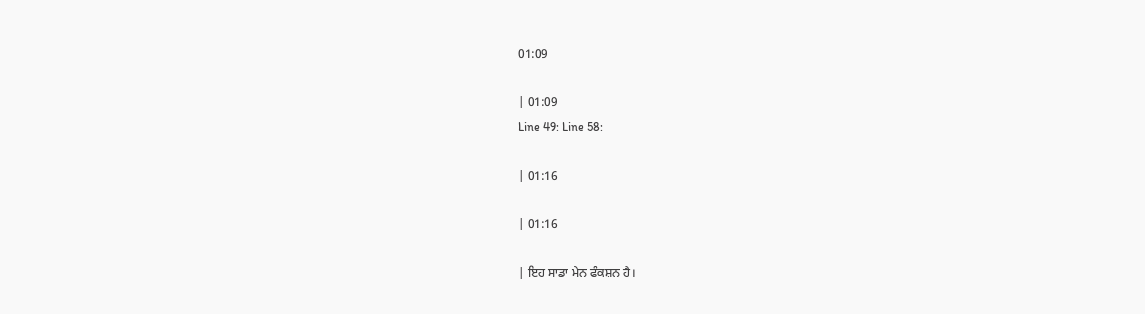01:09

| 01:09
Line 49: Line 58:

| 01:16

| 01:16

| ਇਹ ਸਾਡਾ ਮੇਨ ਫੰਕਸ਼ਨ ਹੈ।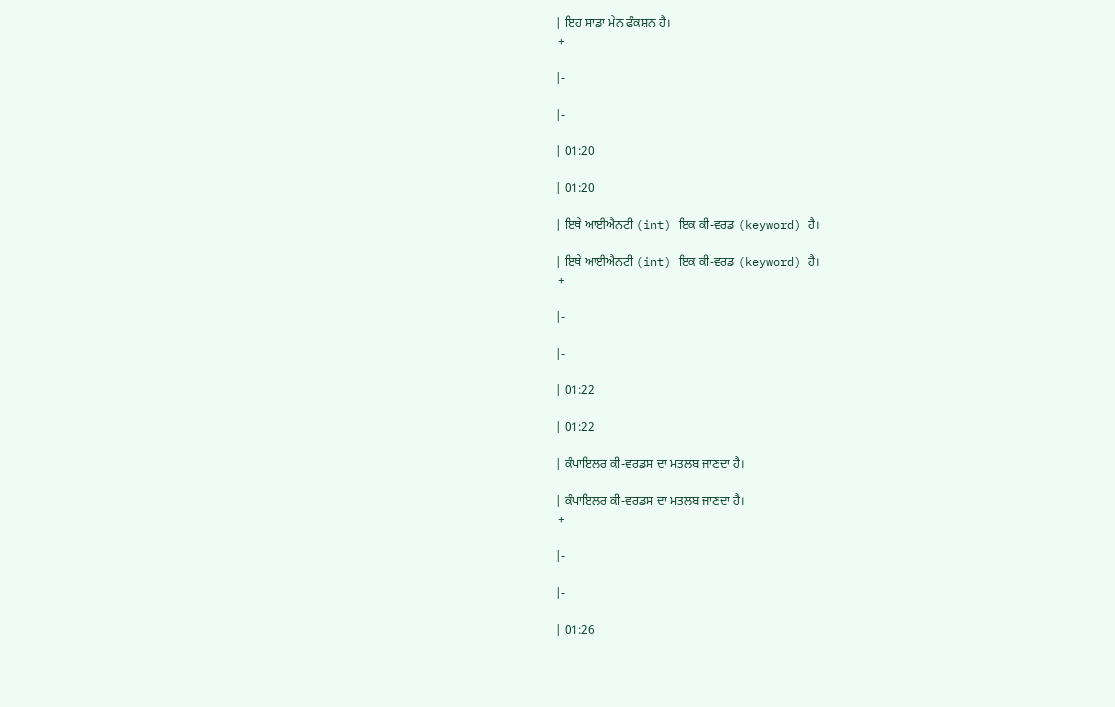| ਇਹ ਸਾਡਾ ਮੇਨ ਫੰਕਸ਼ਨ ਹੈ।
 +

|-

|-

| 01:20

| 01:20

| ਇਥੇ ਆਈਐਨਟੀ (int) ਇਕ ਕੀ-ਵਰਡ (keyword) ਹੈ।

| ਇਥੇ ਆਈਐਨਟੀ (int) ਇਕ ਕੀ-ਵਰਡ (keyword) ਹੈ।
 +

|-

|-

| 01:22

| 01:22

| ਕੰਪਾਇਲਰ ਕੀ-ਵਰਡਸ ਦਾ ਮਤਲਬ ਜਾਣਦਾ ਹੈ।

| ਕੰਪਾਇਲਰ ਕੀ-ਵਰਡਸ ਦਾ ਮਤਲਬ ਜਾਣਦਾ ਹੈ।
 +

|-

|-

| 01:26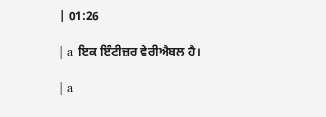| 01:26

| a ਇਕ ਇੰਟੀਜ਼ਰ ਵੇਰੀਐਬਲ ਹੈ।

| a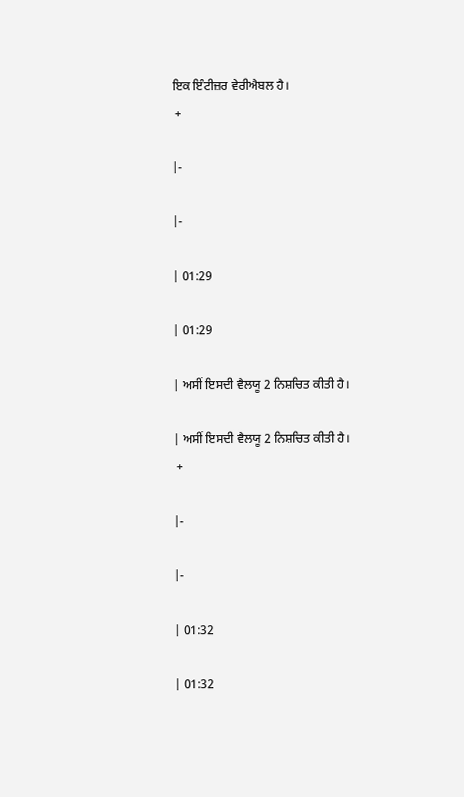ਇਕ ਇੰਟੀਜ਼ਰ ਵੇਰੀਐਬਲ ਹੈ।
 +

|-

|-

| 01:29

| 01:29

| ਅਸੀਂ ਇਸਦੀ ਵੈਲਯੂ 2 ਨਿਸ਼ਚਿਤ ਕੀਤੀ ਹੈ।

| ਅਸੀਂ ਇਸਦੀ ਵੈਲਯੂ 2 ਨਿਸ਼ਚਿਤ ਕੀਤੀ ਹੈ।
 +

|-

|-

| 01:32

| 01:32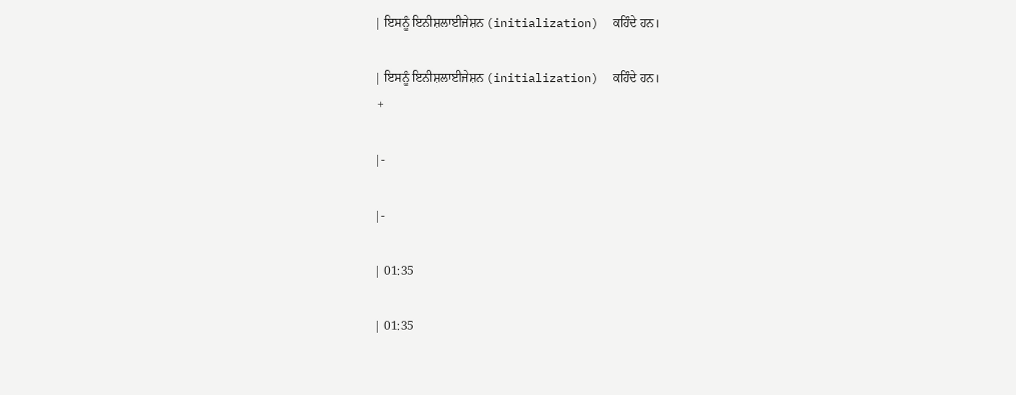| ਇਸਨੂੰ ਇਨੀਸ਼ਲਾਈਜੇਸ਼ਨ (initialization)  ਕਹਿੰਦੇ ਹਨ।

| ਇਸਨੂੰ ਇਨੀਸ਼ਲਾਈਜੇਸ਼ਨ (initialization)  ਕਹਿੰਦੇ ਹਨ।
 +

|-

|-

| 01:35

| 01:35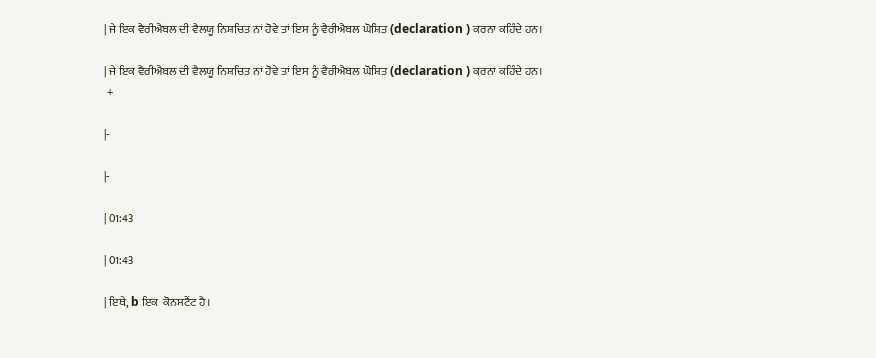| ਜੇ ਇਕ ਵੈਰੀਐਬਲ ਦੀ ਵੈਲਯੂ ਨਿਸ਼ਚਿਤ ਨਾਂ ਹੋਵੇ ਤਾਂ ਇਸ ਨੂੰ ਵੈਰੀਐਬਲ ਘੋਸ਼ਿਤ (declaration ) ਕਰਨਾ ਕਹਿੰਦੇ ਹਨ।

| ਜੇ ਇਕ ਵੈਰੀਐਬਲ ਦੀ ਵੈਲਯੂ ਨਿਸ਼ਚਿਤ ਨਾਂ ਹੋਵੇ ਤਾਂ ਇਸ ਨੂੰ ਵੈਰੀਐਬਲ ਘੋਸ਼ਿਤ (declaration ) ਕਰਨਾ ਕਹਿੰਦੇ ਹਨ।
 +

|-

|-

| 01:43

| 01:43

| ਇਥੇ, b ਇਕ  ਕੋਨਸਟੈਂਟ ਹੈ।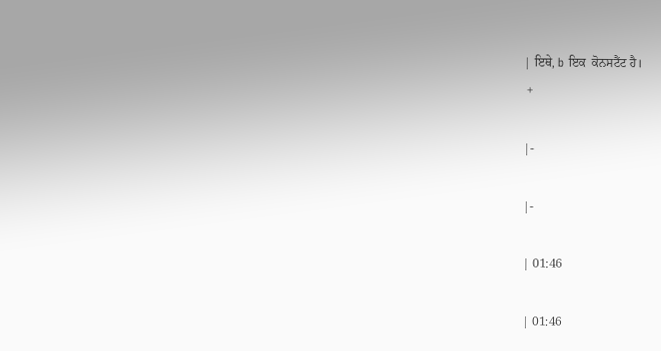| ਇਥੇ, b ਇਕ  ਕੋਨਸਟੈਂਟ ਹੈ।
 +

|-

|-

| 01:46

| 01:46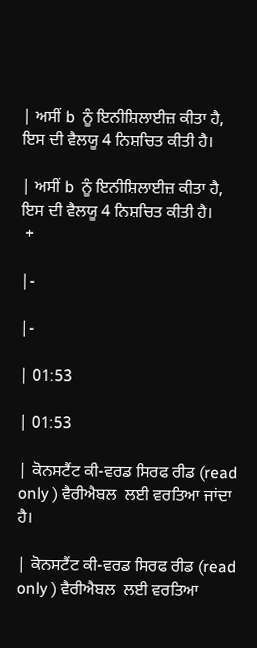| ਅਸੀਂ b  ਨੂੰ ਇਨੀਸ਼ਿਲਾਈਜ਼ ਕੀਤਾ ਹੈ, ਇਸ ਦੀ ਵੈਲਯੂ 4 ਨਿਸ਼ਚਿਤ ਕੀਤੀ ਹੈ।

| ਅਸੀਂ b  ਨੂੰ ਇਨੀਸ਼ਿਲਾਈਜ਼ ਕੀਤਾ ਹੈ, ਇਸ ਦੀ ਵੈਲਯੂ 4 ਨਿਸ਼ਚਿਤ ਕੀਤੀ ਹੈ।
 +

|-

|-

| 01:53

| 01:53

| ਕੋਨਸਟੈਂਟ ਕੀ-ਵਰਡ ਸਿਰਫ ਰੀਡ (read only ) ਵੈਰੀਐਬਲ  ਲਈ ਵਰਤਿਆ ਜਾਂਦਾ ਹੈ।

| ਕੋਨਸਟੈਂਟ ਕੀ-ਵਰਡ ਸਿਰਫ ਰੀਡ (read only ) ਵੈਰੀਐਬਲ  ਲਈ ਵਰਤਿਆ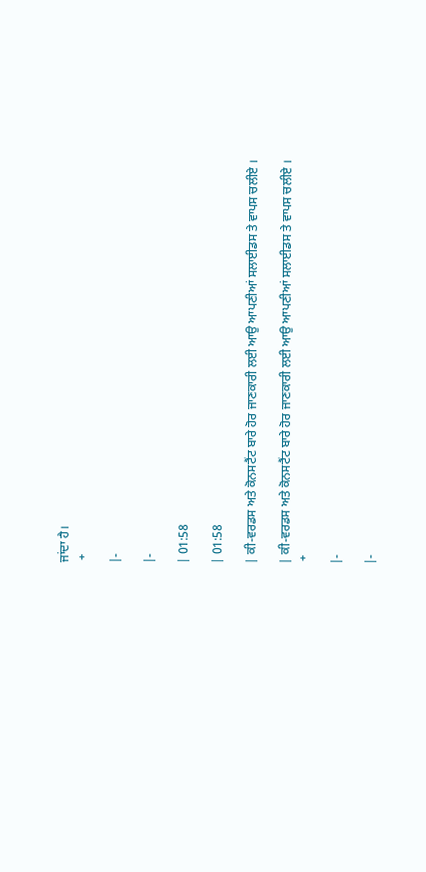ਜਾਂਦਾ ਹੈ।
 +

|-

|-

| 01:58

| 01:58

| ਕੀ-ਵਰਡਸ ਅਤੇ ਕੋਨਸਟੈਂਟ ਬਾਰੇ ਹੋਰ ਜਾਣਕਾਰੀ ਲਈ ਆਉ ਆਪਣੀਆਂ ਸਲਾਈਡਸ ਤੇ ਵਾਪਸ ਚਲੀਏ ।

| ਕੀ-ਵਰਡਸ ਅਤੇ ਕੋਨਸਟੈਂਟ ਬਾਰੇ ਹੋਰ ਜਾਣਕਾਰੀ ਲਈ ਆਉ ਆਪਣੀਆਂ ਸਲਾਈਡਸ ਤੇ ਵਾਪਸ ਚਲੀਏ ।
 +

|-

|-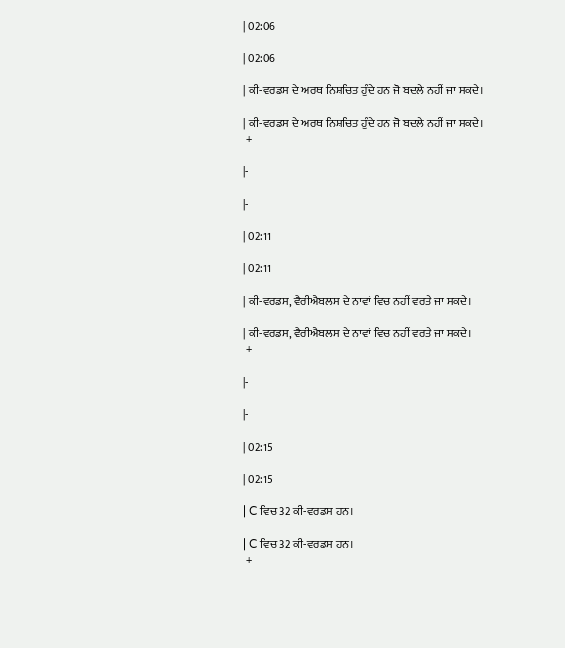| 02:06

| 02:06

| ਕੀ-ਵਰਡਸ ਦੇ ਅਰਥ ਨਿਸ਼ਚਿਤ ਹੁੰਦੇ ਹਨ ਜੋ ਬਦਲੇ ਨਹੀਂ ਜਾ ਸਕਦੇ।

| ਕੀ-ਵਰਡਸ ਦੇ ਅਰਥ ਨਿਸ਼ਚਿਤ ਹੁੰਦੇ ਹਨ ਜੋ ਬਦਲੇ ਨਹੀਂ ਜਾ ਸਕਦੇ।
 +

|-

|-

| 02:11

| 02:11

| ਕੀ-ਵਰਡਸ, ਵੈਰੀਐਬਲਸ ਦੇ ਨਾਵਾਂ ਵਿਚ ਨਹੀਂ ਵਰਤੇ ਜਾ ਸਕਦੇ।

| ਕੀ-ਵਰਡਸ, ਵੈਰੀਐਬਲਸ ਦੇ ਨਾਵਾਂ ਵਿਚ ਨਹੀਂ ਵਰਤੇ ਜਾ ਸਕਦੇ।
 +

|-

|-

| 02:15

| 02:15

| C ਵਿਚ 32 ਕੀ-ਵਰਡਸ ਹਨ।

| C ਵਿਚ 32 ਕੀ-ਵਰਡਸ ਹਨ।
 +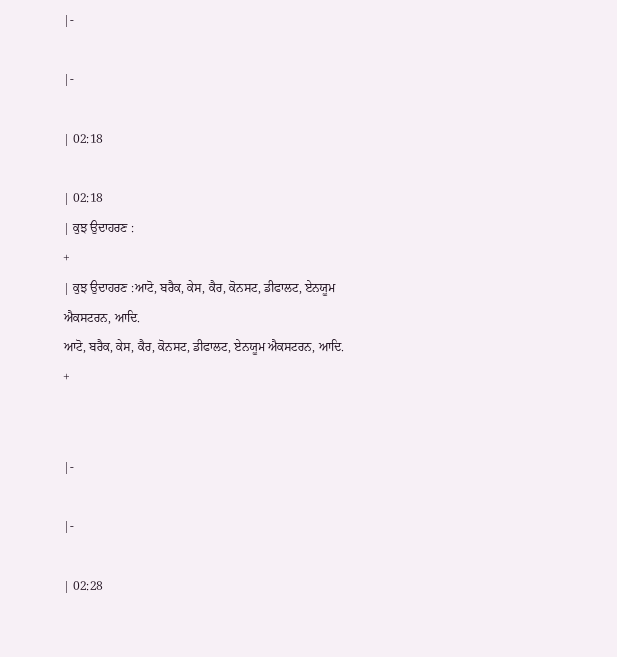|-

|-

| 02:18

| 02:18
| ਕੁਝ ਉਦਾਹਰਣ :
+
| ਕੁਝ ਉਦਾਹਰਣ :ਆਟੋ, ਬਰੈਕ, ਕੇਸ, ਕੈਰ, ਕੋਨਸਟ, ਡੀਫਾਲਟ, ਏਨਯੂਮ ਐਕਸਟਰਨ, ਆਦਿ.
ਆਟੋ, ਬਰੈਕ, ਕੇਸ, ਕੈਰ, ਕੋਨਸਟ, ਡੀਫਾਲਟ, ਏਨਯੂਮ ਐਕਸਟਰਨ, ਆਦਿ.
+


|-

|-

| 02:28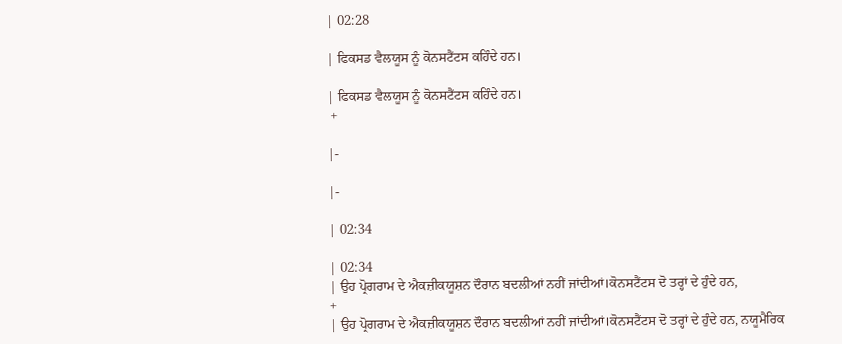| 02:28

| ਫਿਕਸਡ ਵੈਲਯੂਸ ਨੂੰ ਕੋਨਸਟੈਂਟਸ ਕਹਿੰਦੇ ਹਨ।

| ਫਿਕਸਡ ਵੈਲਯੂਸ ਨੂੰ ਕੋਨਸਟੈਂਟਸ ਕਹਿੰਦੇ ਹਨ।
 +

|-

|-

| 02:34

| 02:34
| ਉਹ ਪ੍ਰੋਗਰਾਮ ਦੇ ਐਕਜ਼ੀਕਯੂਸ਼ਨ ਦੌਰਾਨ ਬਦਲੀਆਂ ਨਹੀਂ ਜਾਂਦੀਆਂ।ਕੋਨਸਟੈਂਟਸ ਦੋ ਤਰ੍ਹਾਂ ਦੇ ਹੁੰਦੇ ਹਨ,
+
| ਉਹ ਪ੍ਰੋਗਰਾਮ ਦੇ ਐਕਜ਼ੀਕਯੂਸ਼ਨ ਦੌਰਾਨ ਬਦਲੀਆਂ ਨਹੀਂ ਜਾਂਦੀਆਂ।ਕੋਨਸਟੈਂਟਸ ਦੋ ਤਰ੍ਹਾਂ ਦੇ ਹੁੰਦੇ ਹਨ, ਨਯੂਮੈਰਿਕ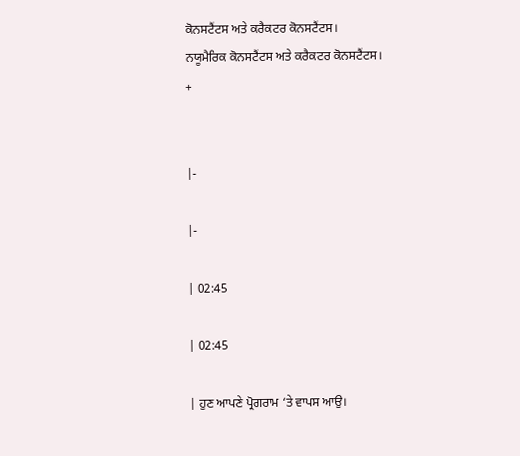ਕੋਨਸਟੈਂਟਸ ਅਤੇ ਕਰੈਕਟਰ ਕੋਨਸਟੈਂਟਸ।
ਨਯੂਮੈਰਿਕ ਕੋਨਸਟੈਂਟਸ ਅਤੇ ਕਰੈਕਟਰ ਕੋਨਸਟੈਂਟਸ।
+


|-

|-

| 02:45

| 02:45

| ਹੁਣ ਆਪਣੇ ਪ੍ਰੋਗਰਾਮ ‘ਤੇ ਵਾਪਸ ਆਉ।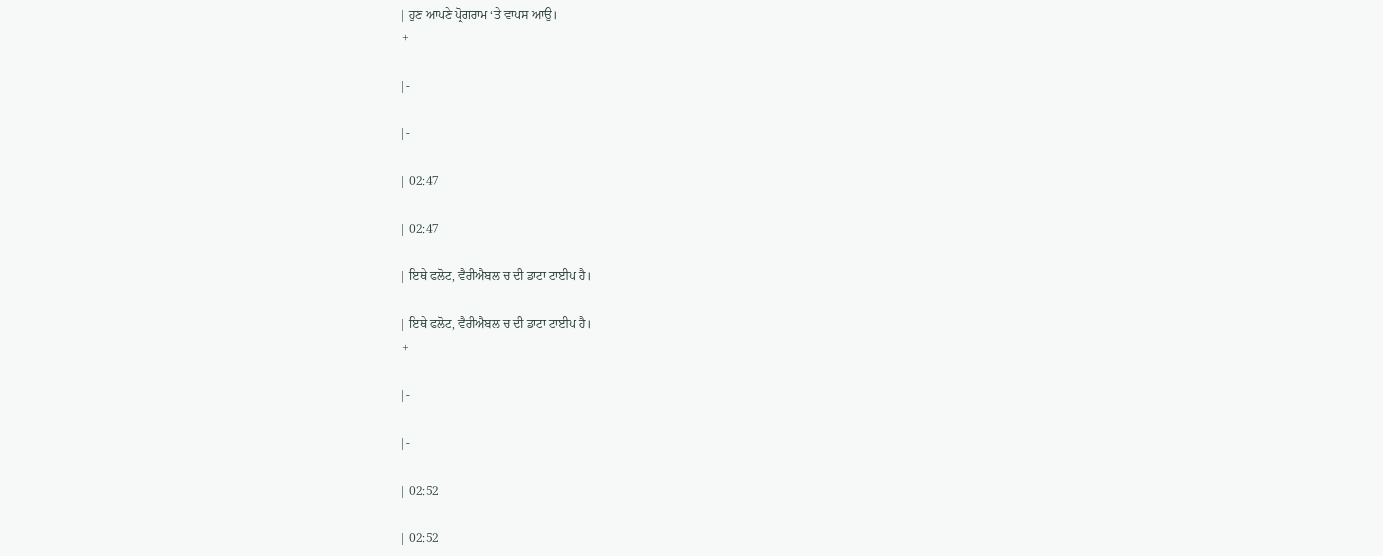| ਹੁਣ ਆਪਣੇ ਪ੍ਰੋਗਰਾਮ ‘ਤੇ ਵਾਪਸ ਆਉ।
 +

|-

|-

| 02:47

| 02:47

| ਇਥੇ ਫਲੋਟ, ਵੈਰੀਐਬਲ ਚ ਦੀ ਡਾਟਾ ਟਾਈਪ ਹੈ।

| ਇਥੇ ਫਲੋਟ, ਵੈਰੀਐਬਲ ਚ ਦੀ ਡਾਟਾ ਟਾਈਪ ਹੈ।
 +

|-

|-

| 02:52

| 02:52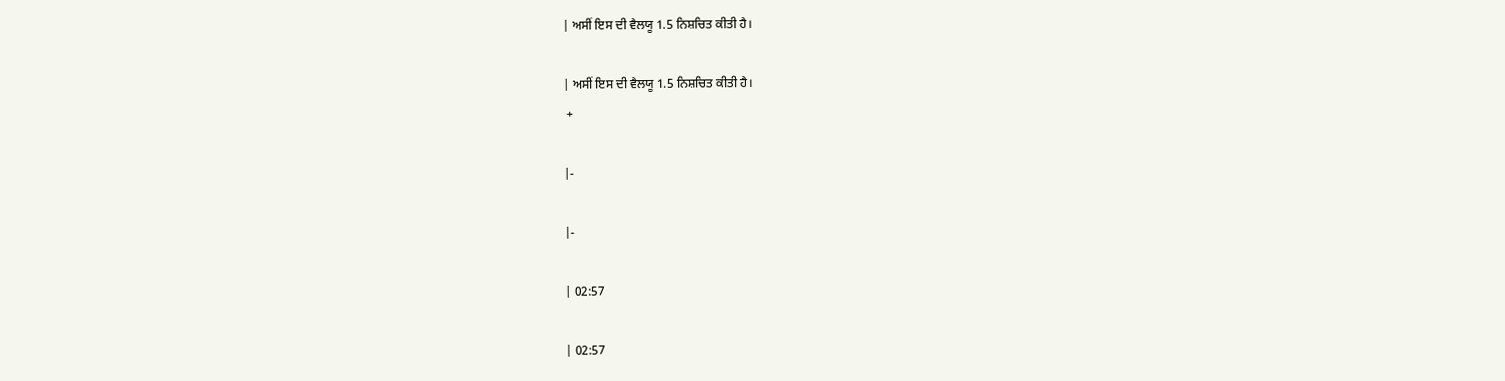| ਅਸੀਂ ਇਸ ਦੀ ਵੈਲਯੂ 1.5 ਨਿਸ਼ਚਿਤ ਕੀਤੀ ਹੈ।

| ਅਸੀਂ ਇਸ ਦੀ ਵੈਲਯੂ 1.5 ਨਿਸ਼ਚਿਤ ਕੀਤੀ ਹੈ।
 +

|-

|-

| 02:57

| 02:57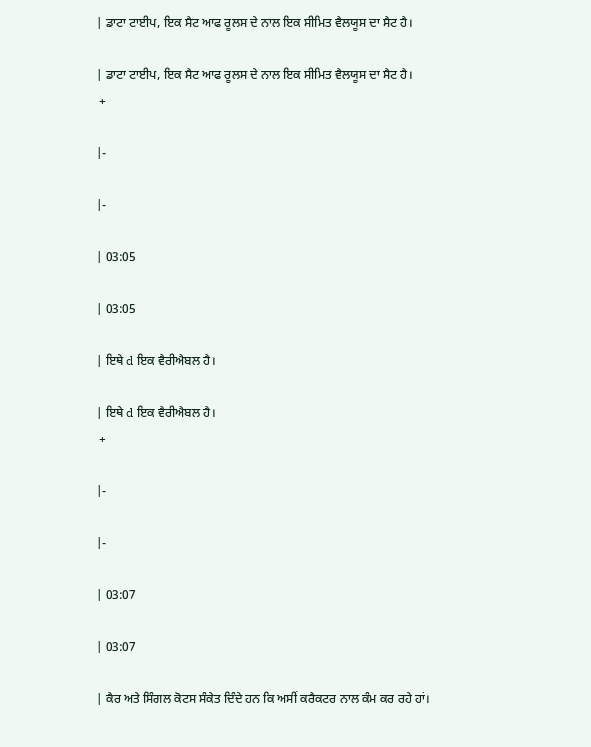| ਡਾਟਾ ਟਾਈਪ, ਇਕ ਸੈਟ ਆਫ ਰੂਲਸ ਦੇ ਨਾਲ ਇਕ ਸੀਮਿਤ ਵੈਲਯੂਸ ਦਾ ਸੈਟ ਹੈ।

| ਡਾਟਾ ਟਾਈਪ, ਇਕ ਸੈਟ ਆਫ ਰੂਲਸ ਦੇ ਨਾਲ ਇਕ ਸੀਮਿਤ ਵੈਲਯੂਸ ਦਾ ਸੈਟ ਹੈ।
 +

|-

|-

| 03:05

| 03:05

| ਇਥੇ d ਇਕ ਵੈਰੀਐਬਲ ਹੈ।

| ਇਥੇ d ਇਕ ਵੈਰੀਐਬਲ ਹੈ।
 +

|-

|-

| 03:07

| 03:07

| ਕੈਰ ਅਤੇ ਸਿੰਗਲ ਕੋਟਸ ਸੰਕੇਤ ਦਿੰਦੇ ਹਨ ਕਿ ਅਸੀਂ ਕਰੈਕਟਰ ਨਾਲ ਕੰਮ ਕਰ ਰਹੇ ਹਾਂ।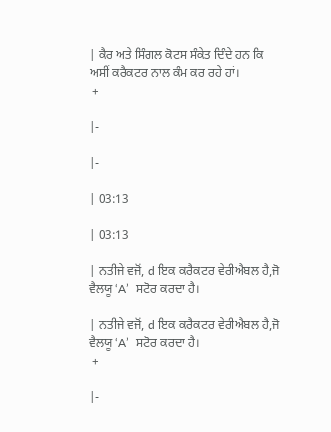| ਕੈਰ ਅਤੇ ਸਿੰਗਲ ਕੋਟਸ ਸੰਕੇਤ ਦਿੰਦੇ ਹਨ ਕਿ ਅਸੀਂ ਕਰੈਕਟਰ ਨਾਲ ਕੰਮ ਕਰ ਰਹੇ ਹਾਂ।
 +

|-

|-

| 03:13

| 03:13

| ਨਤੀਜੇ ਵਜੋਂ, d ਇਕ ਕਰੈਕਟਰ ਵੇਰੀਐਬਲ ਹੈ,ਜੋ ਵੈਲਯੂ ‘A’  ਸਟੋਰ ਕਰਦਾ ਹੈ।

| ਨਤੀਜੇ ਵਜੋਂ, d ਇਕ ਕਰੈਕਟਰ ਵੇਰੀਐਬਲ ਹੈ,ਜੋ ਵੈਲਯੂ ‘A’  ਸਟੋਰ ਕਰਦਾ ਹੈ।
 +

|-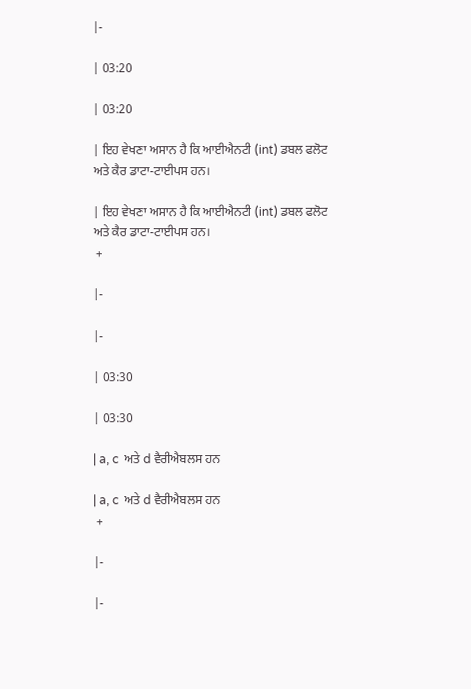|-

| 03:20

| 03:20

| ਇਹ ਵੇਖਣਾ ਅਸਾਨ ਹੈ ਕਿ ਆਈਐਨਟੀ (int) ਡਬਲ ਫਲੋਟ ਅਤੇ ਕੈਰ ਡਾਟਾ-ਟਾਈਪਸ ਹਨ।

| ਇਹ ਵੇਖਣਾ ਅਸਾਨ ਹੈ ਕਿ ਆਈਐਨਟੀ (int) ਡਬਲ ਫਲੋਟ ਅਤੇ ਕੈਰ ਡਾਟਾ-ਟਾਈਪਸ ਹਨ।
 +

|-

|-

| 03:30

| 03:30

| a, c  ਅਤੇ d ਵੈਰੀਐਬਲਸ ਹਨ

| a, c  ਅਤੇ d ਵੈਰੀਐਬਲਸ ਹਨ
 +

|-

|-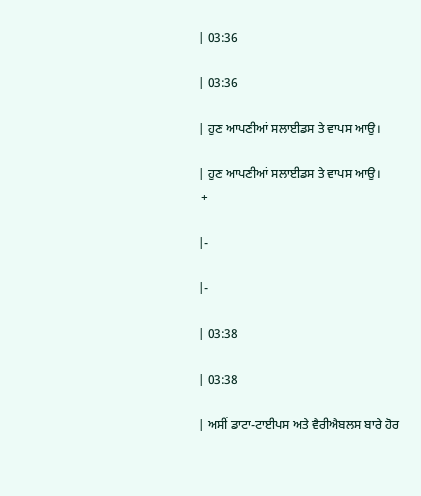| 03:36

| 03:36

| ਹੁਣ ਆਪਣੀਆਂ ਸਲਾਈਡਸ ਤੇ ਵਾਪਸ ਆਉ।

| ਹੁਣ ਆਪਣੀਆਂ ਸਲਾਈਡਸ ਤੇ ਵਾਪਸ ਆਉ।
 +

|-

|-

| 03:38

| 03:38

| ਅਸੀਂ ਡਾਟਾ-ਟਾਈਪਸ ਅਤੇ ਵੈਰੀਐਬਲਸ ਬਾਰੇ ਹੋਰ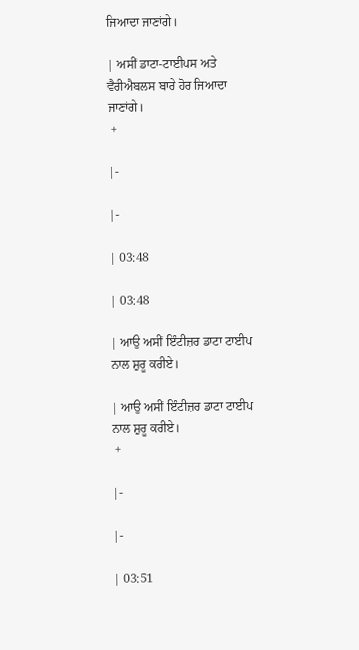ਜਿਆਦਾ ਜਾਣਾਂਗੇ।

| ਅਸੀਂ ਡਾਟਾ-ਟਾਈਪਸ ਅਤੇ ਵੈਰੀਐਬਲਸ ਬਾਰੇ ਹੋਰ ਜਿਆਦਾ ਜਾਣਾਂਗੇ।
 +

|-

|-

| 03:48

| 03:48

| ਆਉ ਅਸੀਂ ਇੰਟੀਜ਼ਰ ਡਾਟਾ ਟਾਈਪ ਨਾਲ ਸ਼ੁਰੂ ਕਰੀਏ।

| ਆਉ ਅਸੀਂ ਇੰਟੀਜ਼ਰ ਡਾਟਾ ਟਾਈਪ ਨਾਲ ਸ਼ੁਰੂ ਕਰੀਏ।
 +

|-

|-

| 03:51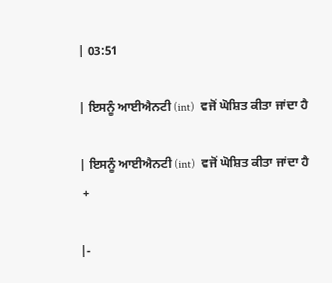| 03:51

| ਇਸਨੂੰ ਆਈਐਨਟੀ (int)  ਵਜੋਂ ਘੋਸ਼ਿਤ ਕੀਤਾ ਜਾਂਦਾ ਹੈ

| ਇਸਨੂੰ ਆਈਐਨਟੀ (int)  ਵਜੋਂ ਘੋਸ਼ਿਤ ਕੀਤਾ ਜਾਂਦਾ ਹੈ
 +

|-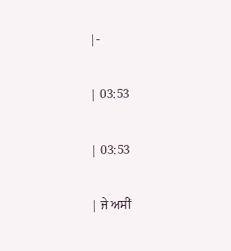|-

| 03:53

| 03:53

| ਜੇ ਅਸੀਂ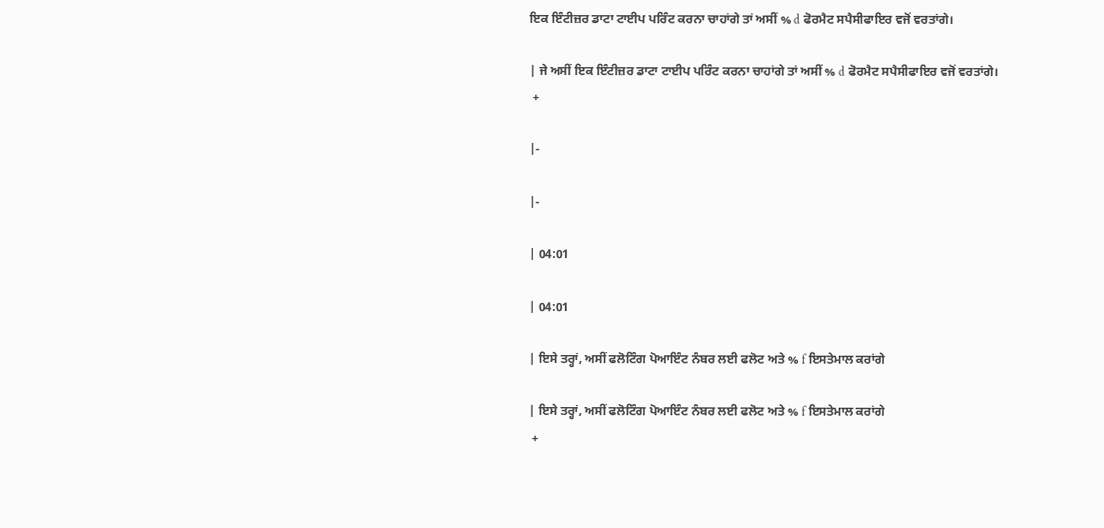ਇਕ ਇੰਟੀਜ਼ਰ ਡਾਟਾ ਟਾਈਪ ਪਰਿੰਟ ਕਰਨਾ ਚਾਹਾਂਗੇ ਤਾਂ ਅਸੀਂ % d ਫੋਰਮੈਟ ਸਪੈਸੀਫਾਇਰ ਵਜੋਂ ਵਰਤਾਂਗੇ।

| ਜੇ ਅਸੀਂ ਇਕ ਇੰਟੀਜ਼ਰ ਡਾਟਾ ਟਾਈਪ ਪਰਿੰਟ ਕਰਨਾ ਚਾਹਾਂਗੇ ਤਾਂ ਅਸੀਂ % d ਫੋਰਮੈਟ ਸਪੈਸੀਫਾਇਰ ਵਜੋਂ ਵਰਤਾਂਗੇ।
 +

|-

|-

| 04:01

| 04:01

| ਇਸੇ ਤਰ੍ਹਾਂ, ਅਸੀਂ ਫਲੋਟਿੰਗ ਪੋਆਇੰਟ ਨੰਬਰ ਲਈ ਫਲੋਟ ਅਤੇ % f ਇਸਤੇਮਾਲ ਕਰਾਂਗੇ

| ਇਸੇ ਤਰ੍ਹਾਂ, ਅਸੀਂ ਫਲੋਟਿੰਗ ਪੋਆਇੰਟ ਨੰਬਰ ਲਈ ਫਲੋਟ ਅਤੇ % f ਇਸਤੇਮਾਲ ਕਰਾਂਗੇ
 +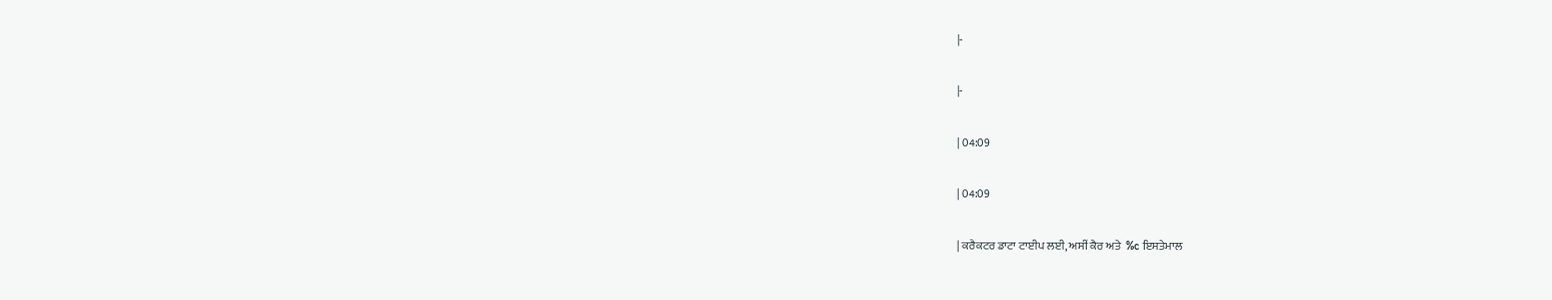|-

|-

| 04:09

| 04:09

| ਕਰੈਕਟਰ ਡਾਟਾ ਟਾਈਪ ਲਈ, ਅਸੀਂ ਕੈਰ ਅਤੇ  %c ਇਸਤੇਮਾਲ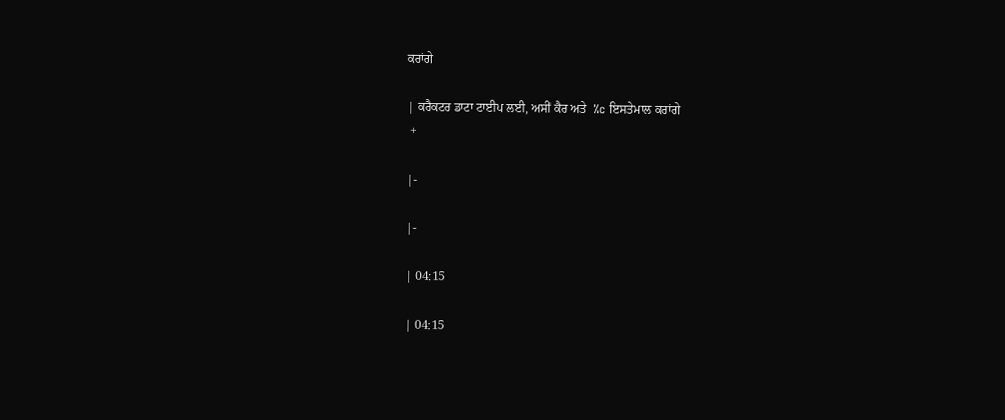ਕਰਾਂਗੇ

| ਕਰੈਕਟਰ ਡਾਟਾ ਟਾਈਪ ਲਈ, ਅਸੀਂ ਕੈਰ ਅਤੇ  %c ਇਸਤੇਮਾਲ ਕਰਾਂਗੇ
 +

|-

|-

| 04:15

| 04:15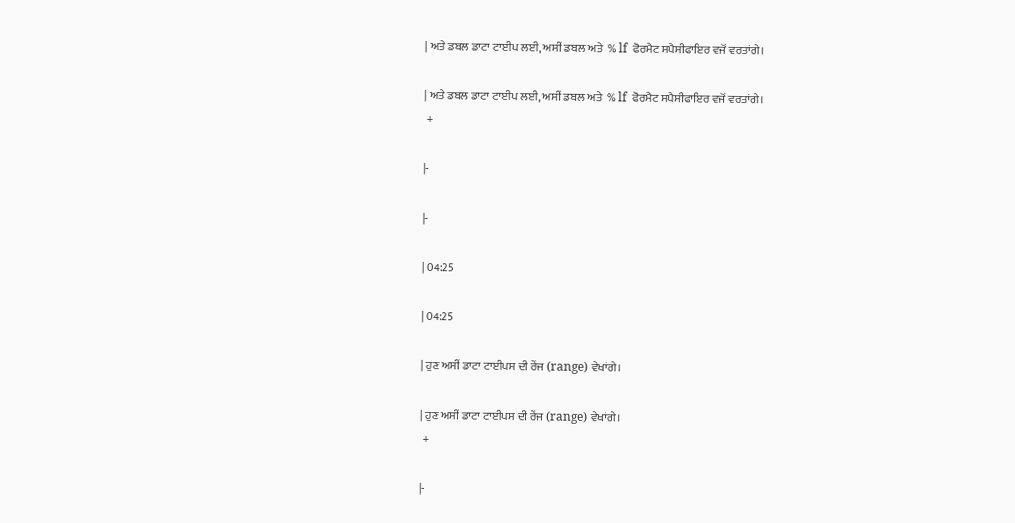| ਅਤੇ ਡਬਲ ਡਾਟਾ ਟਾਈਪ ਲਈ, ਅਸੀਂ ਡਬਲ ਅਤੇ  % lf  ਫੋਰਮੈਟ ਸਪੈਸੀਫਾਇਰ ਵਜੋਂ ਵਰਤਾਂਗੇ।

| ਅਤੇ ਡਬਲ ਡਾਟਾ ਟਾਈਪ ਲਈ, ਅਸੀਂ ਡਬਲ ਅਤੇ  % lf  ਫੋਰਮੈਟ ਸਪੈਸੀਫਾਇਰ ਵਜੋਂ ਵਰਤਾਂਗੇ।
 +

|-

|-

| 04:25

| 04:25

| ਹੁਣ ਅਸੀਂ ਡਾਟਾ ਟਾਈਪਸ ਦੀ ਰੇਂਜ (range) ਵੇਖਾਂਗੇ।

| ਹੁਣ ਅਸੀਂ ਡਾਟਾ ਟਾਈਪਸ ਦੀ ਰੇਂਜ (range) ਵੇਖਾਂਗੇ।
 +

|-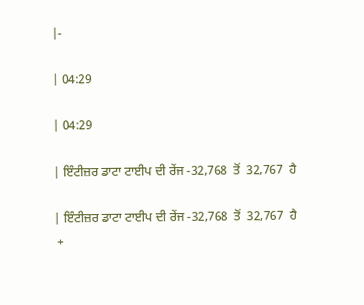|-

| 04:29

| 04:29

| ਇੰਟੀਜ਼ਰ ਡਾਟਾ ਟਾਈਪ ਦੀ ਰੇਂਜ -32,768  ਤੋਂ  32,767  ਹੈ

| ਇੰਟੀਜ਼ਰ ਡਾਟਾ ਟਾਈਪ ਦੀ ਰੇਂਜ -32,768  ਤੋਂ  32,767  ਹੈ
 +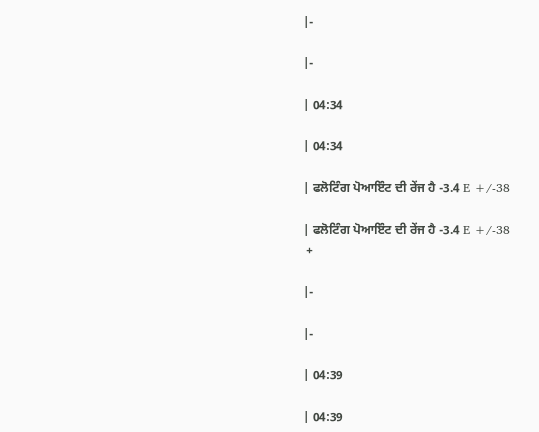|-

|-

| 04:34

| 04:34

| ਫਲੋਟਿੰਗ ਪੋਆਇੰਟ ਦੀ ਰੇਂਜ ਹੈ -3.4 E +/-38

| ਫਲੋਟਿੰਗ ਪੋਆਇੰਟ ਦੀ ਰੇਂਜ ਹੈ -3.4 E +/-38
 +

|-

|-

| 04:39

| 04:39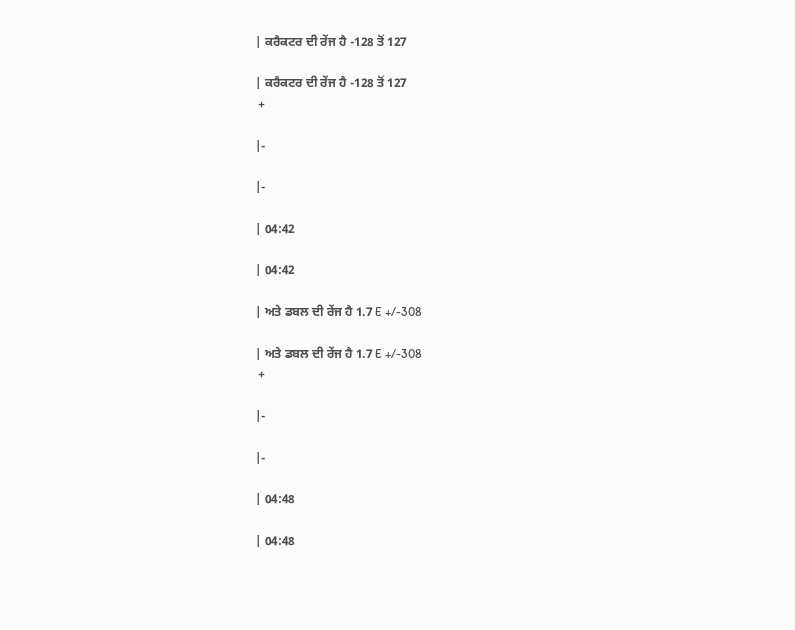| ਕਰੈਕਟਰ ਦੀ ਰੇਂਜ ਹੈ -128 ਤੋਂ 127

| ਕਰੈਕਟਰ ਦੀ ਰੇਂਜ ਹੈ -128 ਤੋਂ 127
 +

|-

|-

| 04:42

| 04:42

| ਅਤੇ ਡਬਲ ਦੀ ਰੇਂਜ ਹੈ 1.7 E +/-308

| ਅਤੇ ਡਬਲ ਦੀ ਰੇਂਜ ਹੈ 1.7 E +/-308
 +

|-

|-

| 04:48

| 04:48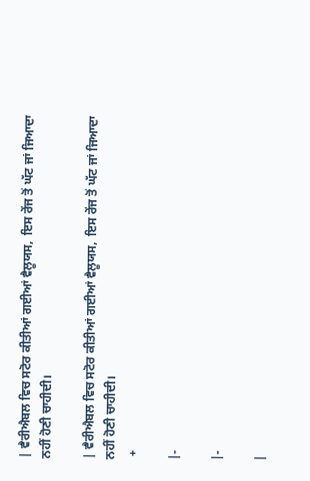| ਵੈਰੀਐਬਲ ਵਿਚ ਸਟੋਰ ਕੀਤੀਆਂ ਗਈਆਂ ਵੈਲੂਯਸ,  ਇਸ ਰੇਂਜ ਤੋਂ ਘੱਟ ਜਾਂ ਜਿਆਦਾ ਨਹੀਂ ਹੋਣੀ ਚਾਹੀਦੀ।

| ਵੈਰੀਐਬਲ ਵਿਚ ਸਟੋਰ ਕੀਤੀਆਂ ਗਈਆਂ ਵੈਲੂਯਸ,  ਇਸ ਰੇਂਜ ਤੋਂ ਘੱਟ ਜਾਂ ਜਿਆਦਾ ਨਹੀਂ ਹੋਣੀ ਚਾਹੀਦੀ।
 +

|-

|-

|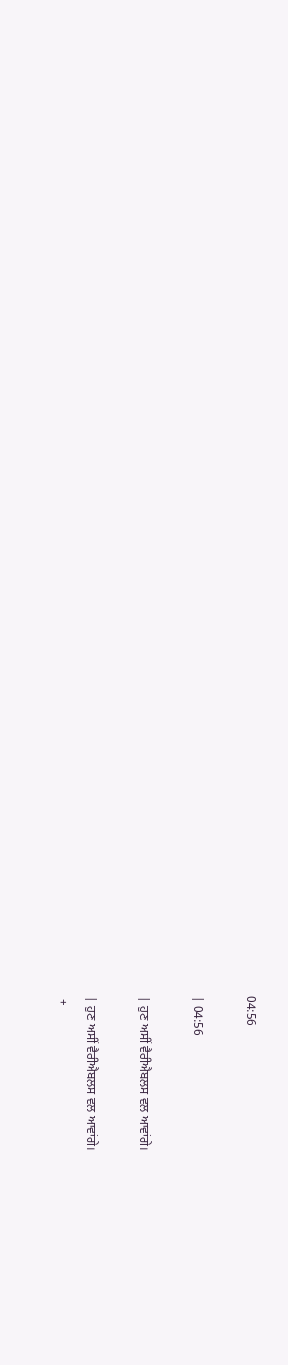04:56

| 04:56

| ਹੁਣ ਅਸੀਂ ਵੈਰੀਐਬਲਸ ਵਲ ਆਵਾਂਗੇ।

| ਹੁਣ ਅਸੀਂ ਵੈਰੀਐਬਲਸ ਵਲ ਆਵਾਂਗੇ।
 +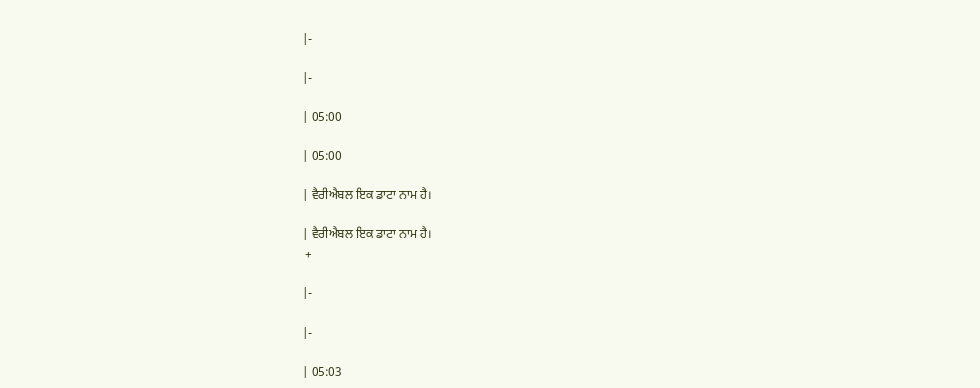|-

|-

| 05:00

| 05:00

| ਵੈਰੀਐਬਲ ਇਕ ਡਾਟਾ ਨਾਮ ਹੈ।

| ਵੈਰੀਐਬਲ ਇਕ ਡਾਟਾ ਨਾਮ ਹੈ।
 +

|-

|-

| 05:03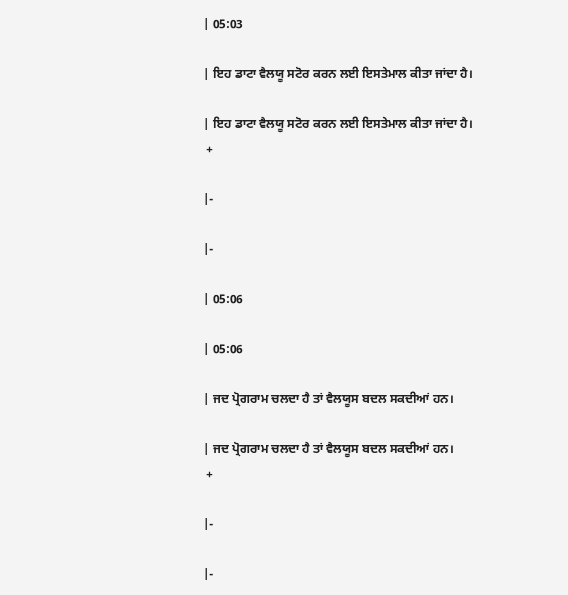| 05:03

| ਇਹ ਡਾਟਾ ਵੈਲਯੂ ਸਟੋਰ ਕਰਨ ਲਈ ਇਸਤੇਮਾਲ ਕੀਤਾ ਜਾਂਦਾ ਹੈ।

| ਇਹ ਡਾਟਾ ਵੈਲਯੂ ਸਟੋਰ ਕਰਨ ਲਈ ਇਸਤੇਮਾਲ ਕੀਤਾ ਜਾਂਦਾ ਹੈ।
 +

|-

|-

| 05:06

| 05:06

| ਜਦ ਪ੍ਰੋਗਰਾਮ ਚਲਦਾ ਹੈ ਤਾਂ ਵੈਲਯੂਸ ਬਦਲ ਸਕਦੀਆਂ ਹਨ।

| ਜਦ ਪ੍ਰੋਗਰਾਮ ਚਲਦਾ ਹੈ ਤਾਂ ਵੈਲਯੂਸ ਬਦਲ ਸਕਦੀਆਂ ਹਨ।
 +

|-

|-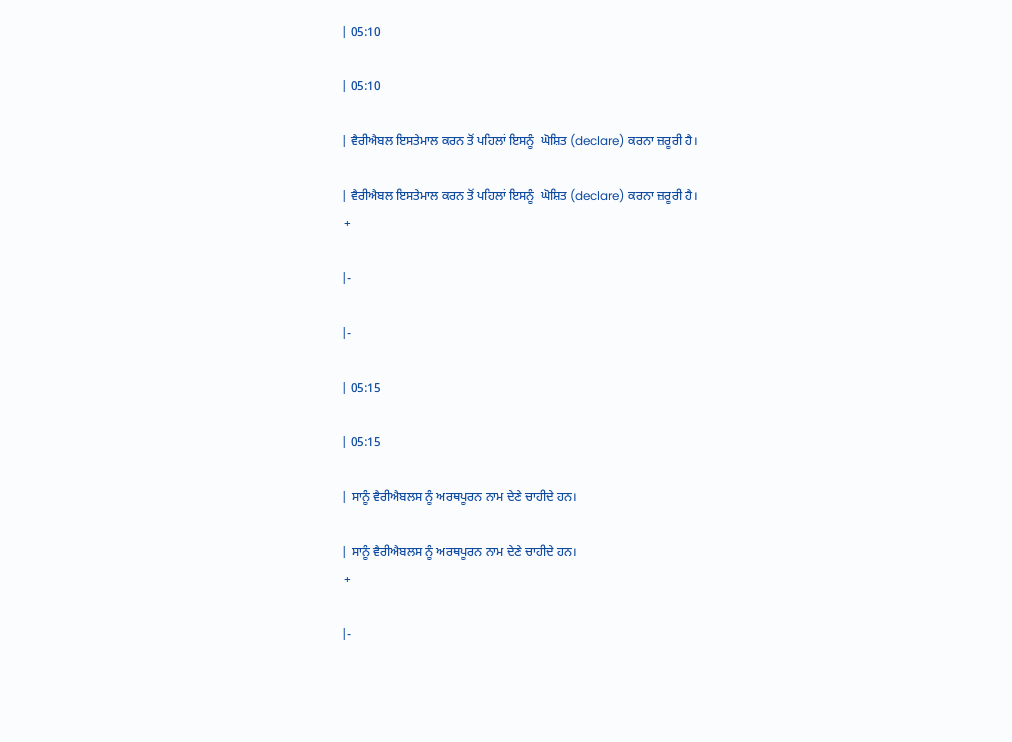| 05:10

| 05:10

| ਵੈਰੀਐਬਲ ਇਸਤੇਮਾਲ ਕਰਨ ਤੋਂ ਪਹਿਲਾਂ ਇਸਨੂੰ  ਘੋਸ਼ਿਤ (declare) ਕਰਨਾ ਜ਼ਰੂਰੀ ਹੈ।

| ਵੈਰੀਐਬਲ ਇਸਤੇਮਾਲ ਕਰਨ ਤੋਂ ਪਹਿਲਾਂ ਇਸਨੂੰ  ਘੋਸ਼ਿਤ (declare) ਕਰਨਾ ਜ਼ਰੂਰੀ ਹੈ।
 +

|-

|-

| 05:15

| 05:15

| ਸਾਨੂੰ ਵੈਰੀਐਬਲਸ ਨੂੰ ਅਰਥਪੂਰਨ ਨਾਮ ਦੇਣੇ ਚਾਹੀਦੇ ਹਨ।

| ਸਾਨੂੰ ਵੈਰੀਐਬਲਸ ਨੂੰ ਅਰਥਪੂਰਨ ਨਾਮ ਦੇਣੇ ਚਾਹੀਦੇ ਹਨ।
 +

|-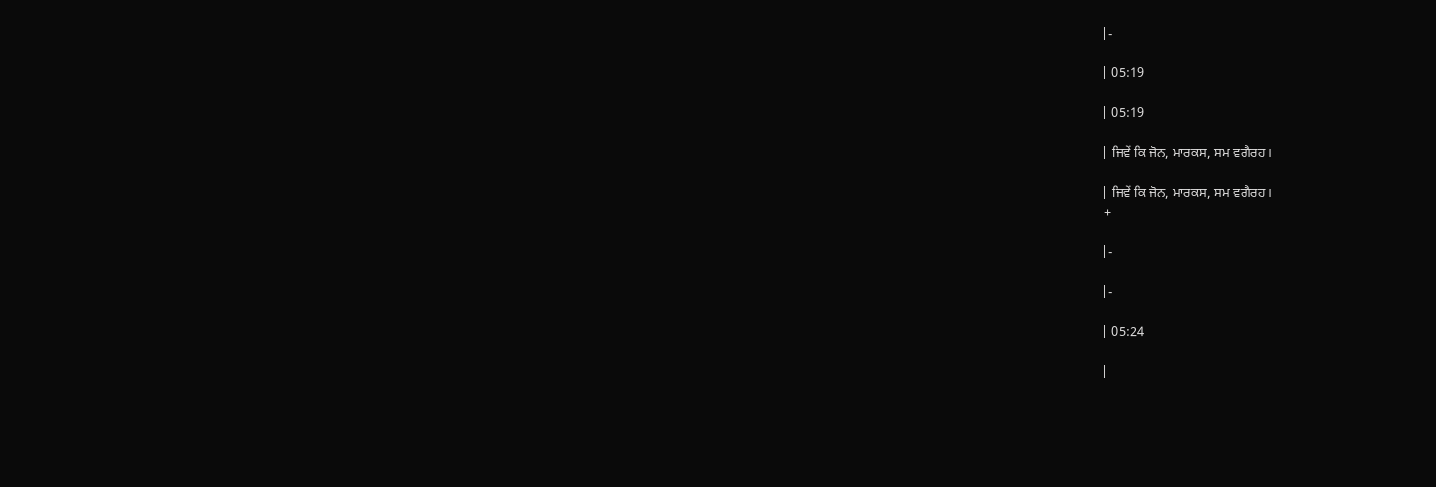|-

| 05:19

| 05:19

| ਜਿਵੇਂ ਕਿ ਜੋਨ, ਮਾਰਕਸ, ਸਮ ਵਗੈਰਹ।

| ਜਿਵੇਂ ਕਿ ਜੋਨ, ਮਾਰਕਸ, ਸਮ ਵਗੈਰਹ।
 +

|-

|-

| 05:24

|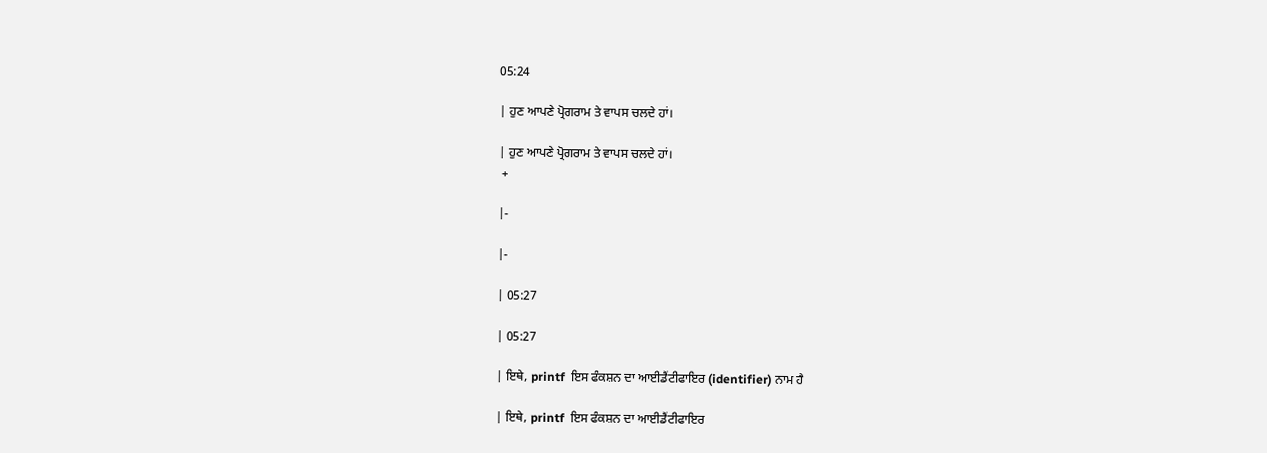05:24

| ਹੁਣ ਆਪਣੇ ਪ੍ਰੋਗਰਾਮ ਤੇ ਵਾਪਸ ਚਲਦੇ ਹਾਂ।

| ਹੁਣ ਆਪਣੇ ਪ੍ਰੋਗਰਾਮ ਤੇ ਵਾਪਸ ਚਲਦੇ ਹਾਂ।
 +

|-

|-

| 05:27

| 05:27

| ਇਥੇ, printf  ਇਸ ਫੰਕਸ਼ਨ ਦਾ ਆਈਡੈਂਟੀਫਾਇਰ (identifier) ਨਾਮ ਹੈ

| ਇਥੇ, printf  ਇਸ ਫੰਕਸ਼ਨ ਦਾ ਆਈਡੈਂਟੀਫਾਇਰ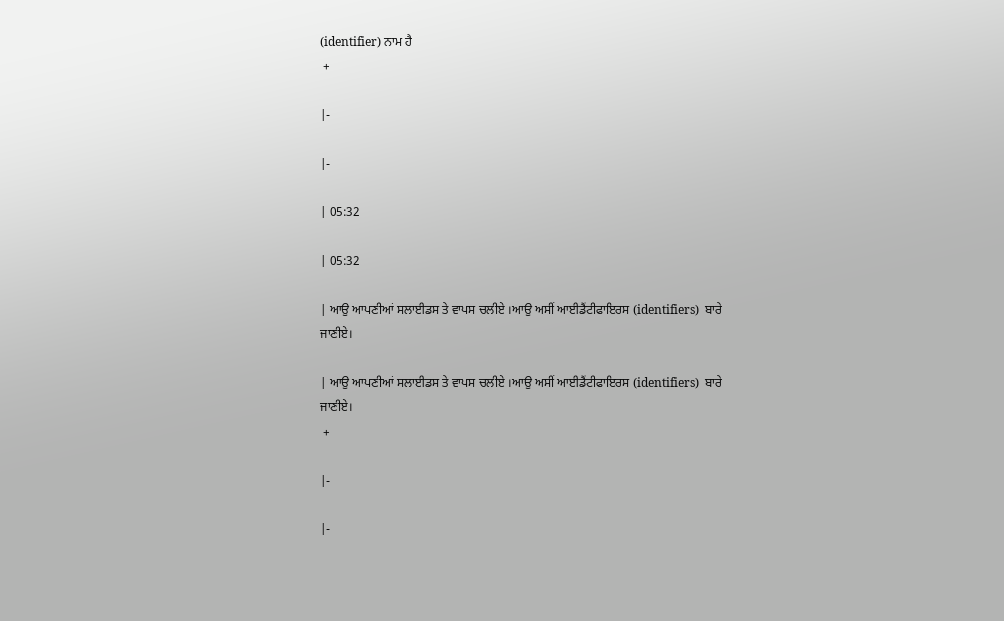(identifier) ਨਾਮ ਹੈ
 +

|-

|-

| 05:32

| 05:32

| ਆਉ ਆਪਣੀਆਂ ਸਲਾਈਡਸ ਤੇ ਵਾਪਸ ਚਲੀਏ ।ਆਉ ਅਸੀਂ ਆਈਡੈਂਟੀਫਾਇਰਸ (identifiers)  ਬਾਰੇ ਜਾਣੀਏ।

| ਆਉ ਆਪਣੀਆਂ ਸਲਾਈਡਸ ਤੇ ਵਾਪਸ ਚਲੀਏ ।ਆਉ ਅਸੀਂ ਆਈਡੈਂਟੀਫਾਇਰਸ (identifiers)  ਬਾਰੇ ਜਾਣੀਏ।
 +

|-

|-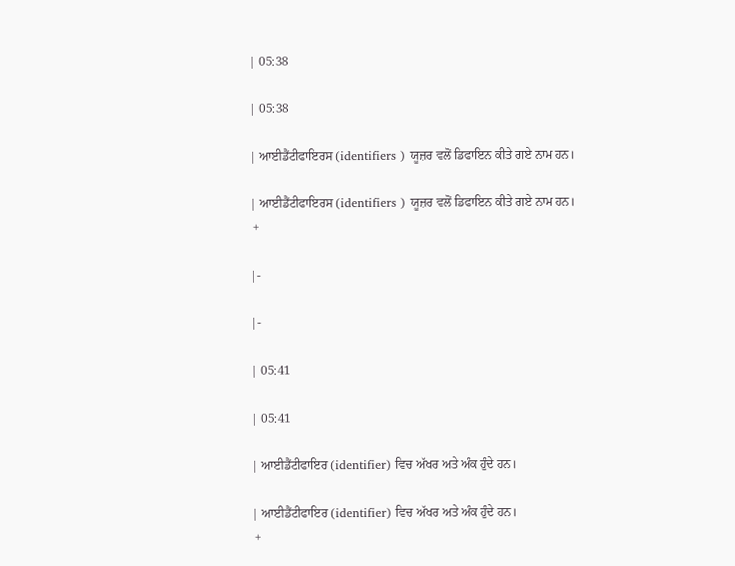| 05:38

| 05:38

| ਆਈਡੈਂਟੀਫਾਇਰਸ (identifiers ) ਯੂਜ਼ਰ ਵਲੋਂ ਡਿਫਾਇਨ ਕੀਤੇ ਗਏ ਨਾਮ ਹਨ।

| ਆਈਡੈਂਟੀਫਾਇਰਸ (identifiers ) ਯੂਜ਼ਰ ਵਲੋਂ ਡਿਫਾਇਨ ਕੀਤੇ ਗਏ ਨਾਮ ਹਨ।
 +

|-

|-

| 05:41

| 05:41

| ਆਈਡੈਂਟੀਫਾਇਰ (identifier) ਵਿਚ ਅੱਖਰ ਅਤੇ ਅੰਕ ਹੁੰਦੇ ਹਨ।

| ਆਈਡੈਂਟੀਫਾਇਰ (identifier) ਵਿਚ ਅੱਖਰ ਅਤੇ ਅੰਕ ਹੁੰਦੇ ਹਨ।
 +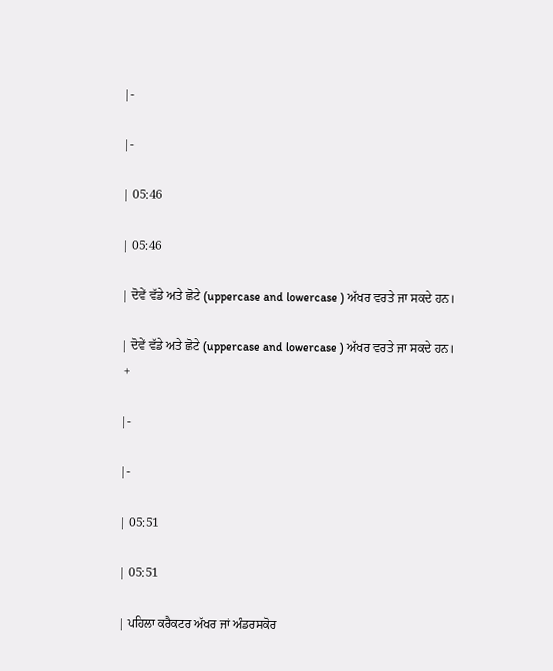|-

|-

| 05:46

| 05:46

| ਦੋਵੇਂ ਵੱਡੇ ਅਤੇ ਛੋਟੇ (uppercase and lowercase ) ਅੱਖਰ ਵਰਤੇ ਜਾ ਸਕਦੇ ਹਨ।

| ਦੋਵੇਂ ਵੱਡੇ ਅਤੇ ਛੋਟੇ (uppercase and lowercase ) ਅੱਖਰ ਵਰਤੇ ਜਾ ਸਕਦੇ ਹਨ।
 +

|-

|-

| 05:51

| 05:51

| ਪਹਿਲਾ ਕਰੈਕਟਰ ਅੱਖਰ ਜਾਂ ਅੰਡਰਸਕੋਰ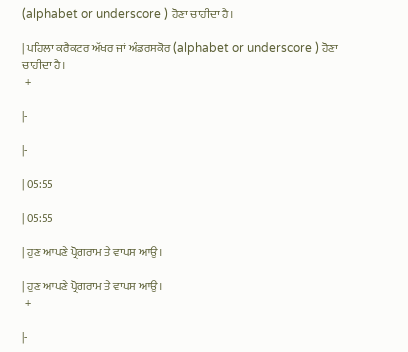(alphabet or underscore ) ਹੋਣਾ ਚਾਹੀਦਾ ਹੈ।

| ਪਹਿਲਾ ਕਰੈਕਟਰ ਅੱਖਰ ਜਾਂ ਅੰਡਰਸਕੋਰ (alphabet or underscore ) ਹੋਣਾ ਚਾਹੀਦਾ ਹੈ।
 +

|-

|-

| 05:55

| 05:55

| ਹੁਣ ਆਪਣੇ ਪ੍ਰੋਗਰਾਮ ਤੇ ਵਾਪਸ ਆਉ।

| ਹੁਣ ਆਪਣੇ ਪ੍ਰੋਗਰਾਮ ਤੇ ਵਾਪਸ ਆਉ।
 +

|-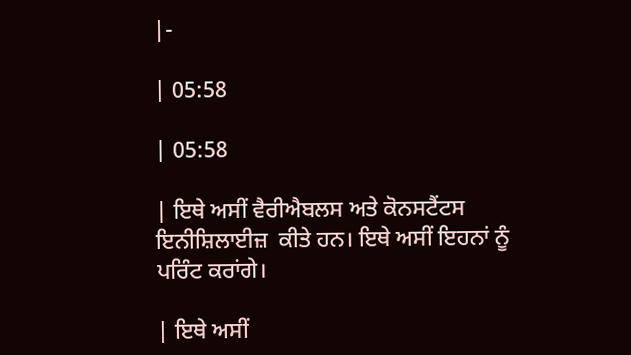|-

| 05:58

| 05:58

| ਇਥੇ ਅਸੀਂ ਵੈਰੀਐਬਲਸ ਅਤੇ ਕੋਨਸਟੈਂਟਸ ਇਨੀਸ਼ਿਲਾਈਜ਼  ਕੀਤੇ ਹਨ। ਇਥੇ ਅਸੀਂ ਇਹਨਾਂ ਨੂੰ ਪਰਿੰਟ ਕਰਾਂਗੇ।

| ਇਥੇ ਅਸੀਂ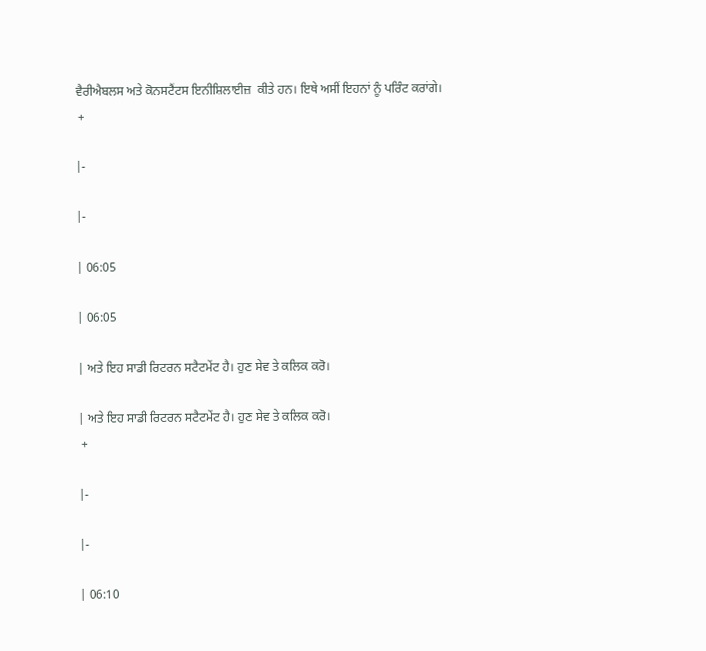ਵੈਰੀਐਬਲਸ ਅਤੇ ਕੋਨਸਟੈਂਟਸ ਇਨੀਸ਼ਿਲਾਈਜ਼  ਕੀਤੇ ਹਨ। ਇਥੇ ਅਸੀਂ ਇਹਨਾਂ ਨੂੰ ਪਰਿੰਟ ਕਰਾਂਗੇ।
 +

|-

|-

| 06:05

| 06:05

| ਅਤੇ ਇਹ ਸਾਡੀ ਰਿਟਰਨ ਸਟੈਟਮੇਂਟ ਹੈ। ਹੁਣ ਸੇਵ ਤੇ ਕਲਿਕ ਕਰੋ।

| ਅਤੇ ਇਹ ਸਾਡੀ ਰਿਟਰਨ ਸਟੈਟਮੇਂਟ ਹੈ। ਹੁਣ ਸੇਵ ਤੇ ਕਲਿਕ ਕਰੋ।
 +

|-

|-

| 06:10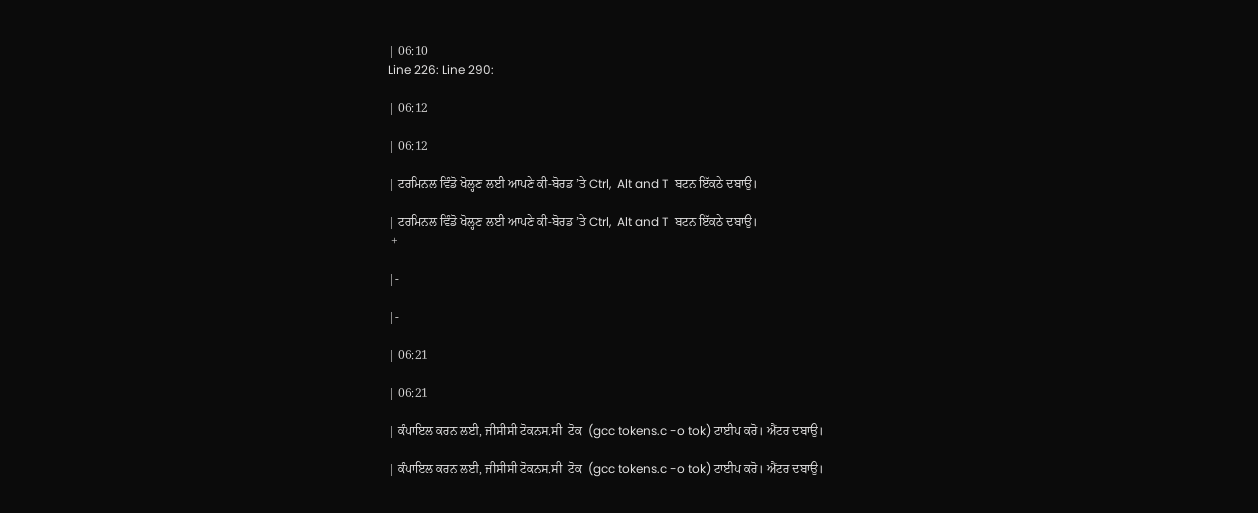| 06:10
Line 226: Line 290:

| 06:12

| 06:12

| ਟਰਮਿਨਲ ਵਿੰਡੋ ਖੋਲ੍ਹਣ ਲਈ ਆਪਣੇ ਕੀ-ਬੋਰਡ ’ਤੇ Ctrl,  Alt and T  ਬਟਨ ਇੱਕਠੇ ਦਬਾਉ।

| ਟਰਮਿਨਲ ਵਿੰਡੋ ਖੋਲ੍ਹਣ ਲਈ ਆਪਣੇ ਕੀ-ਬੋਰਡ ’ਤੇ Ctrl,  Alt and T  ਬਟਨ ਇੱਕਠੇ ਦਬਾਉ।
 +

|-

|-

| 06:21

| 06:21

| ਕੰਪਾਇਲ ਕਰਨ ਲਈ, ਜੀਸੀਸੀ ਟੋਕਨਸ.ਸੀ  ਟੋਕ  (gcc tokens.c -o tok) ਟਾਈਪ ਕਰੋ। ਐਂਟਰ ਦਬਾਉ।

| ਕੰਪਾਇਲ ਕਰਨ ਲਈ, ਜੀਸੀਸੀ ਟੋਕਨਸ.ਸੀ  ਟੋਕ  (gcc tokens.c -o tok) ਟਾਈਪ ਕਰੋ। ਐਂਟਰ ਦਬਾਉ।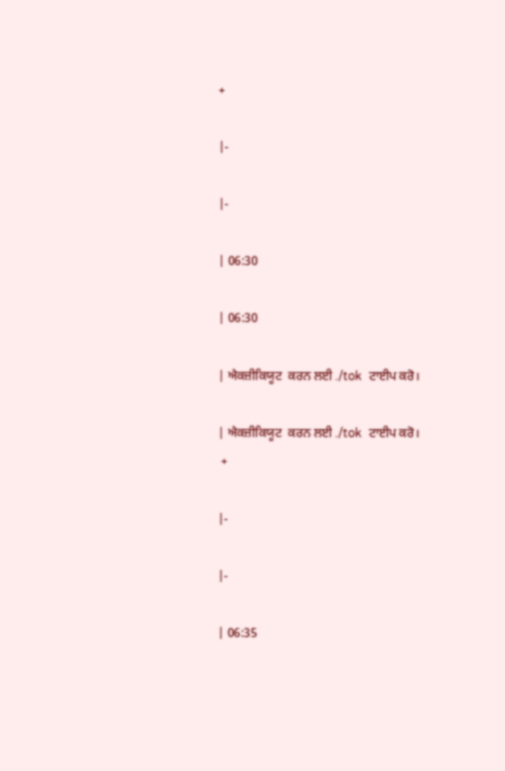+

|-

|-

| 06:30

| 06:30

| ਐਕਜ਼ੀਕਿਯੂਟ  ਕਰਨ ਲਈ ./tok  ਟਾਈਪ ਕਰੋ।

| ਐਕਜ਼ੀਕਿਯੂਟ  ਕਰਨ ਲਈ ./tok  ਟਾਈਪ ਕਰੋ।
 +

|-

|-

| 06:35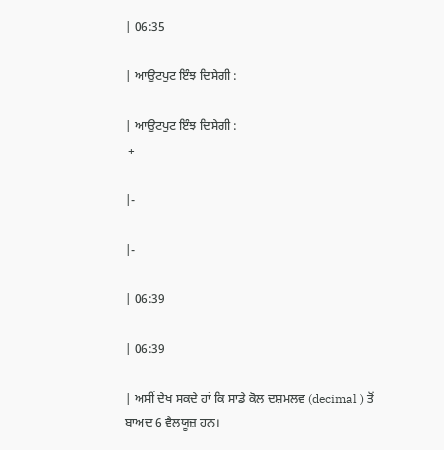| 06:35

| ਆਉਟਪੁਟ ਇੰਝ ਦਿਸੇਗੀ :

| ਆਉਟਪੁਟ ਇੰਝ ਦਿਸੇਗੀ :
 +

|-

|-

| 06:39

| 06:39

| ਅਸੀਂ ਦੇਖ ਸਕਦੇ ਹਾਂ ਕਿ ਸਾਡੇ ਕੋਲ ਦਸ਼ਮਲਵ (decimal ) ਤੋਂ ਬਾਅਦ 6 ਵੈਲਯੂਜ਼ ਹਨ।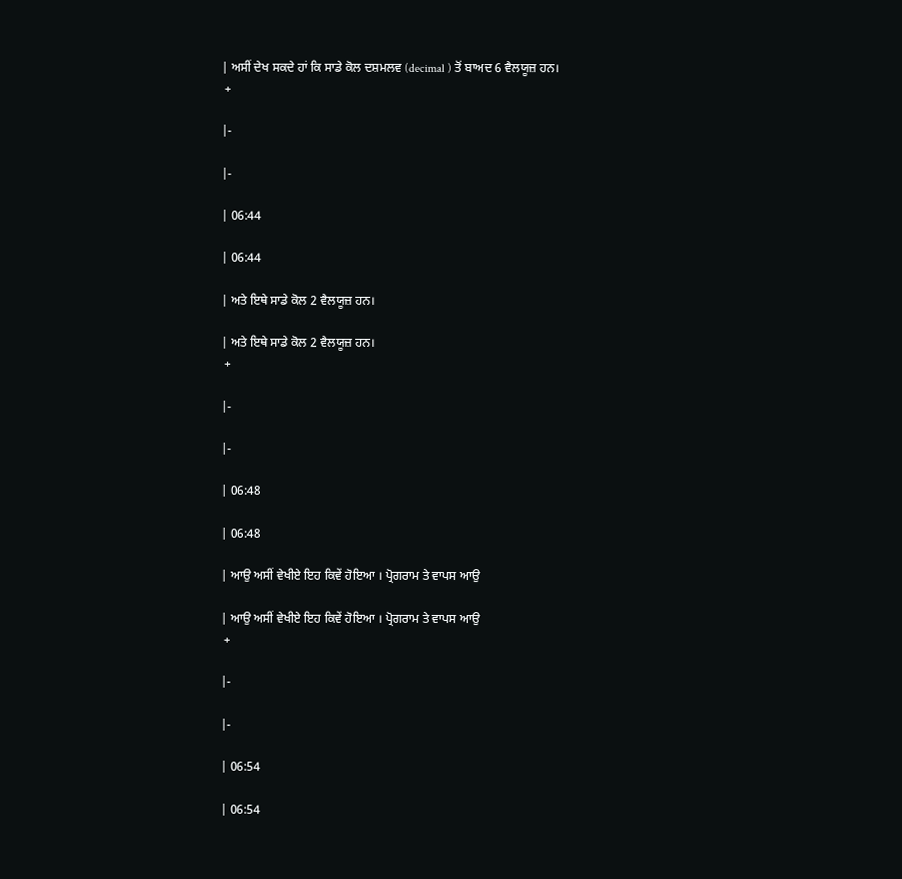| ਅਸੀਂ ਦੇਖ ਸਕਦੇ ਹਾਂ ਕਿ ਸਾਡੇ ਕੋਲ ਦਸ਼ਮਲਵ (decimal ) ਤੋਂ ਬਾਅਦ 6 ਵੈਲਯੂਜ਼ ਹਨ।
 +

|-

|-

| 06:44

| 06:44

| ਅਤੇ ਇਥੇ ਸਾਡੇ ਕੋਲ 2 ਵੈਲਯੂਜ਼ ਹਨ।

| ਅਤੇ ਇਥੇ ਸਾਡੇ ਕੋਲ 2 ਵੈਲਯੂਜ਼ ਹਨ।
 +

|-

|-

| 06:48

| 06:48

| ਆਉ ਅਸੀਂ ਵੇਖੀਏ ਇਹ ਕਿਵੇਂ ਹੋਇਆ । ਪ੍ਰੋਗਰਾਮ ਤੇ ਵਾਪਸ ਆਉ

| ਆਉ ਅਸੀਂ ਵੇਖੀਏ ਇਹ ਕਿਵੇਂ ਹੋਇਆ । ਪ੍ਰੋਗਰਾਮ ਤੇ ਵਾਪਸ ਆਉ
 +

|-

|-

| 06:54

| 06:54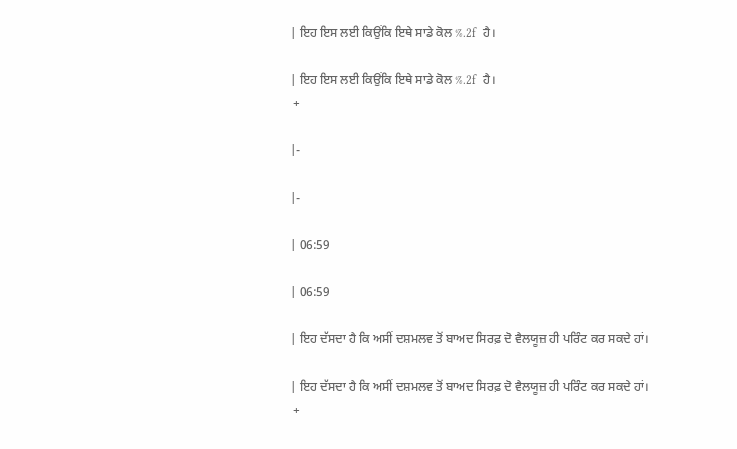| ਇਹ ਇਸ ਲਈ ਕਿਉਂਕਿ ਇਥੇ ਸਾਡੇ ਕੋਲ %.2f  ਹੈ।

| ਇਹ ਇਸ ਲਈ ਕਿਉਂਕਿ ਇਥੇ ਸਾਡੇ ਕੋਲ %.2f  ਹੈ।
 +

|-

|-

| 06:59

| 06:59

| ਇਹ ਦੱਸਦਾ ਹੈ ਕਿ ਅਸੀਂ ਦਸ਼ਮਲਵ ਤੋਂ ਬਾਅਦ ਸਿਰਫ਼ ਦੋ ਵੈਲਯੂਜ਼ ਹੀ ਪਰਿੰਟ ਕਰ ਸਕਦੇ ਹਾਂ।

| ਇਹ ਦੱਸਦਾ ਹੈ ਕਿ ਅਸੀਂ ਦਸ਼ਮਲਵ ਤੋਂ ਬਾਅਦ ਸਿਰਫ਼ ਦੋ ਵੈਲਯੂਜ਼ ਹੀ ਪਰਿੰਟ ਕਰ ਸਕਦੇ ਹਾਂ।
 +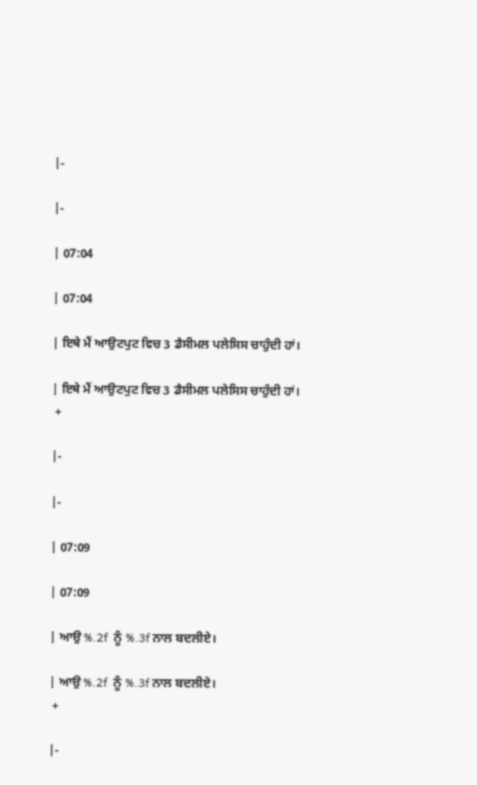|-

|-

| 07:04

| 07:04

| ਇਥੇ ਮੈਂ ਆਉਟਪੁਟ ਵਿਚ 3 ਡੈਸੀਮਲ ਪਲੇਸਿਸ ਚਾਹੁੰਦੀ ਹਾਂ।

| ਇਥੇ ਮੈਂ ਆਉਟਪੁਟ ਵਿਚ 3 ਡੈਸੀਮਲ ਪਲੇਸਿਸ ਚਾਹੁੰਦੀ ਹਾਂ।
 +

|-

|-

| 07:09

| 07:09

| ਆਉ %.2f  ਨੂੰ %.3f ਨਾਲ ਬਦਲੀਏ।

| ਆਉ %.2f  ਨੂੰ %.3f ਨਾਲ ਬਦਲੀਏ।
 +

|-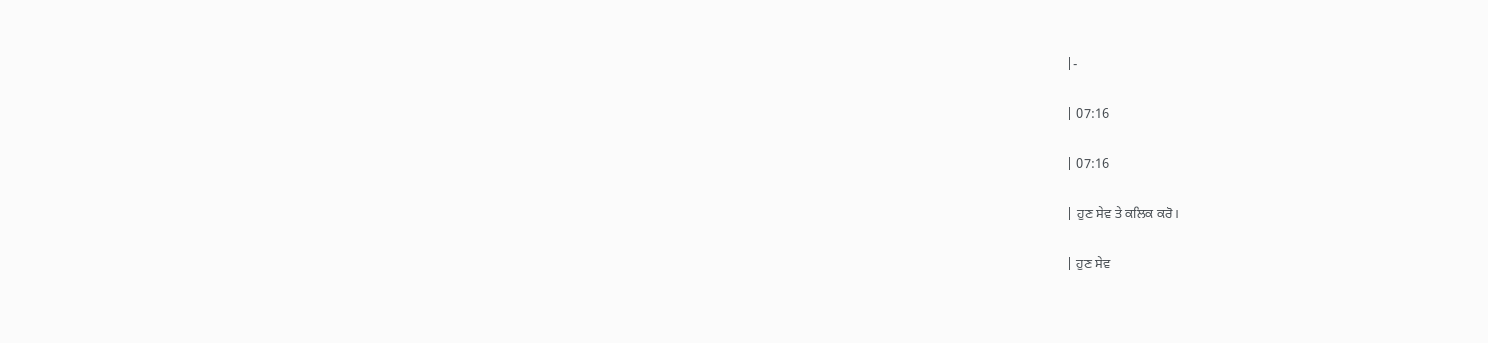|-

| 07:16

| 07:16

| ਹੁਣ ਸੇਵ ਤੇ ਕਲਿਕ ਕਰੋ।

| ਹੁਣ ਸੇਵ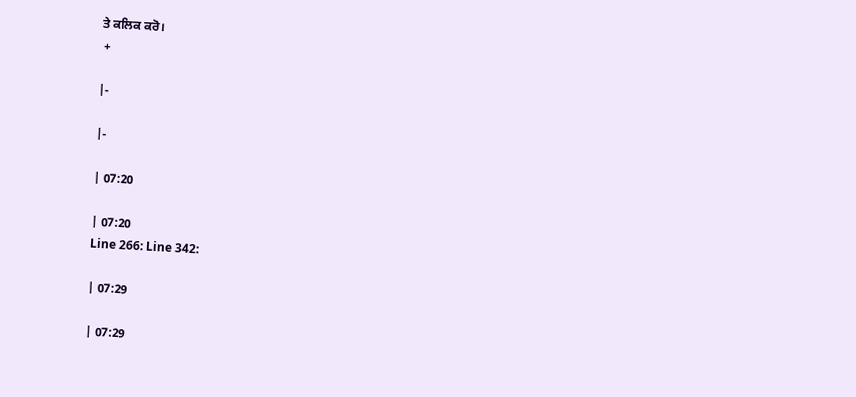ਤੇ ਕਲਿਕ ਕਰੋ।
 +

|-

|-

| 07:20

| 07:20
Line 266: Line 342:

| 07:29

| 07:29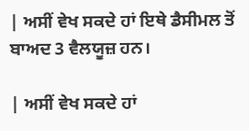| ਅਸੀਂ ਵੇਖ ਸਕਦੇ ਹਾਂ ਇਥੇ ਡੈਸੀਮਲ ਤੋਂ ਬਾਅਦ 3 ਵੈਲਯੂਜ਼ ਹਨ।

| ਅਸੀਂ ਵੇਖ ਸਕਦੇ ਹਾਂ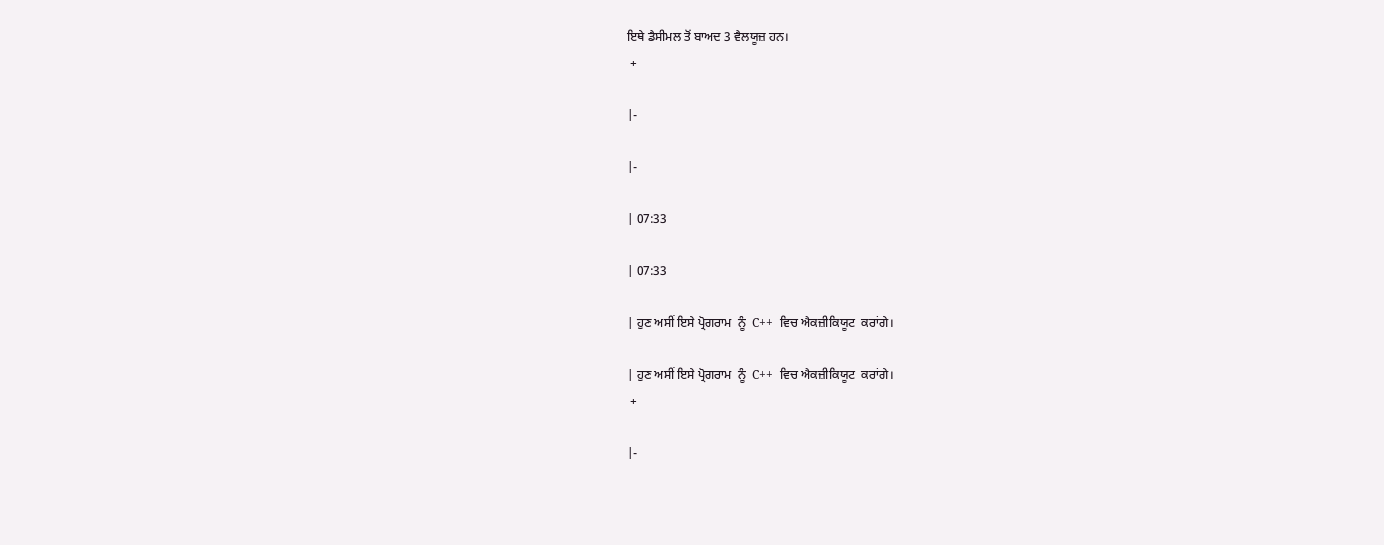ਇਥੇ ਡੈਸੀਮਲ ਤੋਂ ਬਾਅਦ 3 ਵੈਲਯੂਜ਼ ਹਨ।
 +

|-

|-

| 07:33

| 07:33

| ਹੁਣ ਅਸੀਂ ਇਸੇ ਪ੍ਰੋਗਰਾਮ  ਨੂੰ  C++  ਵਿਚ ਐਕਜ਼ੀਕਿਯੂਟ  ਕਰਾਂਗੇ।

| ਹੁਣ ਅਸੀਂ ਇਸੇ ਪ੍ਰੋਗਰਾਮ  ਨੂੰ  C++  ਵਿਚ ਐਕਜ਼ੀਕਿਯੂਟ  ਕਰਾਂਗੇ।
 +

|-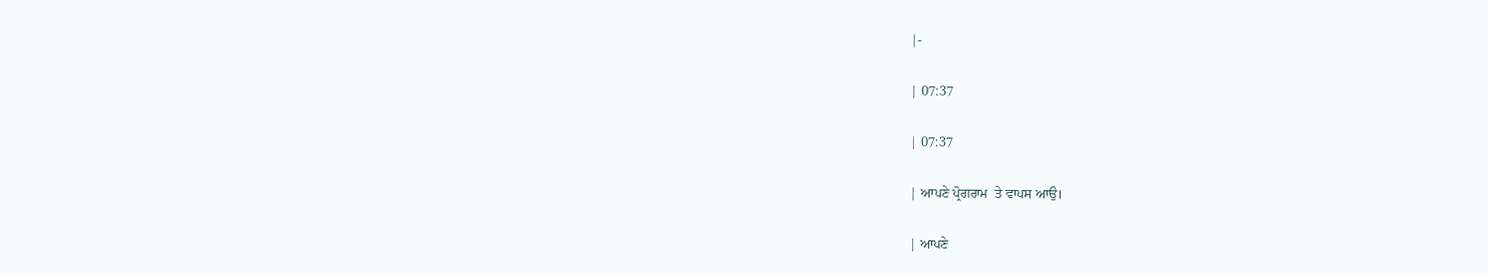|-

| 07:37

| 07:37

| ਆਪਣੇ ਪ੍ਰੋਗਰਾਮ  ਤੇ ਵਾਪਸ ਆਉ।

| ਆਪਣੇ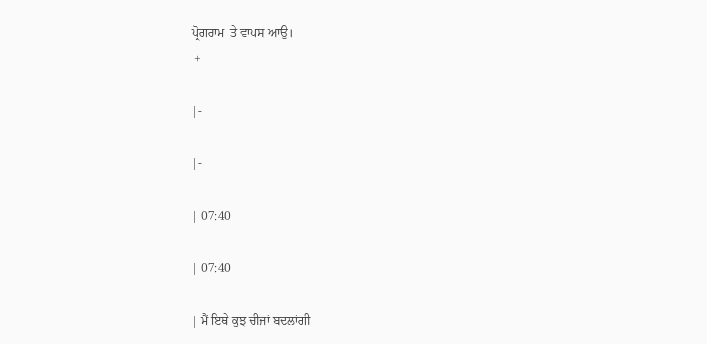ਪ੍ਰੋਗਰਾਮ  ਤੇ ਵਾਪਸ ਆਉ।
 +

|-

|-

| 07:40

| 07:40

| ਮੈਂ ਇਥੇ ਕੁਝ ਚੀਜਾਂ ਬਦਲਾਂਗੀ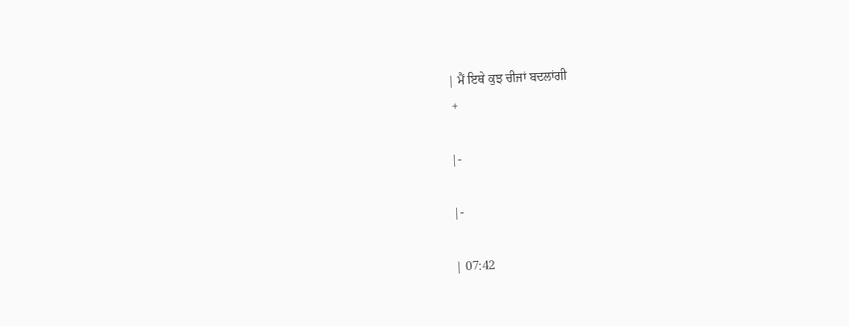| ਮੈਂ ਇਥੇ ਕੁਝ ਚੀਜਾਂ ਬਦਲਾਂਗੀ
 +

|-

|-

| 07:42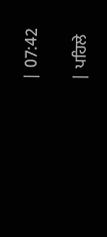| 07:42

| ਪਹਿਲੇ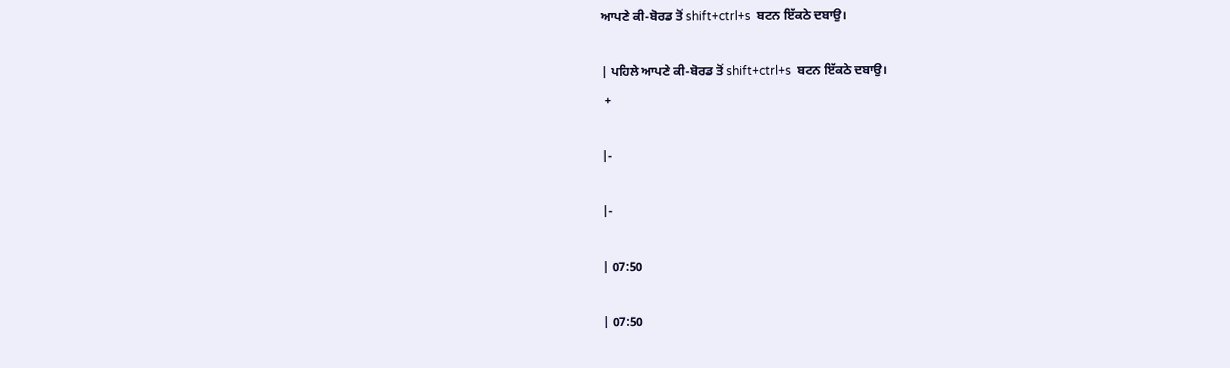ਆਪਣੇ ਕੀ-ਬੋਰਡ ਤੋਂ shift+ctrl+s  ਬਟਨ ਇੱਕਠੇ ਦਬਾਉ।

| ਪਹਿਲੇ ਆਪਣੇ ਕੀ-ਬੋਰਡ ਤੋਂ shift+ctrl+s  ਬਟਨ ਇੱਕਠੇ ਦਬਾਉ।
 +

|-

|-

| 07:50

| 07:50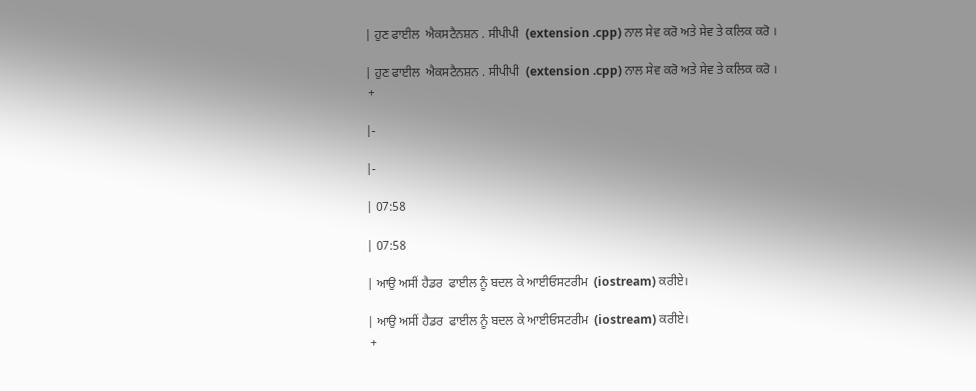| ਹੁਣ ਫਾਈਲ  ਐਕਸਟੈਨਸ਼ਨ . ਸੀਪੀਪੀ  (extension .cpp) ਨਾਲ ਸੇਵ ਕਰੋ ਅਤੇ ਸੇਵ ਤੇ ਕਲਿਕ ਕਰੋ ।

| ਹੁਣ ਫਾਈਲ  ਐਕਸਟੈਨਸ਼ਨ . ਸੀਪੀਪੀ  (extension .cpp) ਨਾਲ ਸੇਵ ਕਰੋ ਅਤੇ ਸੇਵ ਤੇ ਕਲਿਕ ਕਰੋ ।
 +

|-

|-

| 07:58

| 07:58

| ਆਉ ਅਸੀਂ ਹੈਡਰ  ਫਾਈਲ ਨੂੰ ਬਦਲ ਕੇ ਆਈਓਸਟਰੀਮ  (iostream) ਕਰੀਏ।

| ਆਉ ਅਸੀਂ ਹੈਡਰ  ਫਾਈਲ ਨੂੰ ਬਦਲ ਕੇ ਆਈਓਸਟਰੀਮ  (iostream) ਕਰੀਏ।
 +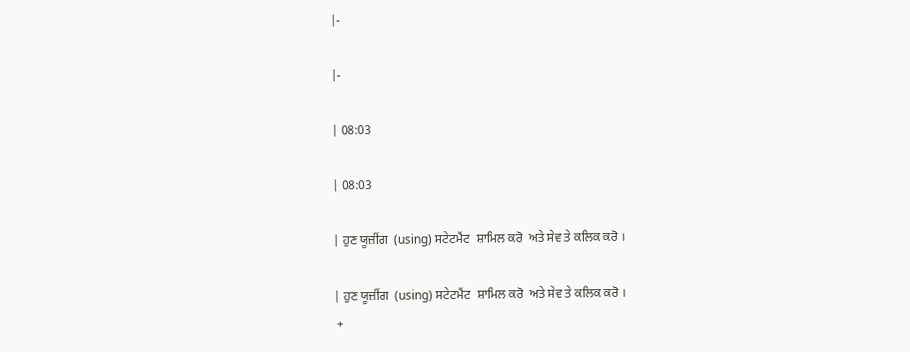|-

|-

| 08:03

| 08:03

| ਹੁਣ ਯੂਜ਼ੀਂਗ  (using) ਸਟੇਟਮੈਂਟ  ਸ਼ਾਮਿਲ ਕਰੋ  ਅਤੇ ਸੇਵ ਤੇ ਕਲਿਕ ਕਰੋ ।

| ਹੁਣ ਯੂਜ਼ੀਂਗ  (using) ਸਟੇਟਮੈਂਟ  ਸ਼ਾਮਿਲ ਕਰੋ  ਅਤੇ ਸੇਵ ਤੇ ਕਲਿਕ ਕਰੋ ।
 +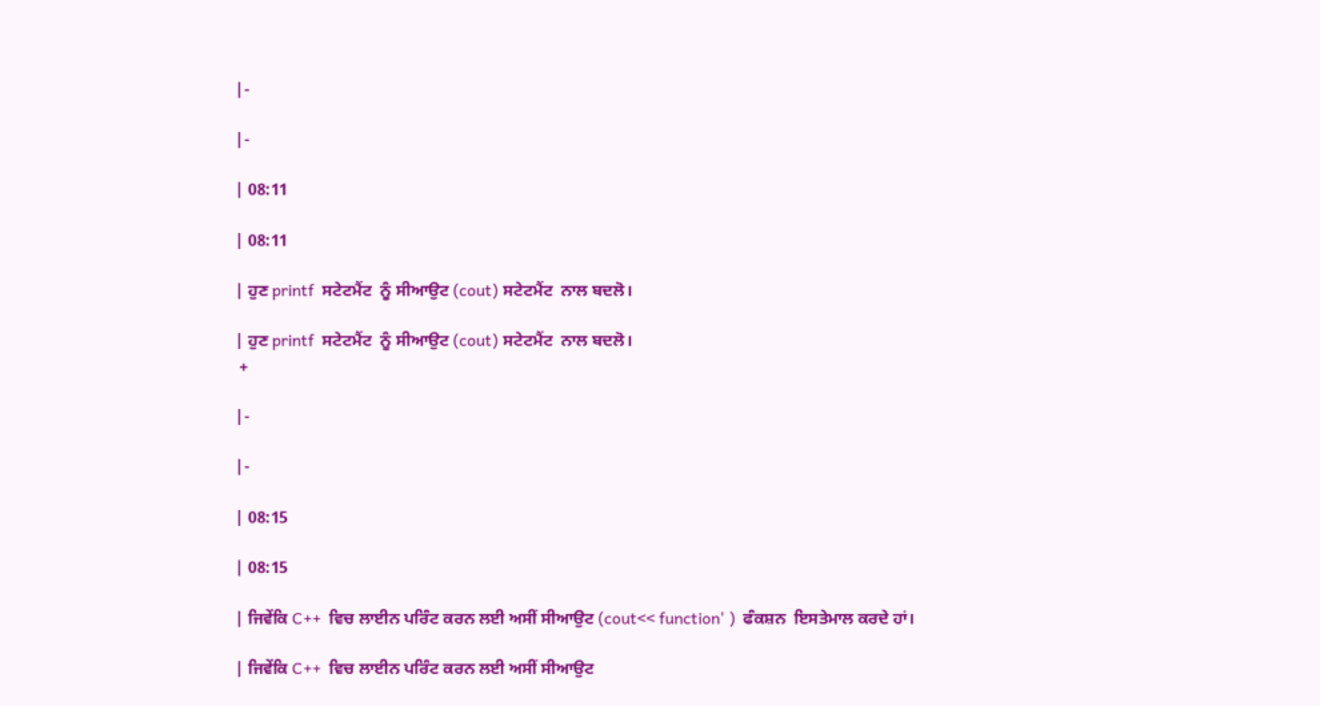|-

|-

| 08:11

| 08:11

| ਹੁਣ printf  ਸਟੇਟਮੈਂਟ  ਨੂੰ ਸੀਆਉਟ (cout) ਸਟੇਟਮੈਂਟ  ਨਾਲ ਬਦਲੋ।

| ਹੁਣ printf  ਸਟੇਟਮੈਂਟ  ਨੂੰ ਸੀਆਉਟ (cout) ਸਟੇਟਮੈਂਟ  ਨਾਲ ਬਦਲੋ।
 +

|-

|-

| 08:15

| 08:15

| ਜਿਵੇਂਕਿ C++  ਵਿਚ ਲਾਈਨ ਪਰਿੰਟ ਕਰਨ ਲਈ ਅਸੀਂ ਸੀਆਉਟ (cout<< function' )  ਫੰਕਸ਼ਨ  ਇਸਤੇਮਾਲ ਕਰਦੇ ਹਾਂ।

| ਜਿਵੇਂਕਿ C++  ਵਿਚ ਲਾਈਨ ਪਰਿੰਟ ਕਰਨ ਲਈ ਅਸੀਂ ਸੀਆਉਟ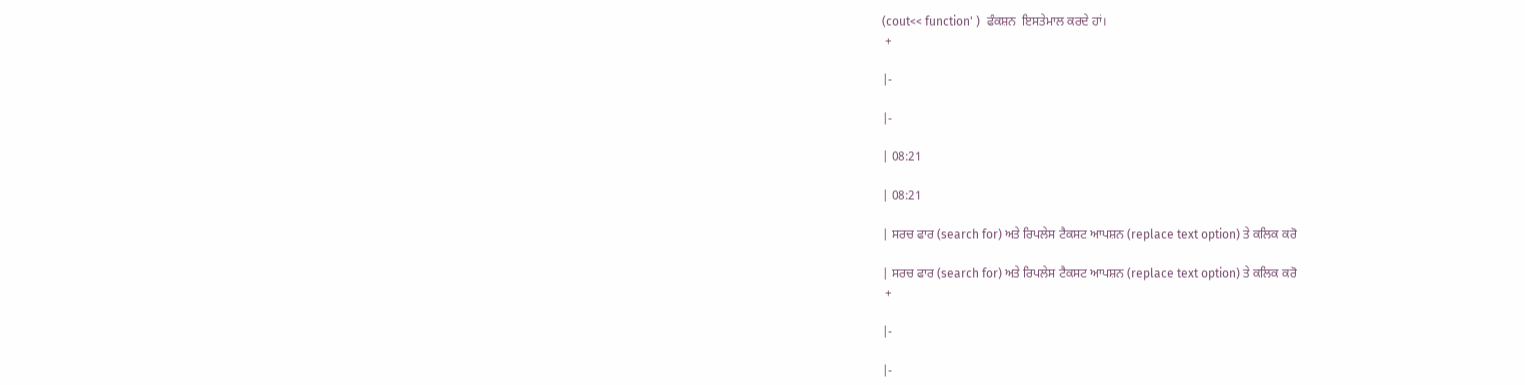(cout<< function' )  ਫੰਕਸ਼ਨ  ਇਸਤੇਮਾਲ ਕਰਦੇ ਹਾਂ।
 +

|-

|-

| 08:21

| 08:21

| ਸਰਚ ਫਾਰ (search for) ਅਤੇ ਰਿਪਲੇਸ ਟੈਕਸਟ ਆਪਸ਼ਨ (replace text option) ਤੇ ਕਲਿਕ ਕਰੋ

| ਸਰਚ ਫਾਰ (search for) ਅਤੇ ਰਿਪਲੇਸ ਟੈਕਸਟ ਆਪਸ਼ਨ (replace text option) ਤੇ ਕਲਿਕ ਕਰੋ
 +

|-

|-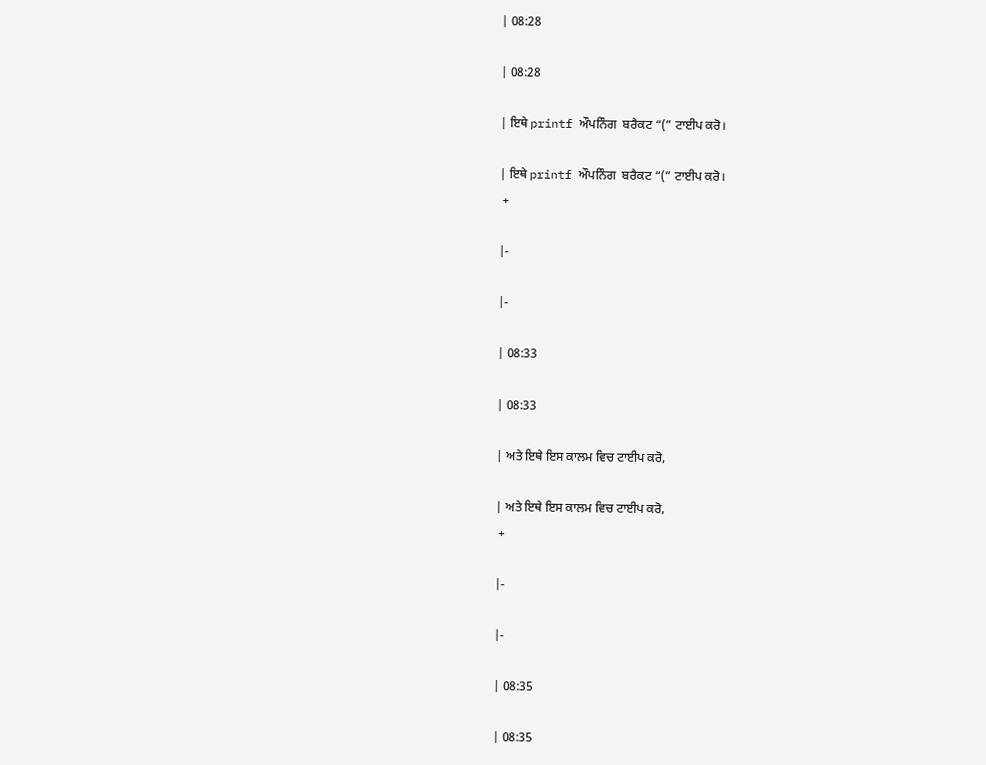| 08:28

| 08:28

| ਇਥੇ printf ਔਪਨਿੰਗ  ਬਰੈਕਟ “(” ਟਾਈਪ ਕਰੋ।

| ਇਥੇ printf ਔਪਨਿੰਗ  ਬਰੈਕਟ “(” ਟਾਈਪ ਕਰੋ।
 +

|-

|-

| 08:33

| 08:33

| ਅਤੇ ਇਥੇ ਇਸ ਕਾਲਮ ਵਿਚ ਟਾਈਪ ਕਰੋ,

| ਅਤੇ ਇਥੇ ਇਸ ਕਾਲਮ ਵਿਚ ਟਾਈਪ ਕਰੋ,
 +

|-

|-

| 08:35

| 08:35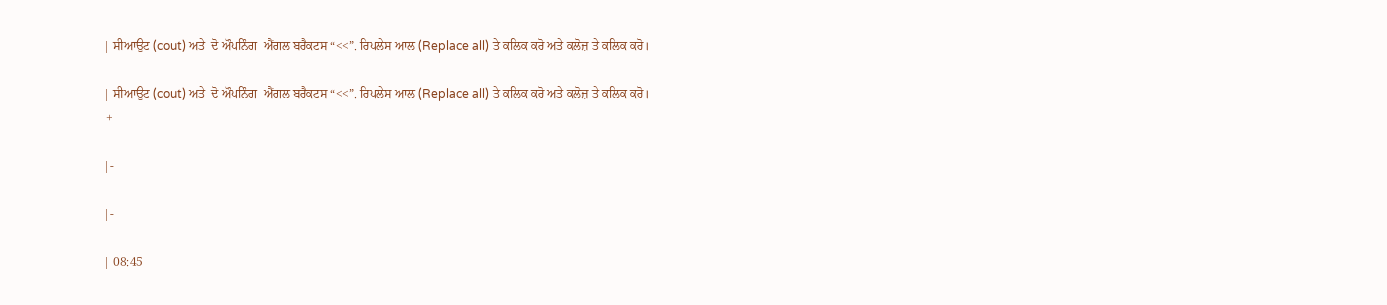| ਸੀਆਉਟ (cout) ਅਤੇ  ਦੋ ਔਪਨਿੰਗ  ਐਂਗਲ ਬਰੈਕਟਸ “<<”. ਰਿਪਲੇਸ ਆਲ (Replace all) ਤੇ ਕਲਿਕ ਕਰੋ ਅਤੇ ਕਲੋਜ਼ ਤੇ ਕਲਿਕ ਕਰੋ।

| ਸੀਆਉਟ (cout) ਅਤੇ  ਦੋ ਔਪਨਿੰਗ  ਐਂਗਲ ਬਰੈਕਟਸ “<<”. ਰਿਪਲੇਸ ਆਲ (Replace all) ਤੇ ਕਲਿਕ ਕਰੋ ਅਤੇ ਕਲੋਜ਼ ਤੇ ਕਲਿਕ ਕਰੋ।
 +

|-

|-

| 08:45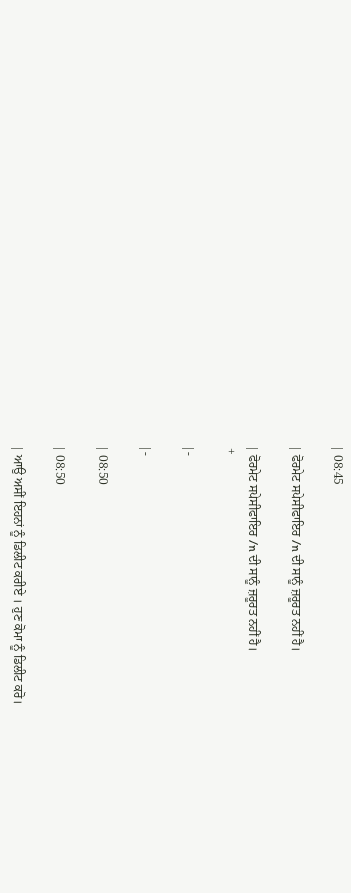| 08:45

| ਫੋਰਮੇਟ ਸਪੇਸੀਫਾਇਰ /n ਦੀ ਸਾਨੂੰ ਜ਼ਰੂਰਤ ਨਹੀਂ ਹੈ।

| ਫੋਰਮੇਟ ਸਪੇਸੀਫਾਇਰ /n ਦੀ ਸਾਨੂੰ ਜ਼ਰੂਰਤ ਨਹੀਂ ਹੈ।
 +

|-

|-

| 08:50

| 08:50

| ਆਉ ਅਸੀਂ ਇਹਨਾਂ ਨੂੰ ਡਿਲੀਟ ਕਰੀਏ । ਹੁਣ ਕੋਮਾ ਨੂੰ ਡਿਲੀਟ ਕਰੋ।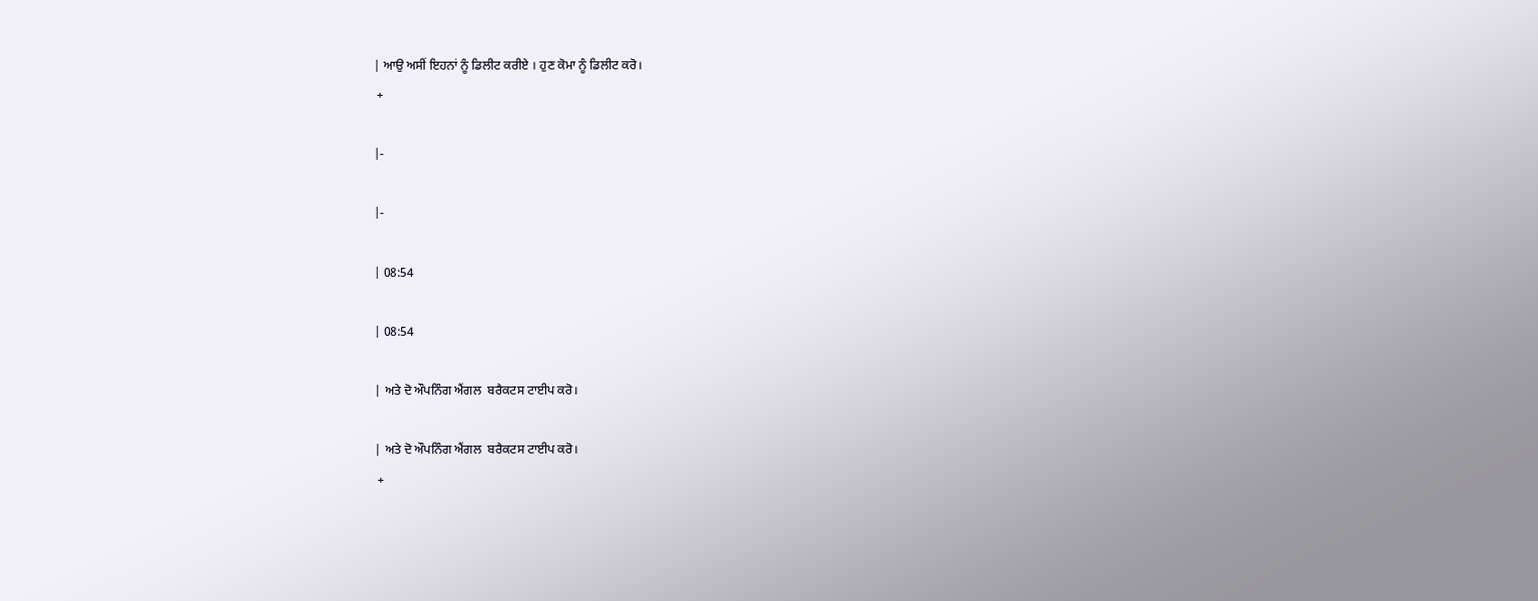| ਆਉ ਅਸੀਂ ਇਹਨਾਂ ਨੂੰ ਡਿਲੀਟ ਕਰੀਏ । ਹੁਣ ਕੋਮਾ ਨੂੰ ਡਿਲੀਟ ਕਰੋ।
 +

|-

|-

| 08:54

| 08:54

| ਅਤੇ ਦੋ ਔਪਨਿੰਗ ਐਂਗਲ  ਬਰੈਕਟਸ ਟਾਈਪ ਕਰੋ।

| ਅਤੇ ਦੋ ਔਪਨਿੰਗ ਐਂਗਲ  ਬਰੈਕਟਸ ਟਾਈਪ ਕਰੋ।
 +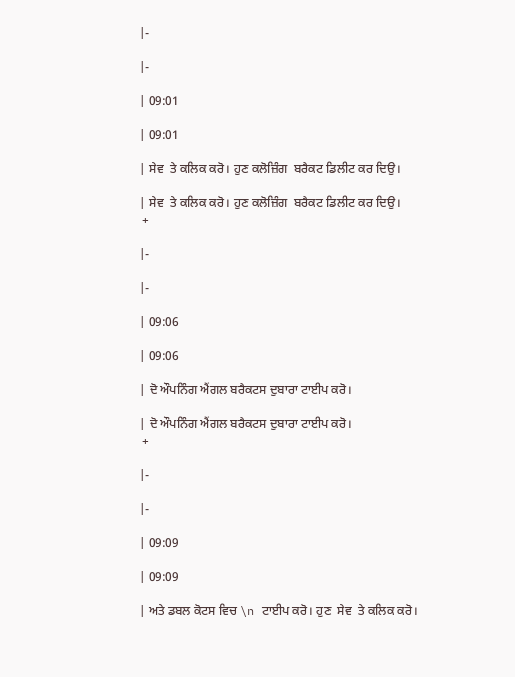|-

|-

| 09:01

| 09:01

| ਸੇਵ  ਤੇ ਕਲਿਕ ਕਰੋ। ਹੁਣ ਕਲੋਜ਼ਿੰਗ  ਬਰੈਕਟ ਡਿਲੀਟ ਕਰ ਦਿਉ।

| ਸੇਵ  ਤੇ ਕਲਿਕ ਕਰੋ। ਹੁਣ ਕਲੋਜ਼ਿੰਗ  ਬਰੈਕਟ ਡਿਲੀਟ ਕਰ ਦਿਉ।
 +

|-

|-

| 09:06

| 09:06

| ਦੋ ਔਪਨਿੰਗ ਐਂਗਲ ਬਰੈਕਟਸ ਦੁਬਾਰਾ ਟਾਈਪ ਕਰੋ।

| ਦੋ ਔਪਨਿੰਗ ਐਂਗਲ ਬਰੈਕਟਸ ਦੁਬਾਰਾ ਟਾਈਪ ਕਰੋ।
 +

|-

|-

| 09:09

| 09:09

| ਅਤੇ ਡਬਲ ਕੋਟਸ ਵਿਚ \n ਟਾਈਪ ਕਰੋ। ਹੁਣ  ਸੇਵ  ਤੇ ਕਲਿਕ ਕਰੋ।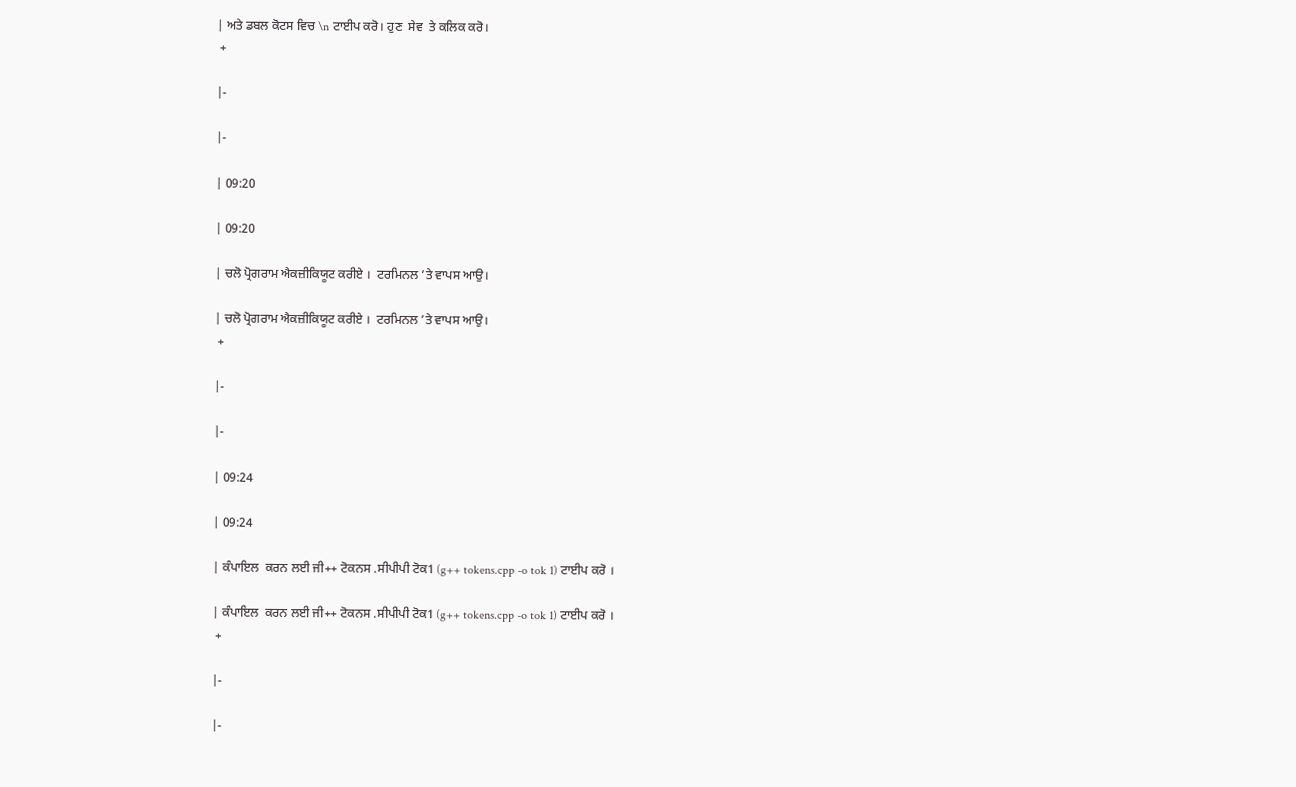| ਅਤੇ ਡਬਲ ਕੋਟਸ ਵਿਚ \n ਟਾਈਪ ਕਰੋ। ਹੁਣ  ਸੇਵ  ਤੇ ਕਲਿਕ ਕਰੋ।
 +

|-

|-

| 09:20

| 09:20

| ਚਲੋ ਪ੍ਰੋਗਰਾਮ ਐਕਜ਼ੀਕਿਯੂਟ ਕਰੀਏ ।  ਟਰਮਿਨਲ ’ਤੇ ਵਾਪਸ ਆਉ।

| ਚਲੋ ਪ੍ਰੋਗਰਾਮ ਐਕਜ਼ੀਕਿਯੂਟ ਕਰੀਏ ।  ਟਰਮਿਨਲ ’ਤੇ ਵਾਪਸ ਆਉ।
 +

|-

|-

| 09:24

| 09:24

| ਕੰਪਾਇਲ  ਕਰਨ ਲਈ ਜੀ++ ਟੋਕਨਸ .ਸੀਪੀਪੀ ਟੋਕ1 (g++ tokens.cpp -o tok 1) ਟਾਈਪ ਕਰੋ ।

| ਕੰਪਾਇਲ  ਕਰਨ ਲਈ ਜੀ++ ਟੋਕਨਸ .ਸੀਪੀਪੀ ਟੋਕ1 (g++ tokens.cpp -o tok 1) ਟਾਈਪ ਕਰੋ ।
 +

|-

|-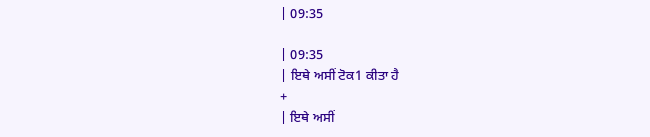| 09:35

| 09:35
| ਇਥੇ ਅਸੀਂ ਟੋਕ1 ਕੀਤਾ ਹੈ
+
| ਇਥੇ ਅਸੀਂ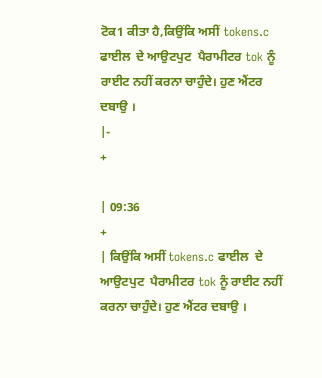ਟੋਕ1 ਕੀਤਾ ਹੈ,ਕਿਉਂਕਿ ਅਸੀਂ tokens.c ਫਾਈਲ  ਦੇ ਆਉਟਪੁਟ  ਪੈਰਾਮੀਟਰ tok ਨੂੰ ਰਾਈਟ ਨਹੀਂ ਕਰਨਾ ਚਾਹੁੰਦੇ। ਹੁਣ ਐਂਟਰ ਦਬਾਉ ।
|-
+

| 09:36
+
| ਕਿਉਂਕਿ ਅਸੀਂ tokens.c ਫਾਈਲ  ਦੇ ਆਉਟਪੁਟ  ਪੈਰਾਮੀਟਰ tok ਨੂੰ ਰਾਈਟ ਨਹੀਂ ਕਰਨਾ ਚਾਹੁੰਦੇ। ਹੁਣ ਐਂਟਰ ਦਬਾਉ ।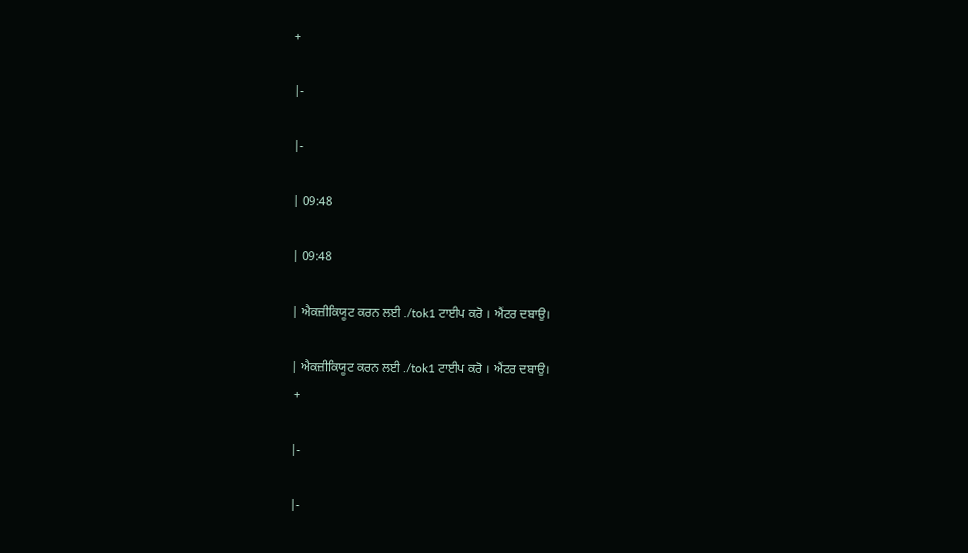+

|-

|-

| 09:48

| 09:48

| ਐਕਜ਼ੀਕਿਯੂਟ ਕਰਨ ਲਈ ./tok1 ਟਾਈਪ ਕਰੋ । ਐਂਟਰ ਦਬਾਉ।

| ਐਕਜ਼ੀਕਿਯੂਟ ਕਰਨ ਲਈ ./tok1 ਟਾਈਪ ਕਰੋ । ਐਂਟਰ ਦਬਾਉ।
 +

|-

|-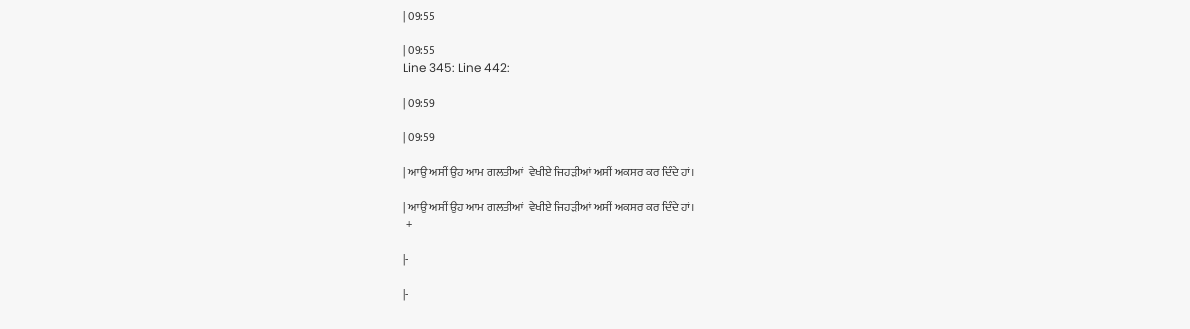| 09:55

| 09:55
Line 345: Line 442:

| 09:59

| 09:59

| ਆਉ ਅਸੀਂ ਉਹ ਆਮ ਗਲਤੀਆਂ  ਵੇਖੀਏ ਜਿਹੜੀਆਂ ਅਸੀਂ ਅਕਸਰ ਕਰ ਦਿੰਦੇ ਹਾਂ।

| ਆਉ ਅਸੀਂ ਉਹ ਆਮ ਗਲਤੀਆਂ  ਵੇਖੀਏ ਜਿਹੜੀਆਂ ਅਸੀਂ ਅਕਸਰ ਕਰ ਦਿੰਦੇ ਹਾਂ।
 +

|-

|-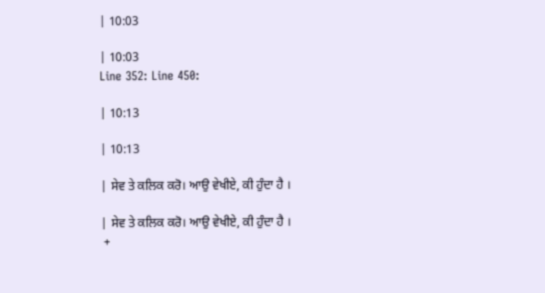| 10:03

| 10:03
Line 352: Line 450:

| 10:13

| 10:13

| ਸੇਵ ਤੇ ਕਲਿਕ ਕਰੋ। ਆਉ ਵੇਖੀਏ, ਕੀ ਹੁੰਦਾ ਹੈ ।

| ਸੇਵ ਤੇ ਕਲਿਕ ਕਰੋ। ਆਉ ਵੇਖੀਏ, ਕੀ ਹੁੰਦਾ ਹੈ ।
 +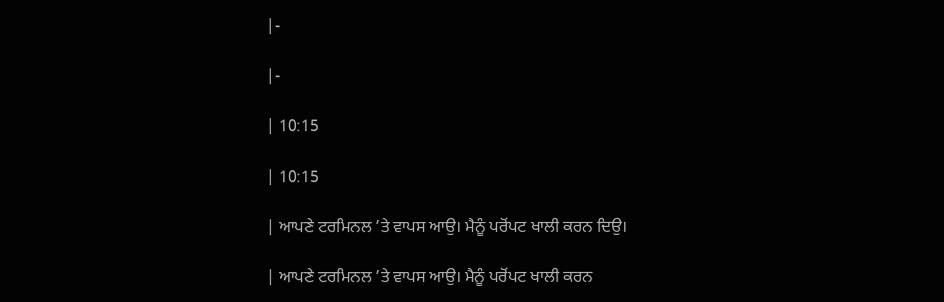|-

|-

| 10:15

| 10:15

| ਆਪਣੇ ਟਰਮਿਨਲ ’ਤੇ ਵਾਪਸ ਆਉ। ਮੈਨੂੰ ਪਰੋਂਪਟ ਖਾਲੀ ਕਰਨ ਦਿਉ।

| ਆਪਣੇ ਟਰਮਿਨਲ ’ਤੇ ਵਾਪਸ ਆਉ। ਮੈਨੂੰ ਪਰੋਂਪਟ ਖਾਲੀ ਕਰਨ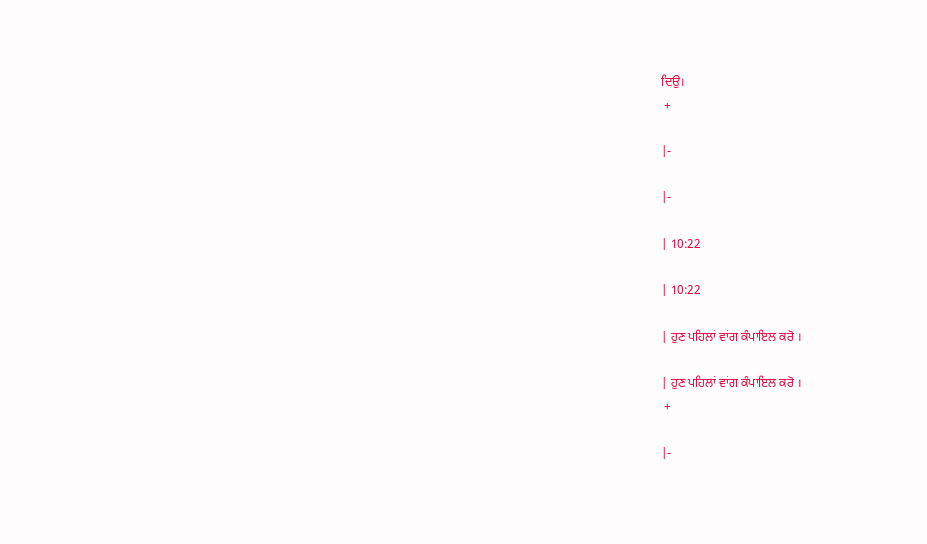ਦਿਉ।
 +

|-

|-

| 10:22

| 10:22

| ਹੁਣ ਪਹਿਲਾਂ ਵਾਂਗ ਕੰਪਾਇਲ ਕਰੋ ।

| ਹੁਣ ਪਹਿਲਾਂ ਵਾਂਗ ਕੰਪਾਇਲ ਕਰੋ ।
 +

|-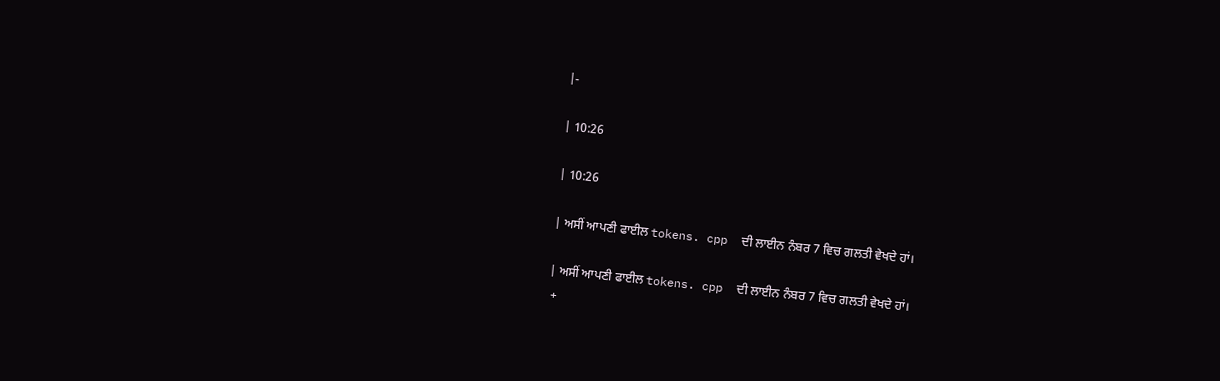|-

| 10:26

| 10:26

| ਅਸੀਂ ਆਪਣੀ ਫਾਈਲ tokens. cpp  ਦੀ ਲਾਈਨ ਨੰਬਰ 7 ਵਿਚ ਗਲਤੀ ਵੇਖਦੇ ਹਾਂ।

| ਅਸੀਂ ਆਪਣੀ ਫਾਈਲ tokens. cpp  ਦੀ ਲਾਈਨ ਨੰਬਰ 7 ਵਿਚ ਗਲਤੀ ਵੇਖਦੇ ਹਾਂ।
 +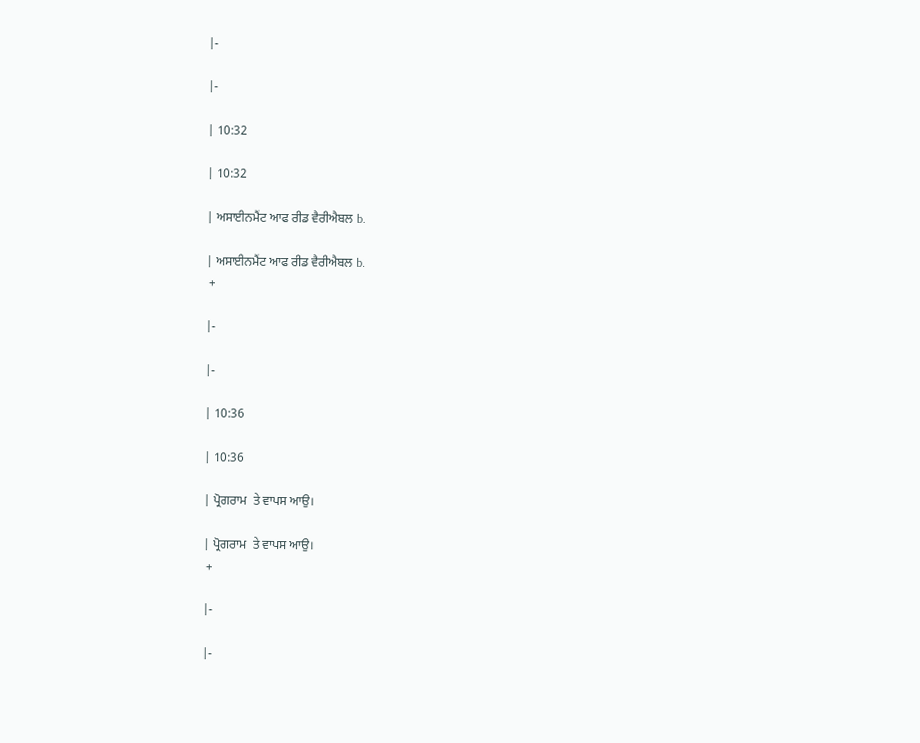|-

|-

| 10:32

| 10:32

| ਅਸਾਈਨਮੈਂਟ ਆਫ ਰੀਡ ਵੈਰੀਐਬਲ b.

| ਅਸਾਈਨਮੈਂਟ ਆਫ ਰੀਡ ਵੈਰੀਐਬਲ b.
 +

|-

|-

| 10:36

| 10:36

| ਪ੍ਰੋਗਰਾਮ  ਤੇ ਵਾਪਸ ਆਉ।

| ਪ੍ਰੋਗਰਾਮ  ਤੇ ਵਾਪਸ ਆਉ।
 +

|-

|-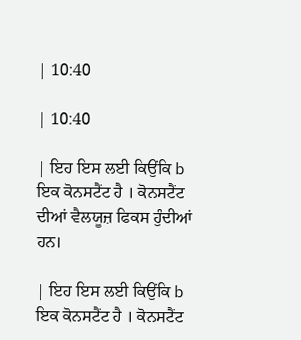| 10:40

| 10:40

| ਇਹ ਇਸ ਲਈ ਕਿਉਂਕਿ b ਇਕ ਕੋਨਸਟੈਂਟ ਹੈ । ਕੋਨਸਟੈਂਟ ਦੀਆਂ ਵੈਲਯੂਜ਼ ਫਿਕਸ ਹੁੰਦੀਆਂ ਹਨ।

| ਇਹ ਇਸ ਲਈ ਕਿਉਂਕਿ b ਇਕ ਕੋਨਸਟੈਂਟ ਹੈ । ਕੋਨਸਟੈਂਟ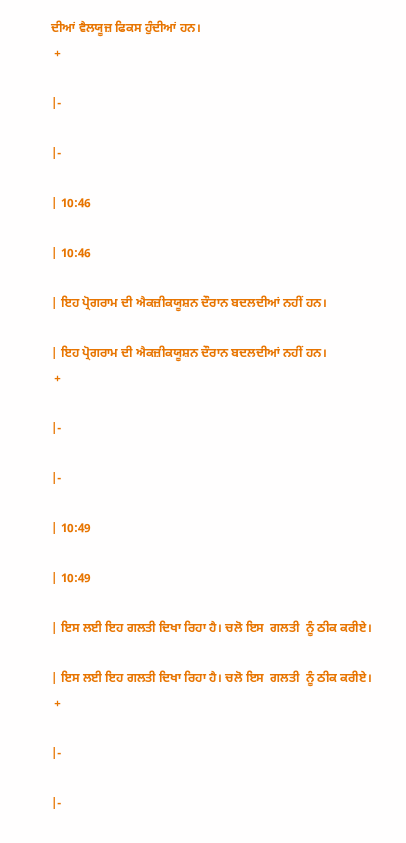ਦੀਆਂ ਵੈਲਯੂਜ਼ ਫਿਕਸ ਹੁੰਦੀਆਂ ਹਨ।
 +

|-

|-

| 10:46

| 10:46

| ਇਹ ਪ੍ਰੋਗਰਾਮ ਦੀ ਐਕਜ਼ੀਕਯੂਸ਼ਨ ਦੌਰਾਨ ਬਦਲਦੀਆਂ ਨਹੀਂ ਹਨ।

| ਇਹ ਪ੍ਰੋਗਰਾਮ ਦੀ ਐਕਜ਼ੀਕਯੂਸ਼ਨ ਦੌਰਾਨ ਬਦਲਦੀਆਂ ਨਹੀਂ ਹਨ।
 +

|-

|-

| 10:49

| 10:49

| ਇਸ ਲਈ ਇਹ ਗਲਤੀ ਦਿਖਾ ਰਿਹਾ ਹੈ। ਚਲੋ ਇਸ  ਗਲਤੀ  ਨੂੰ ਠੀਕ ਕਰੀਏ।

| ਇਸ ਲਈ ਇਹ ਗਲਤੀ ਦਿਖਾ ਰਿਹਾ ਹੈ। ਚਲੋ ਇਸ  ਗਲਤੀ  ਨੂੰ ਠੀਕ ਕਰੀਏ।
 +

|-

|-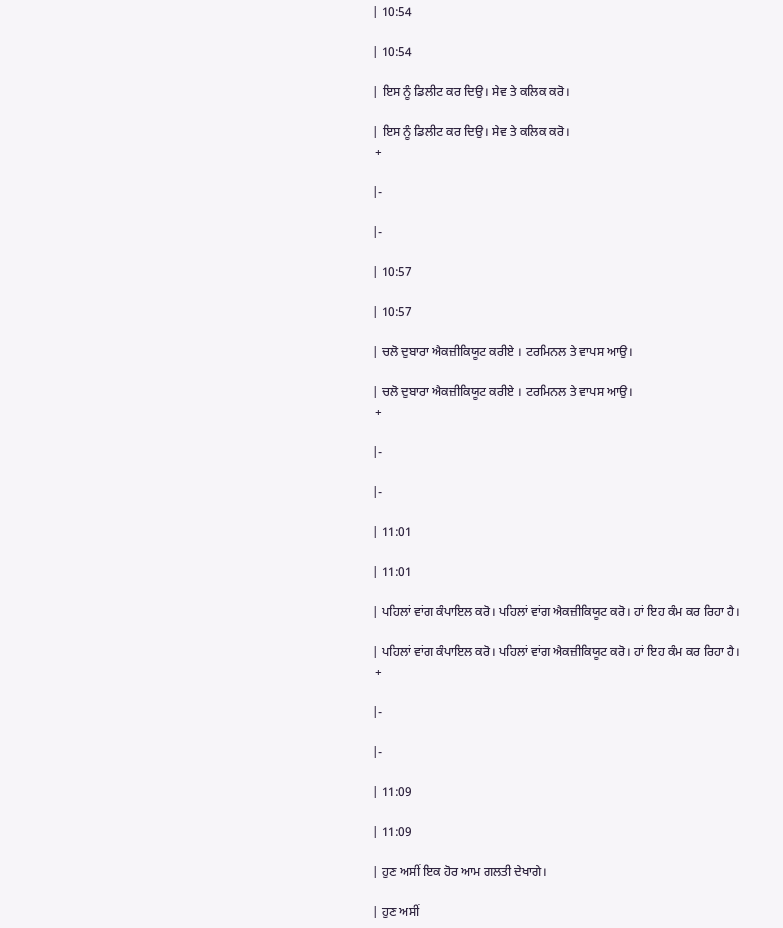| 10:54

| 10:54

| ਇਸ ਨੂੰ ਡਿਲੀਟ ਕਰ ਦਿਉ। ਸੇਵ ਤੇ ਕਲਿਕ ਕਰੋ।

| ਇਸ ਨੂੰ ਡਿਲੀਟ ਕਰ ਦਿਉ। ਸੇਵ ਤੇ ਕਲਿਕ ਕਰੋ।
 +

|-

|-

| 10:57

| 10:57

| ਚਲੋ ਦੁਬਾਰਾ ਐਕਜ਼ੀਕਿਯੂਟ ਕਰੀਏ । ਟਰਮਿਨਲ ਤੇ ਵਾਪਸ ਆਉ।

| ਚਲੋ ਦੁਬਾਰਾ ਐਕਜ਼ੀਕਿਯੂਟ ਕਰੀਏ । ਟਰਮਿਨਲ ਤੇ ਵਾਪਸ ਆਉ।
 +

|-

|-

| 11:01

| 11:01

| ਪਹਿਲਾਂ ਵਾਂਗ ਕੰਪਾਇਲ ਕਰੋ। ਪਹਿਲਾਂ ਵਾਂਗ ਐਕਜ਼ੀਕਿਯੂਟ ਕਰੋ। ਹਾਂ ਇਹ ਕੰਮ ਕਰ ਰਿਹਾ ਹੈ।

| ਪਹਿਲਾਂ ਵਾਂਗ ਕੰਪਾਇਲ ਕਰੋ। ਪਹਿਲਾਂ ਵਾਂਗ ਐਕਜ਼ੀਕਿਯੂਟ ਕਰੋ। ਹਾਂ ਇਹ ਕੰਮ ਕਰ ਰਿਹਾ ਹੈ।
 +

|-

|-

| 11:09

| 11:09

| ਹੁਣ ਅਸੀਂ ਇਕ ਹੋਰ ਆਮ ਗਲਤੀ ਦੇਖਾਗੇ।

| ਹੁਣ ਅਸੀਂ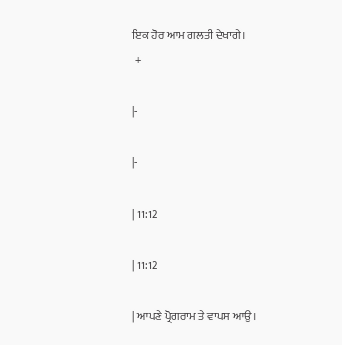ਇਕ ਹੋਰ ਆਮ ਗਲਤੀ ਦੇਖਾਗੇ।
 +

|-

|-

| 11:12

| 11:12

| ਆਪਣੇ ਪ੍ਰੋਗਰਾਮ ਤੇ ਵਾਪਸ ਆਉ।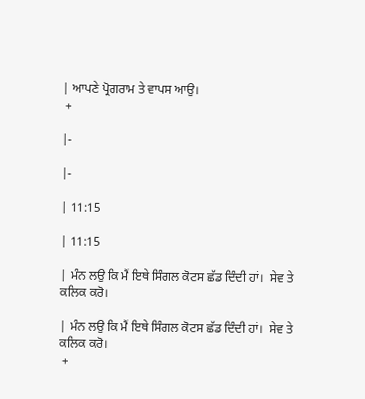| ਆਪਣੇ ਪ੍ਰੋਗਰਾਮ ਤੇ ਵਾਪਸ ਆਉ।
 +

|-

|-

| 11:15

| 11:15

| ਮੰਨ ਲਉ ਕਿ ਮੈਂ ਇਥੇ ਸਿੰਗਲ ਕੋਟਸ ਛੱਡ ਦਿੰਦੀ ਹਾਂ।  ਸੇਵ ਤੇ ਕਲਿਕ ਕਰੋ।

| ਮੰਨ ਲਉ ਕਿ ਮੈਂ ਇਥੇ ਸਿੰਗਲ ਕੋਟਸ ਛੱਡ ਦਿੰਦੀ ਹਾਂ।  ਸੇਵ ਤੇ ਕਲਿਕ ਕਰੋ।
 +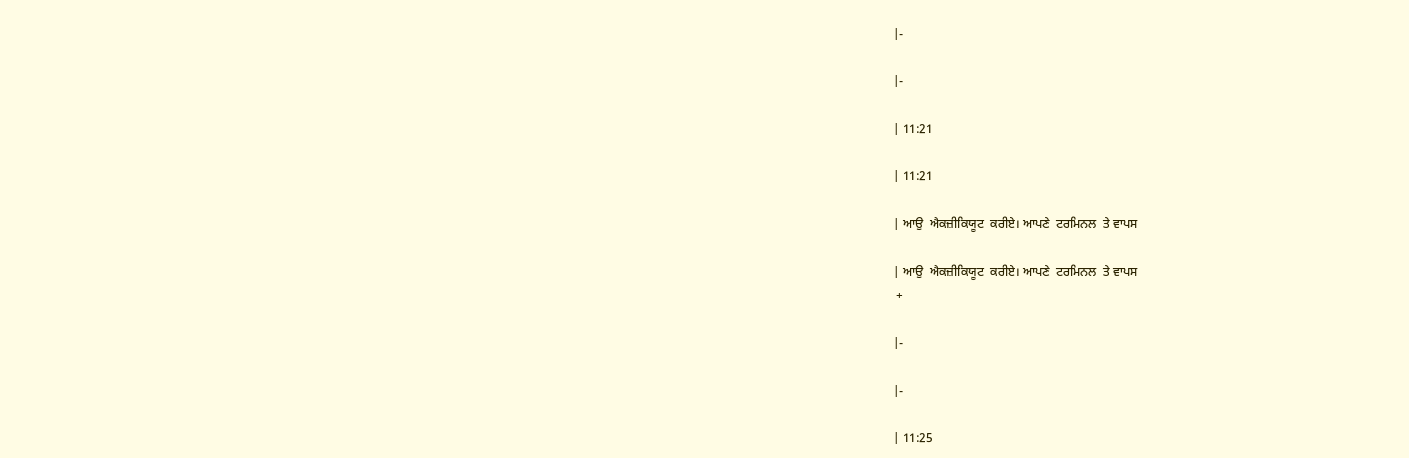|-

|-

| 11:21

| 11:21

| ਆਉ  ਐਕਜ਼ੀਕਿਯੂਟ  ਕਰੀਏ। ਆਪਣੇ  ਟਰਮਿਨਲ  ਤੇ ਵਾਪਸ

| ਆਉ  ਐਕਜ਼ੀਕਿਯੂਟ  ਕਰੀਏ। ਆਪਣੇ  ਟਰਮਿਨਲ  ਤੇ ਵਾਪਸ
 +

|-

|-

| 11:25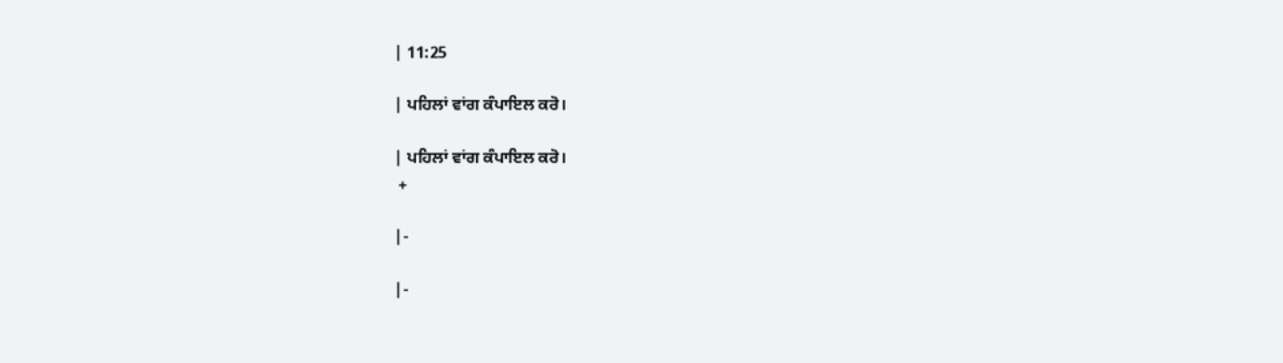| 11:25

| ਪਹਿਲਾਂ ਵਾਂਗ ਕੰਪਾਇਲ ਕਰੋ।

| ਪਹਿਲਾਂ ਵਾਂਗ ਕੰਪਾਇਲ ਕਰੋ।
 +

|-

|-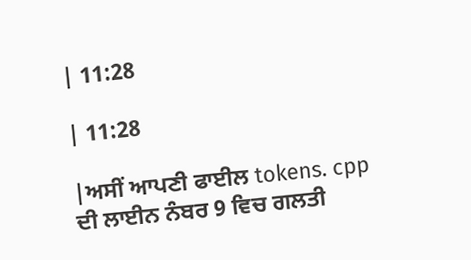| 11:28

| 11:28

|ਅਸੀਂ ਆਪਣੀ ਫਾਈਲ tokens. cpp  ਦੀ ਲਾਈਨ ਨੰਬਰ 9 ਵਿਚ ਗਲਤੀ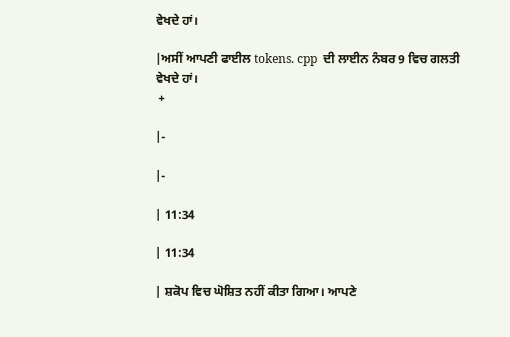ਵੇਖਦੇ ਹਾਂ।

|ਅਸੀਂ ਆਪਣੀ ਫਾਈਲ tokens. cpp  ਦੀ ਲਾਈਨ ਨੰਬਰ 9 ਵਿਚ ਗਲਤੀ ਵੇਖਦੇ ਹਾਂ।
 +

|-

|-

| 11:34

| 11:34

| ਸ਼ਕੋਪ ਵਿਚ ਘੋਸ਼ਿਤ ਨਹੀਂ ਕੀਤਾ ਗਿਆ। ਆਪਣੇ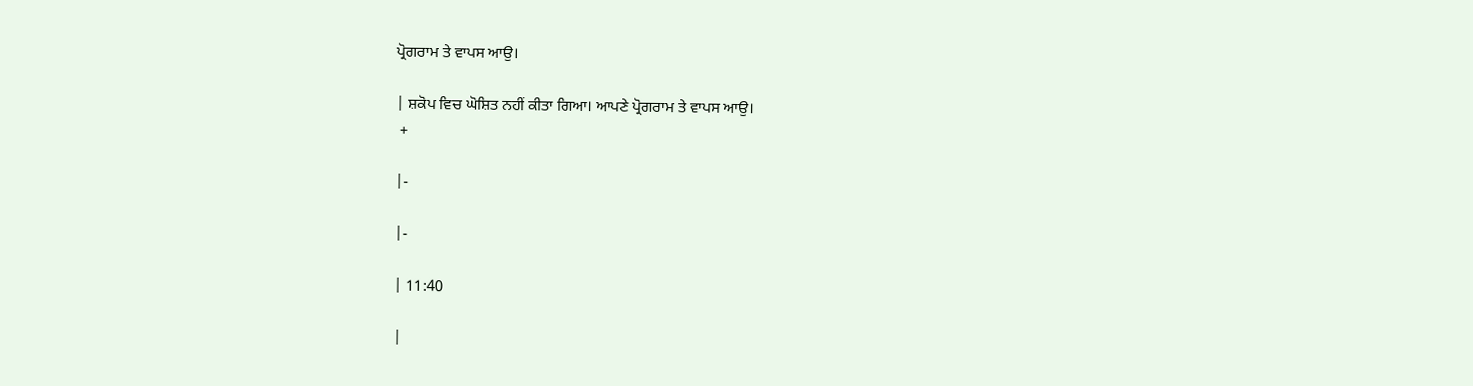ਪ੍ਰੋਗਰਾਮ ਤੇ ਵਾਪਸ ਆਉ।

| ਸ਼ਕੋਪ ਵਿਚ ਘੋਸ਼ਿਤ ਨਹੀਂ ਕੀਤਾ ਗਿਆ। ਆਪਣੇ ਪ੍ਰੋਗਰਾਮ ਤੇ ਵਾਪਸ ਆਉ।
 +

|-

|-

| 11:40

|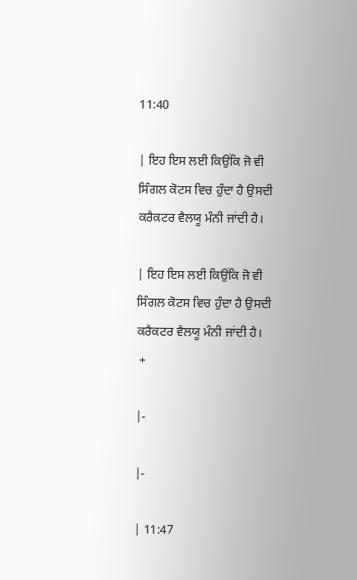11:40

| ਇਹ ਇਸ ਲਈ ਕਿਉਂਕਿ ਜੋ ਵੀ ਸਿੰਗਲ ਕੋਟਸ ਵਿਚ ਹੁੰਦਾ ਹੈ ਉਸਦੀ ਕਰੈਕਟਰ ਵੈਲਯੂ ਮੰਨੀ ਜਾਂਦੀ ਹੈ।

| ਇਹ ਇਸ ਲਈ ਕਿਉਂਕਿ ਜੋ ਵੀ ਸਿੰਗਲ ਕੋਟਸ ਵਿਚ ਹੁੰਦਾ ਹੈ ਉਸਦੀ ਕਰੈਕਟਰ ਵੈਲਯੂ ਮੰਨੀ ਜਾਂਦੀ ਹੈ।
 +

|-

|-

| 11:47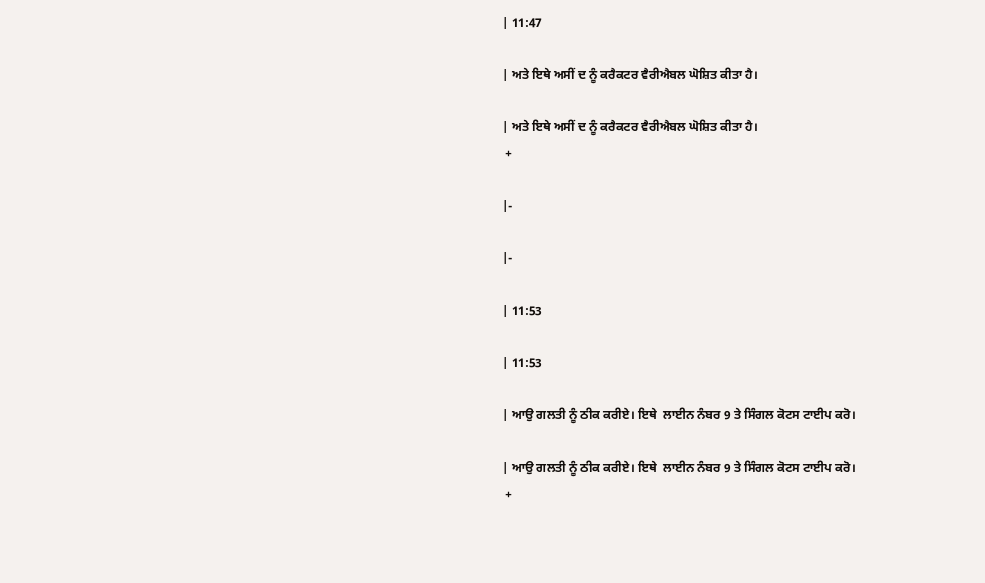| 11:47

| ਅਤੇ ਇਥੇ ਅਸੀਂ ਦ ਨੂੰ ਕਰੈਕਟਰ ਵੈਰੀਐਬਲ ਘੋਸ਼ਿਤ ਕੀਤਾ ਹੈ।

| ਅਤੇ ਇਥੇ ਅਸੀਂ ਦ ਨੂੰ ਕਰੈਕਟਰ ਵੈਰੀਐਬਲ ਘੋਸ਼ਿਤ ਕੀਤਾ ਹੈ।
 +

|-

|-

| 11:53

| 11:53

| ਆਉ ਗਲਤੀ ਨੂੰ ਠੀਕ ਕਰੀਏ। ਇਥੇ  ਲਾਈਨ ਨੰਬਰ 9 ਤੇ ਸਿੰਗਲ ਕੋਟਸ ਟਾਈਪ ਕਰੋ।

| ਆਉ ਗਲਤੀ ਨੂੰ ਠੀਕ ਕਰੀਏ। ਇਥੇ  ਲਾਈਨ ਨੰਬਰ 9 ਤੇ ਸਿੰਗਲ ਕੋਟਸ ਟਾਈਪ ਕਰੋ।
 +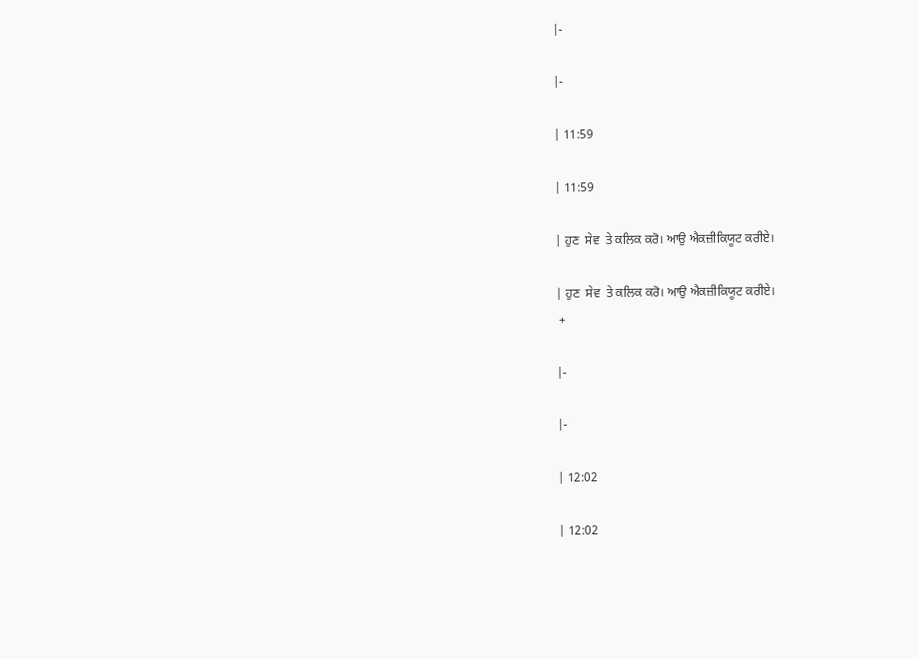|-

|-

| 11:59

| 11:59

| ਹੁਣ  ਸੇਵ  ਤੇ ਕਲਿਕ ਕਰੋ। ਆਉ ਐਕਜ਼ੀਕਿਯੂਟ ਕਰੀਏ।

| ਹੁਣ  ਸੇਵ  ਤੇ ਕਲਿਕ ਕਰੋ। ਆਉ ਐਕਜ਼ੀਕਿਯੂਟ ਕਰੀਏ।
 +

|-

|-

| 12:02

| 12:02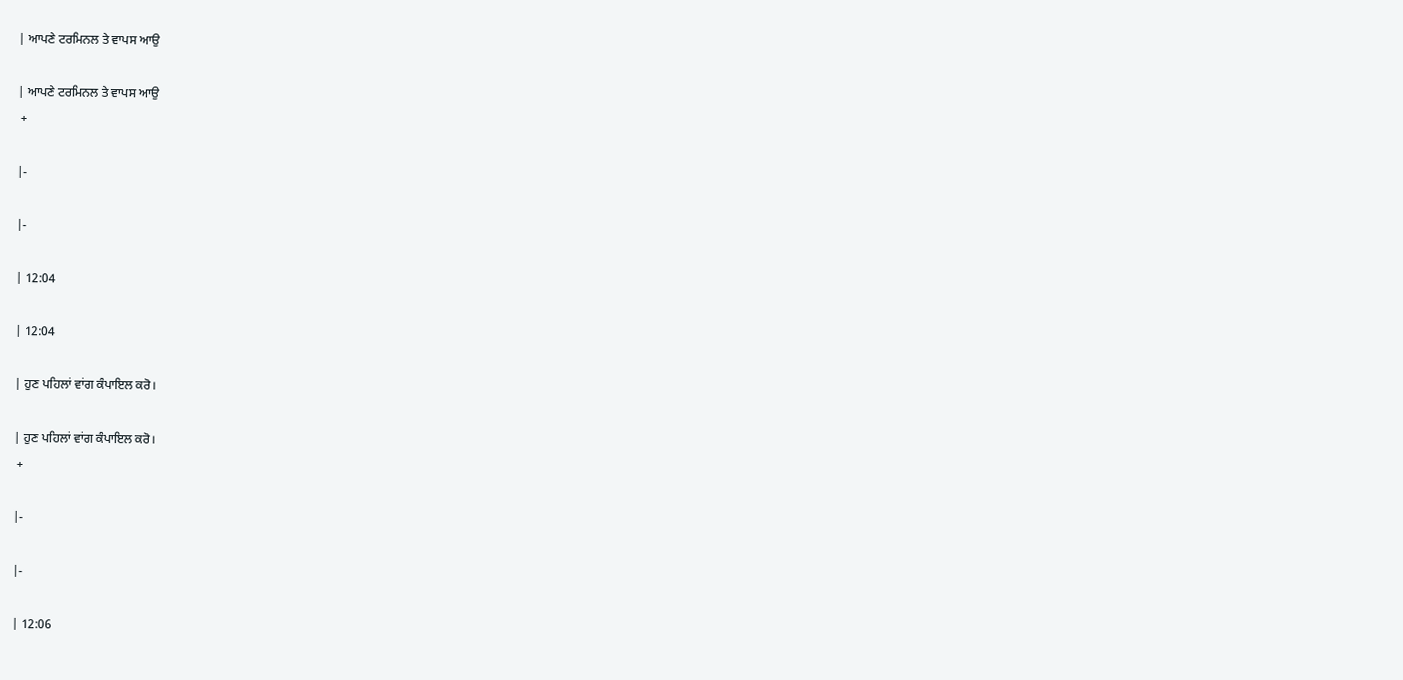| ਆਪਣੇ ਟਰਮਿਨਲ ਤੇ ਵਾਪਸ ਆਉ

| ਆਪਣੇ ਟਰਮਿਨਲ ਤੇ ਵਾਪਸ ਆਉ
 +

|-

|-

| 12:04

| 12:04

| ਹੁਣ ਪਹਿਲਾਂ ਵਾਂਗ ਕੰਪਾਇਲ ਕਰੋ।

| ਹੁਣ ਪਹਿਲਾਂ ਵਾਂਗ ਕੰਪਾਇਲ ਕਰੋ।
 +

|-

|-

| 12:06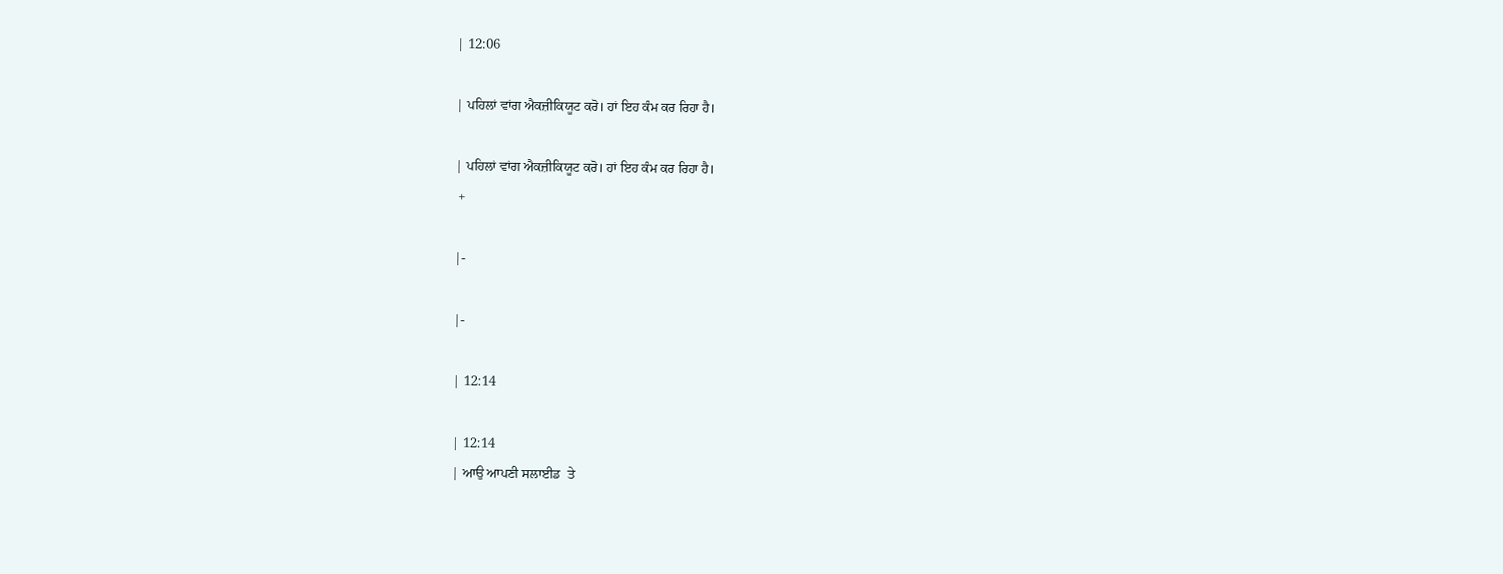| 12:06

| ਪਹਿਲਾਂ ਵਾਂਗ ਐਕਜ਼ੀਕਿਯੂਟ ਕਰੋ। ਹਾਂ ਇਹ ਕੰਮ ਕਰ ਰਿਹਾ ਹੈ।

| ਪਹਿਲਾਂ ਵਾਂਗ ਐਕਜ਼ੀਕਿਯੂਟ ਕਰੋ। ਹਾਂ ਇਹ ਕੰਮ ਕਰ ਰਿਹਾ ਹੈ।
 +

|-

|-

| 12:14

| 12:14
| ਆਉ ਆਪਣੀ ਸਲਾਈਡ  ਤੇ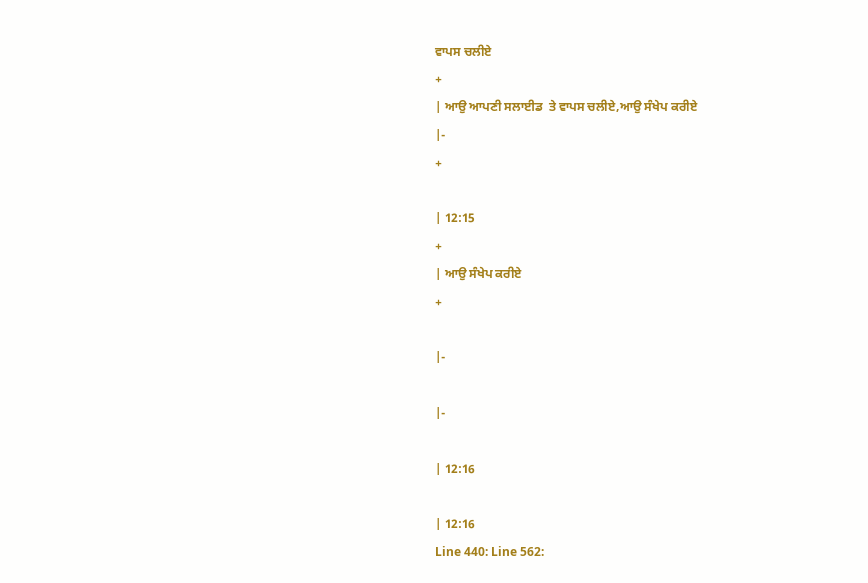ਵਾਪਸ ਚਲੀਏ
+
| ਆਉ ਆਪਣੀ ਸਲਾਈਡ  ਤੇ ਵਾਪਸ ਚਲੀਏ,ਆਉ ਸੰਖੇਪ ਕਰੀਏ
|-
+

| 12:15
+
| ਆਉ ਸੰਖੇਪ ਕਰੀਏ
+

|-

|-

| 12:16

| 12:16
Line 440: Line 562: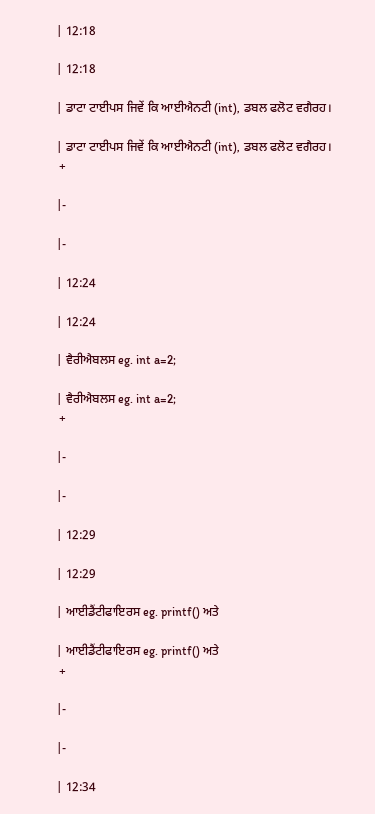| 12:18

| 12:18

| ਡਾਟਾ ਟਾਈਪਸ ਜਿਵੇਂ ਕਿ ਆਈਐਨਟੀ (int), ਡਬਲ ਫਲੋਟ ਵਗੈਰਹ।

| ਡਾਟਾ ਟਾਈਪਸ ਜਿਵੇਂ ਕਿ ਆਈਐਨਟੀ (int), ਡਬਲ ਫਲੋਟ ਵਗੈਰਹ।
 +

|-

|-

| 12:24

| 12:24

| ਵੈਰੀਐਬਲਸ eg. int a=2;

| ਵੈਰੀਐਬਲਸ eg. int a=2;
 +

|-

|-

| 12:29

| 12:29

| ਆਈਡੈਂਟੀਫਾਇਰਸ eg. printf() ਅਤੇ

| ਆਈਡੈਂਟੀਫਾਇਰਸ eg. printf() ਅਤੇ
 +

|-

|-

| 12:34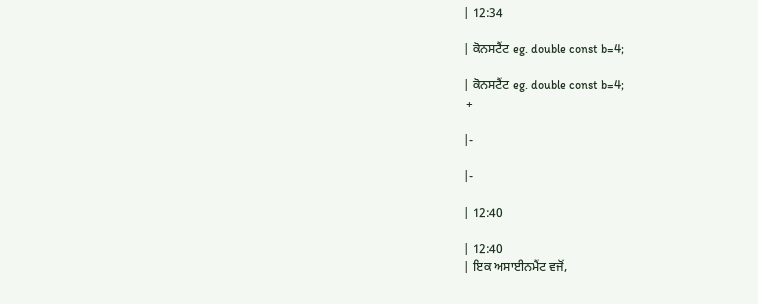| 12:34

| ਕੋਨਸਟੈਂਟ eg. double const b=4;

| ਕੋਨਸਟੈਂਟ eg. double const b=4;
 +

|-

|-

| 12:40

| 12:40
| ਇਕ ਅਸਾਈਨਮੈਂਟ ਵਜੋਂ,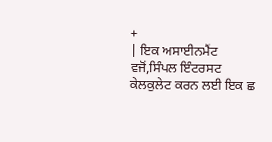+
| ਇਕ ਅਸਾਈਨਮੈਂਟ ਵਜੋਂ,ਸਿੰਪਲ ਇੰਟਰਸਟ ਕੇਲਕੁਲੇਟ ਕਰਨ ਲਈ ਇਕ ਛ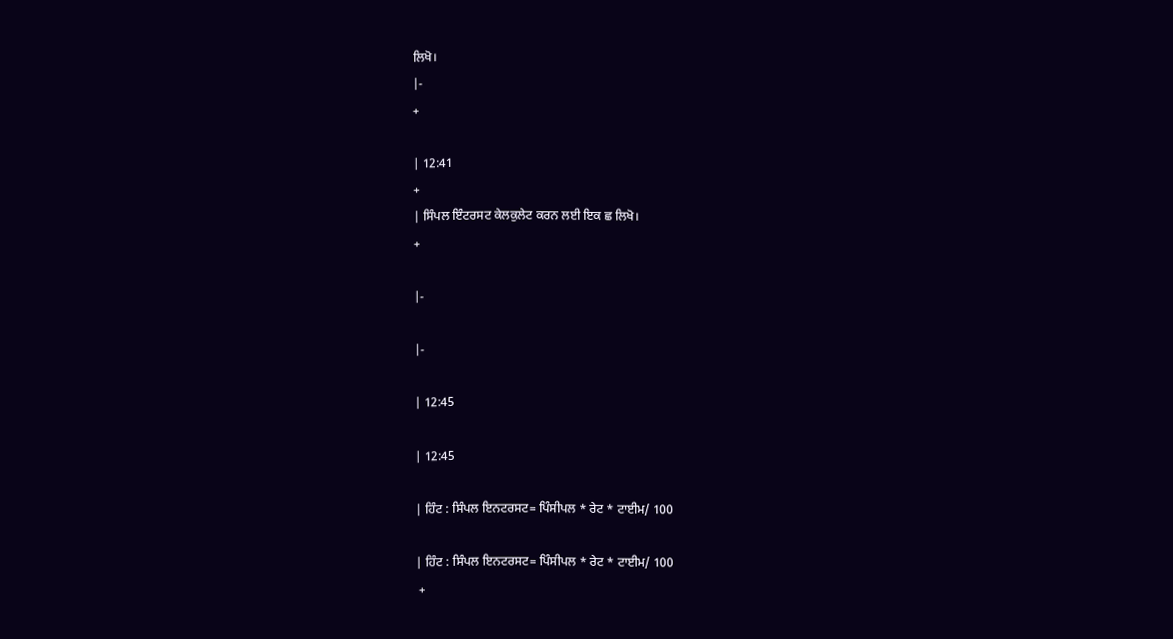ਲਿਖੋ।
|-
+

| 12:41
+
| ਸਿੰਪਲ ਇੰਟਰਸਟ ਕੇਲਕੁਲੇਟ ਕਰਨ ਲਈ ਇਕ ਛ ਲਿਖੋ।
+

|-

|-

| 12:45

| 12:45

| ਹਿੰਟ : ਸਿੰਪਲ ਇਨਟਰਸਟ= ਪਿੰਸੀਪਲ * ਰੇਟ * ਟਾਈਮ/ 100

| ਹਿੰਟ : ਸਿੰਪਲ ਇਨਟਰਸਟ= ਪਿੰਸੀਪਲ * ਰੇਟ * ਟਾਈਮ/ 100
 +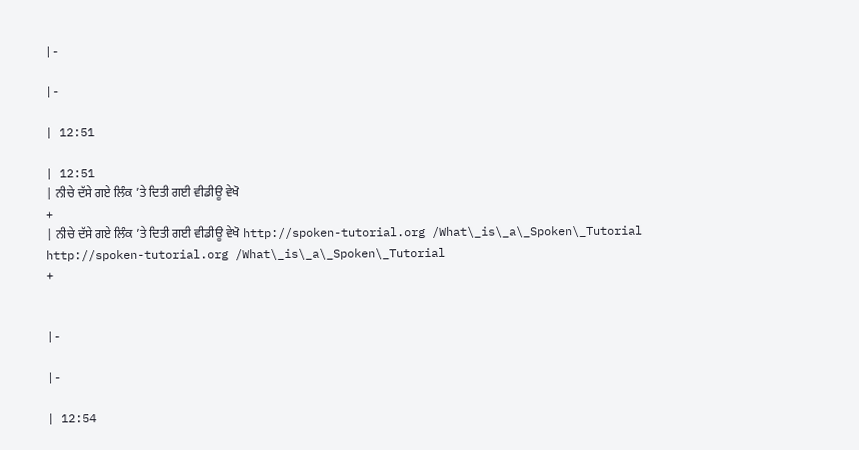|-

|-

| 12:51

| 12:51
| ਨੀਚੇ ਦੱਸੇ ਗਏ ਲਿੰਕ ’ਤੇ ਦਿਤੀ ਗਈ ਵੀਡੀਊ ਵੇਖੋ
+
| ਨੀਚੇ ਦੱਸੇ ਗਏ ਲਿੰਕ ’ਤੇ ਦਿਤੀ ਗਈ ਵੀਡੀਊ ਵੇਖੋ http://spoken-tutorial.org /What\_is\_a\_Spoken\_Tutorial
http://spoken-tutorial.org /What\_is\_a\_Spoken\_Tutorial
+


|-

|-

| 12:54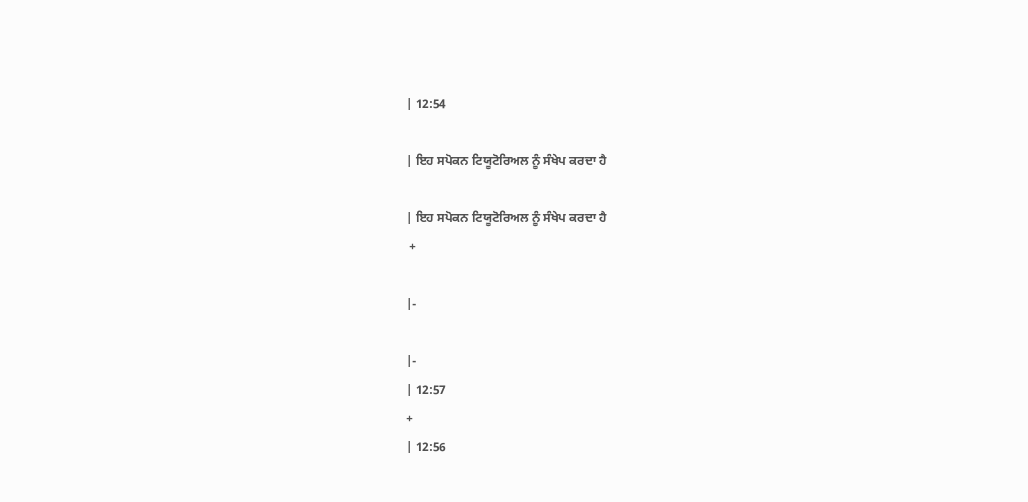| 12:54

| ਇਹ ਸਪੋਕਨ ਟਿਯੂਟੋਰਿਅਲ ਨੂੰ ਸੰਖੇਪ ਕਰਦਾ ਹੈ

| ਇਹ ਸਪੋਕਨ ਟਿਯੂਟੋਰਿਅਲ ਨੂੰ ਸੰਖੇਪ ਕਰਦਾ ਹੈ
 +

|-

|-
| 12:57
+
| 12:56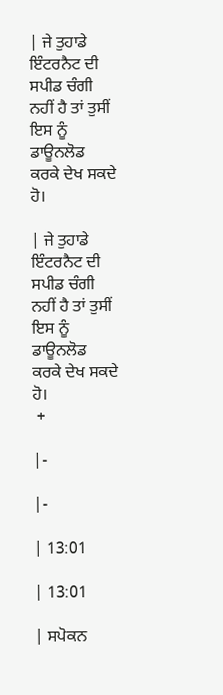| ਜੇ ਤੁਹਾਡੇ ਇੰਟਰਨੈਟ ਦੀ ਸਪੀਡ ਚੰਗੀ ਨਹੀਂ ਹੈ ਤਾਂ ਤੁਸੀਂ ਇਸ ਨੂੰ ਡਾਊਨਲੋਡ ਕਰਕੇ ਦੇਖ ਸਕਦੇ ਹੋ।

| ਜੇ ਤੁਹਾਡੇ ਇੰਟਰਨੈਟ ਦੀ ਸਪੀਡ ਚੰਗੀ ਨਹੀਂ ਹੈ ਤਾਂ ਤੁਸੀਂ ਇਸ ਨੂੰ ਡਾਊਨਲੋਡ ਕਰਕੇ ਦੇਖ ਸਕਦੇ ਹੋ।
 +

|-

|-

| 13:01

| 13:01

| ਸਪੋਕਨ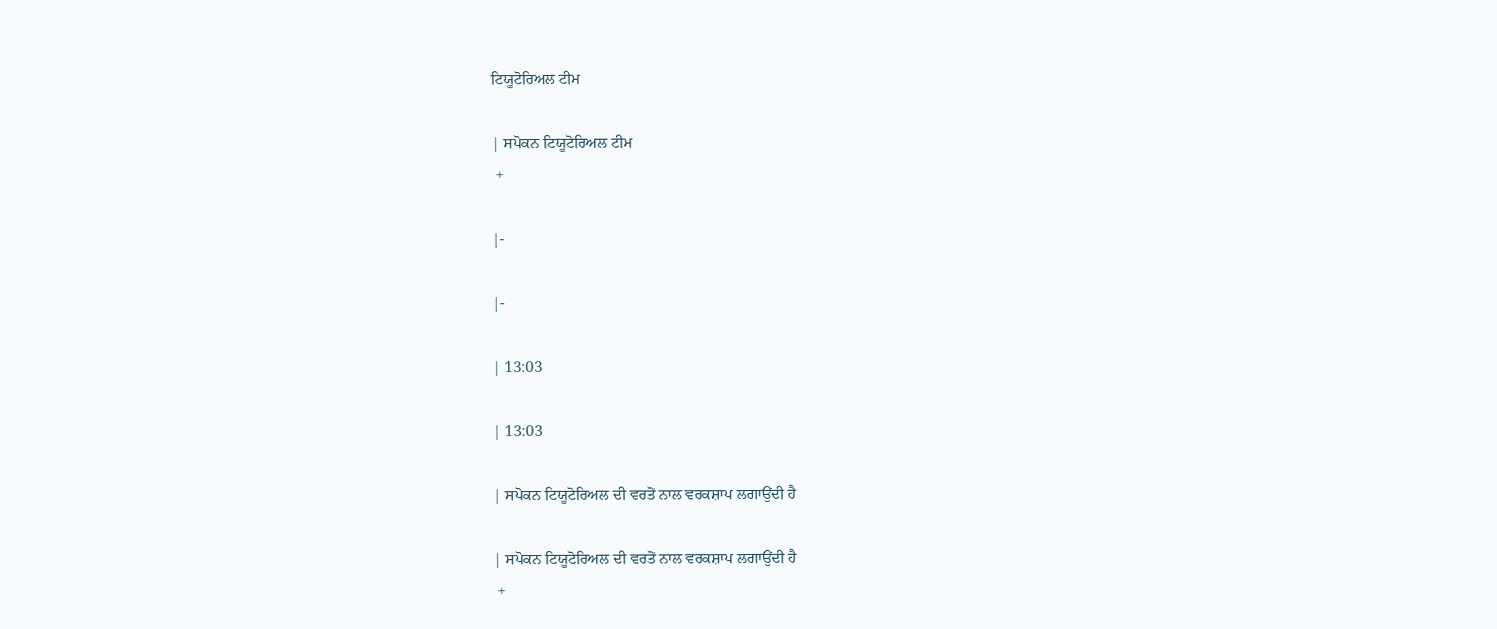ਟਿਯੂਟੋਰਿਅਲ ਟੀਮ

| ਸਪੋਕਨ ਟਿਯੂਟੋਰਿਅਲ ਟੀਮ
 +

|-

|-

| 13:03

| 13:03

| ਸਪੋਕਨ ਟਿਯੂਟੋਰਿਅਲ ਦੀ ਵਰਤੋਂ ਨਾਲ ਵਰਕਸ਼ਾਪ ਲਗਾਉਂਦੀ ਹੈ

| ਸਪੋਕਨ ਟਿਯੂਟੋਰਿਅਲ ਦੀ ਵਰਤੋਂ ਨਾਲ ਵਰਕਸ਼ਾਪ ਲਗਾਉਂਦੀ ਹੈ
 +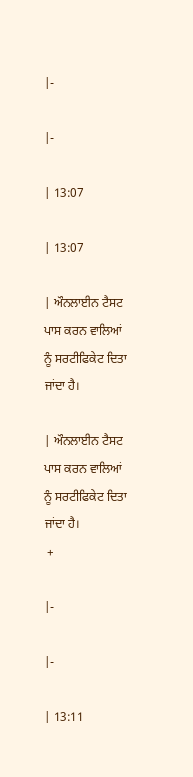|-

|-

| 13:07

| 13:07

| ਔਨਲਾਈਨ ਟੈਸਟ ਪਾਸ ਕਰਨ ਵਾਲਿਆਂ ਨੂੰ ਸਰਟੀਫਿਕੇਟ ਦਿਤਾ ਜਾਂਦਾ ਹੈ।

| ਔਨਲਾਈਨ ਟੈਸਟ ਪਾਸ ਕਰਨ ਵਾਲਿਆਂ ਨੂੰ ਸਰਟੀਫਿਕੇਟ ਦਿਤਾ ਜਾਂਦਾ ਹੈ।
 +

|-

|-

| 13:11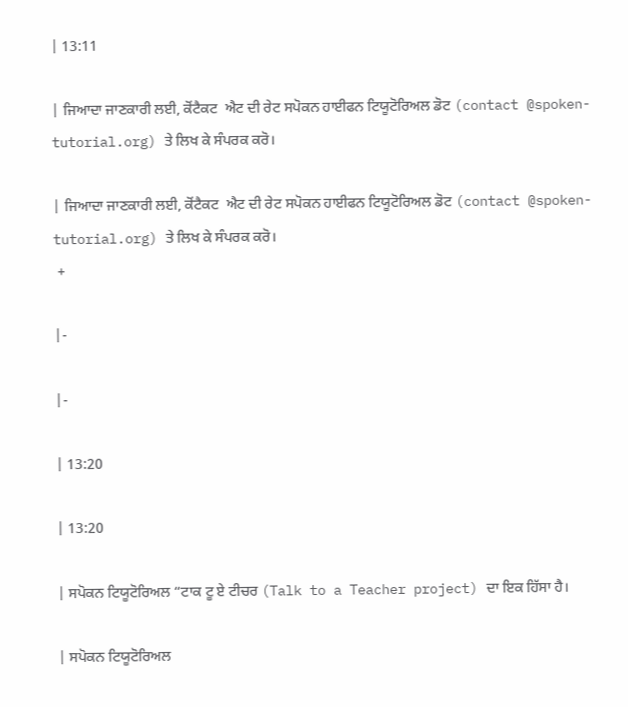| 13:11

| ਜਿਆਦਾ ਜਾਣਕਾਰੀ ਲਈ, ਕੋਂਟੈਕਟ  ਐਟ ਦੀ ਰੇਟ ਸਪੋਕਨ ਹਾਈਫਨ ਟਿਯੂਟੋਰਿਅਲ ਡੋਟ (contact @spoken-tutorial.org) ਤੇ ਲਿਖ ਕੇ ਸੰਪਰਕ ਕਰੋ।

| ਜਿਆਦਾ ਜਾਣਕਾਰੀ ਲਈ, ਕੋਂਟੈਕਟ  ਐਟ ਦੀ ਰੇਟ ਸਪੋਕਨ ਹਾਈਫਨ ਟਿਯੂਟੋਰਿਅਲ ਡੋਟ (contact @spoken-tutorial.org) ਤੇ ਲਿਖ ਕੇ ਸੰਪਰਕ ਕਰੋ।
 +

|-

|-

| 13:20

| 13:20

| ਸਪੋਕਨ ਟਿਯੂਟੋਰਿਅਲ “ਟਾਕ ਟੂ ਏ ਟੀਚਰ (Talk to a Teacher project) ਦਾ ਇਕ ਹਿੱਸਾ ਹੈ।

| ਸਪੋਕਨ ਟਿਯੂਟੋਰਿਅਲ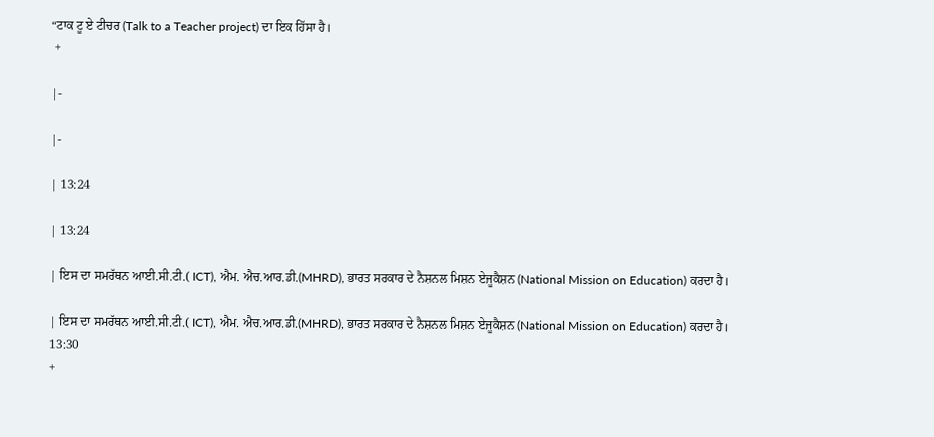“ਟਾਕ ਟੂ ਏ ਟੀਚਰ (Talk to a Teacher project) ਦਾ ਇਕ ਹਿੱਸਾ ਹੈ।
 +

|-

|-

| 13:24

| 13:24

| ਇਸ ਦਾ ਸਮਰੱਥਨ ਆਈ.ਸੀ.ਟੀ.( ICT), ਐਮ. ਐਚ.ਆਰ.ਡੀ.(MHRD), ਭਾਰਤ ਸਰਕਾਰ ਦੇ ਨੈਸ਼ਨਲ ਮਿਸ਼ਨ ਏਜੂਕੈਸ਼ਨ (National Mission on Education) ਕਰਦਾ ਹੈ।

| ਇਸ ਦਾ ਸਮਰੱਥਨ ਆਈ.ਸੀ.ਟੀ.( ICT), ਐਮ. ਐਚ.ਆਰ.ਡੀ.(MHRD), ਭਾਰਤ ਸਰਕਾਰ ਦੇ ਨੈਸ਼ਨਲ ਮਿਸ਼ਨ ਏਜੂਕੈਸ਼ਨ (National Mission on Education) ਕਰਦਾ ਹੈ।
13:30
+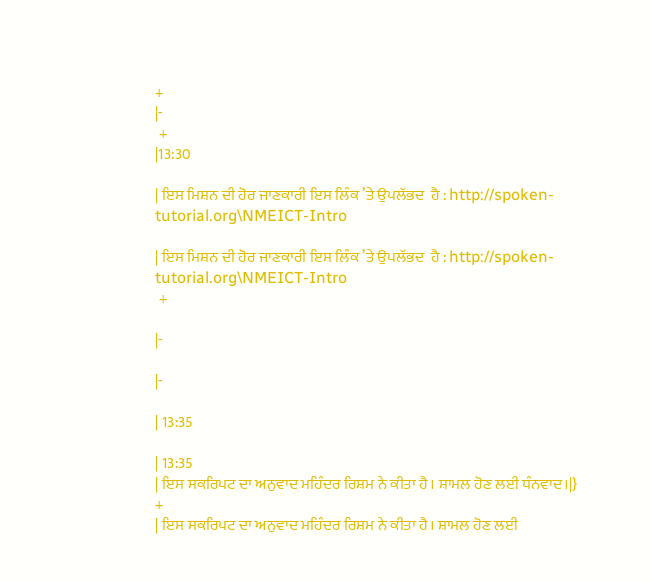+
|-
 +
|13:30

| ਇਸ ਮਿਸ਼ਨ ਦੀ ਹੋਰ ਜਾਣਕਾਰੀ ਇਸ ਲਿੰਕ ’ਤੇ ਉਪਲੱਭਦ  ਹੈ : http://spoken-tutorial.org\NMEICT-Intro

| ਇਸ ਮਿਸ਼ਨ ਦੀ ਹੋਰ ਜਾਣਕਾਰੀ ਇਸ ਲਿੰਕ ’ਤੇ ਉਪਲੱਭਦ  ਹੈ : http://spoken-tutorial.org\NMEICT-Intro
 +

|-

|-

| 13:35

| 13:35
| ਇਸ ਸਕਰਿਪਟ ਦਾ ਅਨੁਵਾਦ ਮਹਿੰਦਰ ਰਿਸ਼ਮ ਨੇ ਕੀਤਾ ਹੈ। ਸ਼ਾਮਲ ਹੋਣ ਲਈ ਧੰਨਵਾਦ।|}
+
| ਇਸ ਸਕਰਿਪਟ ਦਾ ਅਨੁਵਾਦ ਮਹਿੰਦਰ ਰਿਸ਼ਮ ਨੇ ਕੀਤਾ ਹੈ। ਸ਼ਾਮਲ ਹੋਣ ਲਈ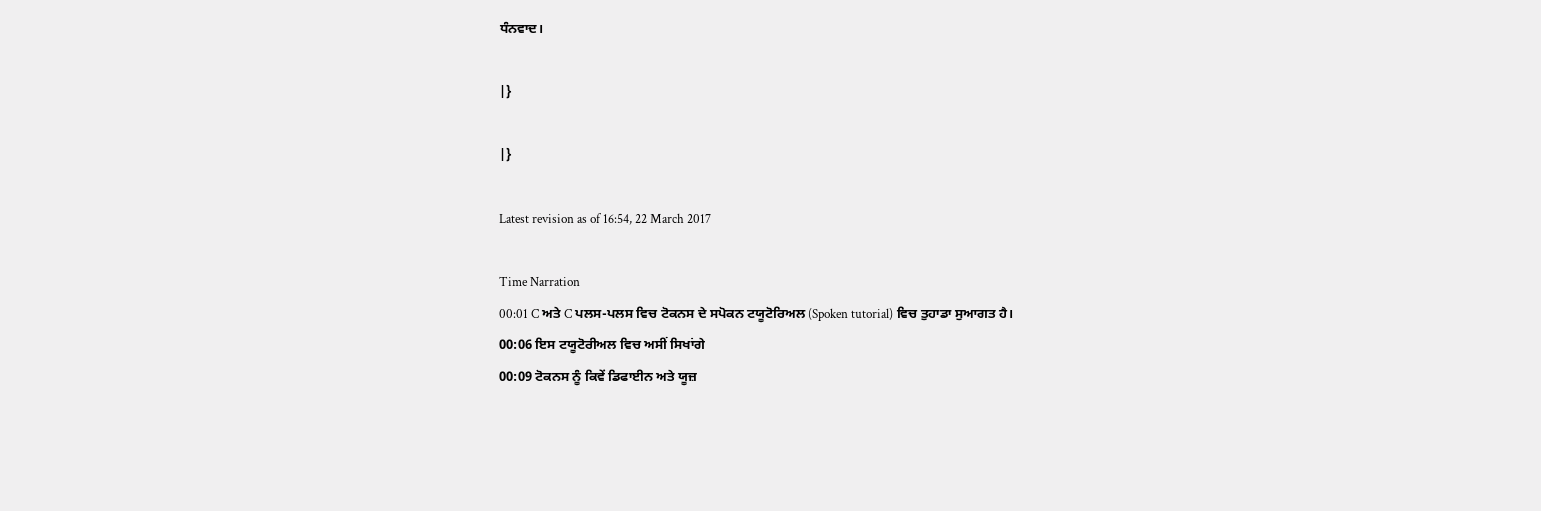ਧੰਨਵਾਦ।

|}

|}

Latest revision as of 16:54, 22 March 2017

Time Narration
00:01 C ਅਤੇ C ਪਲਸ-ਪਲਸ ਵਿਚ ਟੋਕਨਸ ਦੇ ਸਪੋਕਨ ਟਯੂਟੋਰਿਅਲ (Spoken tutorial) ਵਿਚ ਤੁਹਾਡਾ ਸੁਆਗਤ ਹੈ।
00:06 ਇਸ ਟਯੂਟੋਰੀਅਲ ਵਿਚ ਅਸੀਂ ਸਿਖਾਂਗੇ
00:09 ਟੋਕਨਸ ਨੂੰ ਕਿਵੇਂ ਡਿਫਾਈਨ ਅਤੇ ਯੂਜ਼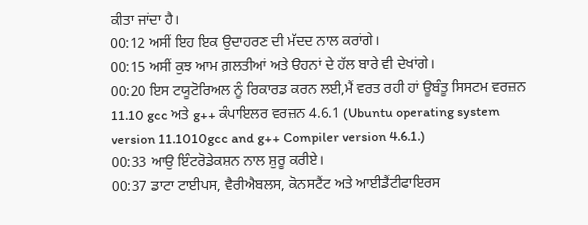ਕੀਤਾ ਜਾਂਦਾ ਹੈ।
00:12 ਅਸੀਂ ਇਹ ਇਕ ਉਦਾਹਰਣ ਦੀ ਮੱਦਦ ਨਾਲ ਕਰਾਂਗੇ।
00:15 ਅਸੀਂ ਕੁਝ ਆਮ ਗ਼ਲਤੀਆਂ ਅਤੇ ੳਹਨਾਂ ਦੇ ਹੱਲ ਬਾਰੇ ਵੀ ਦੇਖਾਂਗੇ।
00:20 ਇਸ ਟਯੂਟੋਰਿਅਲ ਨੂੰ ਰਿਕਾਰਡ ਕਰਨ ਲਈ,ਮੈਂ ਵਰਤ ਰਹੀ ਹਾਂ ਊਬੰਤੂ ਸਿਸਟਮ ਵਰਜ਼ਨ 11.10 gcc ਅਤੇ g++ ਕੰਪਾਇਲਰ ਵਰਜ਼ਨ 4.6.1 (Ubuntu operating system version 11.1010gcc and g++ Compiler version 4.6.1.)
00:33 ਆਉ ਇੰਟਰੋਡੇਕਸ਼ਨ ਨਾਲ ਸ਼ੁਰੂ ਕਰੀਏ।
00:37 ਡਾਟਾ ਟਾਈਪਸ, ਵੈਰੀਐਬਲਸ, ਕੋਨਸਟੈਂਟ ਅਤੇ ਆਈਡੈਂਟੀਫਾਇਰਸ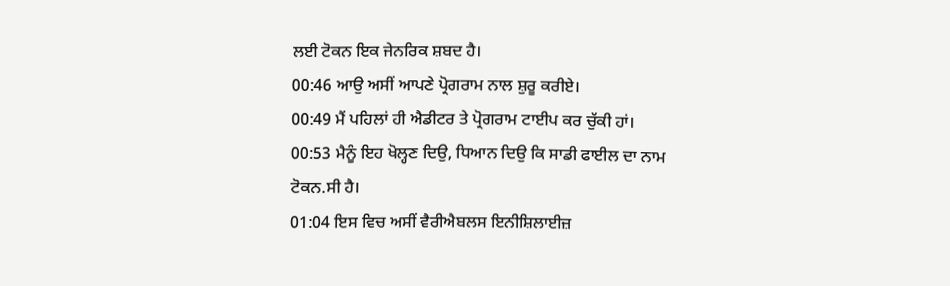ਲਈ ਟੋਕਨ ਇਕ ਜੇਨਰਿਕ ਸ਼ਬਦ ਹੈ।
00:46 ਆਉ ਅਸੀਂ ਆਪਣੇ ਪ੍ਰੋਗਰਾਮ ਨਾਲ ਸ਼ੁਰੂ ਕਰੀਏ।
00:49 ਮੈਂ ਪਹਿਲਾਂ ਹੀ ਐਡੀਟਰ ਤੇ ਪ੍ਰੋਗਰਾਮ ਟਾਈਪ ਕਰ ਚੁੱਕੀ ਹਾਂ।
00:53 ਮੈਨੂੰ ਇਹ ਖੋਲ੍ਹਣ ਦਿਉ, ਧਿਆਨ ਦਿਉ ਕਿ ਸਾਡੀ ਫਾਈਲ ਦਾ ਨਾਮ ਟੋਕਨ.ਸੀ ਹੈ।
01:04 ਇਸ ਵਿਚ ਅਸੀਂ ਵੈਰੀਐਬਲਸ ਇਨੀਸ਼ਿਲਾਈਜ਼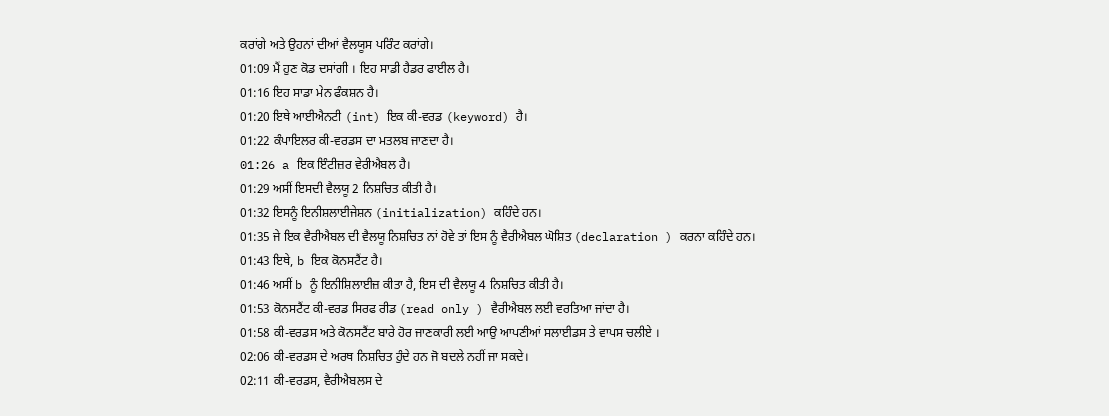ਕਰਾਂਗੇ ਅਤੇ ਉਹਨਾਂ ਦੀਆਂ ਵੈਲਯੂਸ ਪਰਿੰਟ ਕਰਾਂਗੇ।
01:09 ਮੈਂ ਹੁਣ ਕੋਡ ਦਸਾਂਗੀ । ਇਹ ਸਾਡੀ ਹੈਡਰ ਫਾਈਲ ਹੈ।
01:16 ਇਹ ਸਾਡਾ ਮੇਨ ਫੰਕਸ਼ਨ ਹੈ।
01:20 ਇਥੇ ਆਈਐਨਟੀ (int) ਇਕ ਕੀ-ਵਰਡ (keyword) ਹੈ।
01:22 ਕੰਪਾਇਲਰ ਕੀ-ਵਰਡਸ ਦਾ ਮਤਲਬ ਜਾਣਦਾ ਹੈ।
01:26 a ਇਕ ਇੰਟੀਜ਼ਰ ਵੇਰੀਐਬਲ ਹੈ।
01:29 ਅਸੀਂ ਇਸਦੀ ਵੈਲਯੂ 2 ਨਿਸ਼ਚਿਤ ਕੀਤੀ ਹੈ।
01:32 ਇਸਨੂੰ ਇਨੀਸ਼ਲਾਈਜੇਸ਼ਨ (initialization) ਕਹਿੰਦੇ ਹਨ।
01:35 ਜੇ ਇਕ ਵੈਰੀਐਬਲ ਦੀ ਵੈਲਯੂ ਨਿਸ਼ਚਿਤ ਨਾਂ ਹੋਵੇ ਤਾਂ ਇਸ ਨੂੰ ਵੈਰੀਐਬਲ ਘੋਸ਼ਿਤ (declaration ) ਕਰਨਾ ਕਹਿੰਦੇ ਹਨ।
01:43 ਇਥੇ, b ਇਕ ਕੋਨਸਟੈਂਟ ਹੈ।
01:46 ਅਸੀਂ b ਨੂੰ ਇਨੀਸ਼ਿਲਾਈਜ਼ ਕੀਤਾ ਹੈ, ਇਸ ਦੀ ਵੈਲਯੂ 4 ਨਿਸ਼ਚਿਤ ਕੀਤੀ ਹੈ।
01:53 ਕੋਨਸਟੈਂਟ ਕੀ-ਵਰਡ ਸਿਰਫ ਰੀਡ (read only ) ਵੈਰੀਐਬਲ ਲਈ ਵਰਤਿਆ ਜਾਂਦਾ ਹੈ।
01:58 ਕੀ-ਵਰਡਸ ਅਤੇ ਕੋਨਸਟੈਂਟ ਬਾਰੇ ਹੋਰ ਜਾਣਕਾਰੀ ਲਈ ਆਉ ਆਪਣੀਆਂ ਸਲਾਈਡਸ ਤੇ ਵਾਪਸ ਚਲੀਏ ।
02:06 ਕੀ-ਵਰਡਸ ਦੇ ਅਰਥ ਨਿਸ਼ਚਿਤ ਹੁੰਦੇ ਹਨ ਜੋ ਬਦਲੇ ਨਹੀਂ ਜਾ ਸਕਦੇ।
02:11 ਕੀ-ਵਰਡਸ, ਵੈਰੀਐਬਲਸ ਦੇ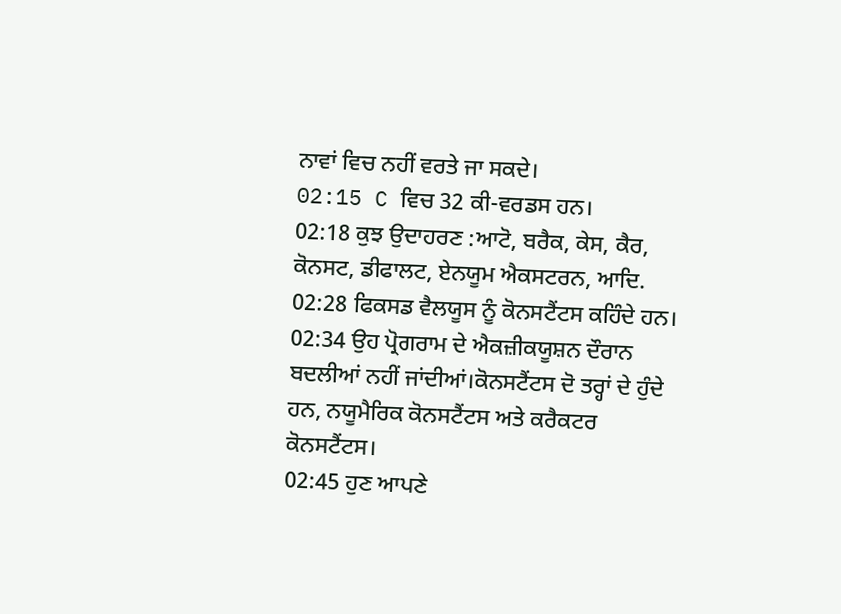ਨਾਵਾਂ ਵਿਚ ਨਹੀਂ ਵਰਤੇ ਜਾ ਸਕਦੇ।
02:15 C ਵਿਚ 32 ਕੀ-ਵਰਡਸ ਹਨ।
02:18 ਕੁਝ ਉਦਾਹਰਣ :ਆਟੋ, ਬਰੈਕ, ਕੇਸ, ਕੈਰ, ਕੋਨਸਟ, ਡੀਫਾਲਟ, ਏਨਯੂਮ ਐਕਸਟਰਨ, ਆਦਿ.
02:28 ਫਿਕਸਡ ਵੈਲਯੂਸ ਨੂੰ ਕੋਨਸਟੈਂਟਸ ਕਹਿੰਦੇ ਹਨ।
02:34 ਉਹ ਪ੍ਰੋਗਰਾਮ ਦੇ ਐਕਜ਼ੀਕਯੂਸ਼ਨ ਦੌਰਾਨ ਬਦਲੀਆਂ ਨਹੀਂ ਜਾਂਦੀਆਂ।ਕੋਨਸਟੈਂਟਸ ਦੋ ਤਰ੍ਹਾਂ ਦੇ ਹੁੰਦੇ ਹਨ, ਨਯੂਮੈਰਿਕ ਕੋਨਸਟੈਂਟਸ ਅਤੇ ਕਰੈਕਟਰ ਕੋਨਸਟੈਂਟਸ।
02:45 ਹੁਣ ਆਪਣੇ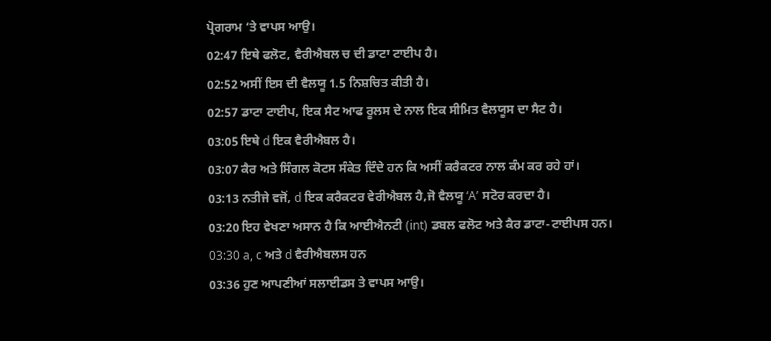ਪ੍ਰੋਗਰਾਮ ‘ਤੇ ਵਾਪਸ ਆਉ।
02:47 ਇਥੇ ਫਲੋਟ, ਵੈਰੀਐਬਲ ਚ ਦੀ ਡਾਟਾ ਟਾਈਪ ਹੈ।
02:52 ਅਸੀਂ ਇਸ ਦੀ ਵੈਲਯੂ 1.5 ਨਿਸ਼ਚਿਤ ਕੀਤੀ ਹੈ।
02:57 ਡਾਟਾ ਟਾਈਪ, ਇਕ ਸੈਟ ਆਫ ਰੂਲਸ ਦੇ ਨਾਲ ਇਕ ਸੀਮਿਤ ਵੈਲਯੂਸ ਦਾ ਸੈਟ ਹੈ।
03:05 ਇਥੇ d ਇਕ ਵੈਰੀਐਬਲ ਹੈ।
03:07 ਕੈਰ ਅਤੇ ਸਿੰਗਲ ਕੋਟਸ ਸੰਕੇਤ ਦਿੰਦੇ ਹਨ ਕਿ ਅਸੀਂ ਕਰੈਕਟਰ ਨਾਲ ਕੰਮ ਕਰ ਰਹੇ ਹਾਂ।
03:13 ਨਤੀਜੇ ਵਜੋਂ, d ਇਕ ਕਰੈਕਟਰ ਵੇਰੀਐਬਲ ਹੈ,ਜੋ ਵੈਲਯੂ ‘A’ ਸਟੋਰ ਕਰਦਾ ਹੈ।
03:20 ਇਹ ਵੇਖਣਾ ਅਸਾਨ ਹੈ ਕਿ ਆਈਐਨਟੀ (int) ਡਬਲ ਫਲੋਟ ਅਤੇ ਕੈਰ ਡਾਟਾ-ਟਾਈਪਸ ਹਨ।
03:30 a, c ਅਤੇ d ਵੈਰੀਐਬਲਸ ਹਨ
03:36 ਹੁਣ ਆਪਣੀਆਂ ਸਲਾਈਡਸ ਤੇ ਵਾਪਸ ਆਉ।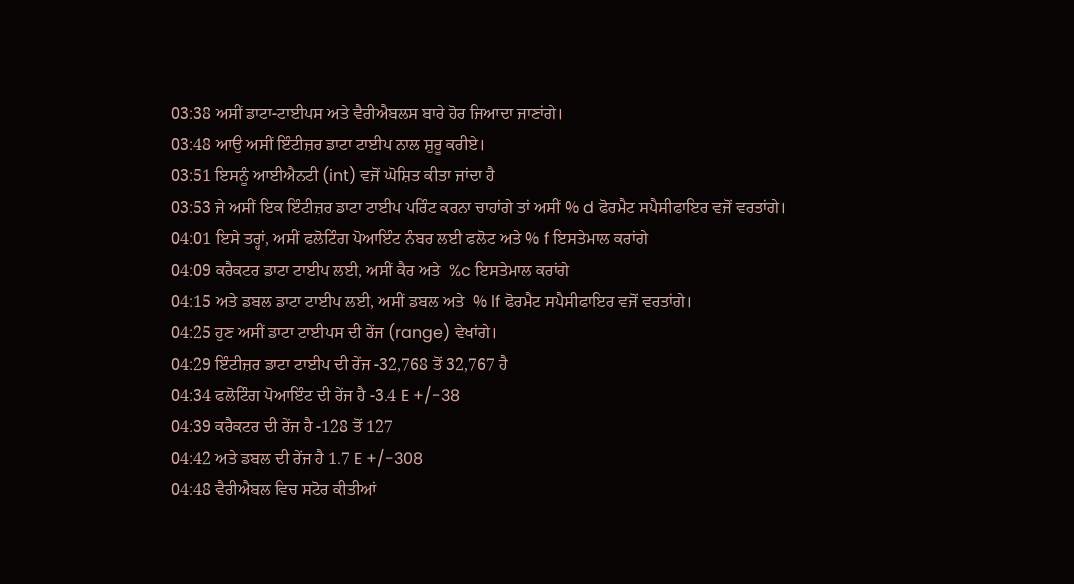03:38 ਅਸੀਂ ਡਾਟਾ-ਟਾਈਪਸ ਅਤੇ ਵੈਰੀਐਬਲਸ ਬਾਰੇ ਹੋਰ ਜਿਆਦਾ ਜਾਣਾਂਗੇ।
03:48 ਆਉ ਅਸੀਂ ਇੰਟੀਜ਼ਰ ਡਾਟਾ ਟਾਈਪ ਨਾਲ ਸ਼ੁਰੂ ਕਰੀਏ।
03:51 ਇਸਨੂੰ ਆਈਐਨਟੀ (int) ਵਜੋਂ ਘੋਸ਼ਿਤ ਕੀਤਾ ਜਾਂਦਾ ਹੈ
03:53 ਜੇ ਅਸੀਂ ਇਕ ਇੰਟੀਜ਼ਰ ਡਾਟਾ ਟਾਈਪ ਪਰਿੰਟ ਕਰਨਾ ਚਾਹਾਂਗੇ ਤਾਂ ਅਸੀਂ % d ਫੋਰਮੈਟ ਸਪੈਸੀਫਾਇਰ ਵਜੋਂ ਵਰਤਾਂਗੇ।
04:01 ਇਸੇ ਤਰ੍ਹਾਂ, ਅਸੀਂ ਫਲੋਟਿੰਗ ਪੋਆਇੰਟ ਨੰਬਰ ਲਈ ਫਲੋਟ ਅਤੇ % f ਇਸਤੇਮਾਲ ਕਰਾਂਗੇ
04:09 ਕਰੈਕਟਰ ਡਾਟਾ ਟਾਈਪ ਲਈ, ਅਸੀਂ ਕੈਰ ਅਤੇ  %c ਇਸਤੇਮਾਲ ਕਰਾਂਗੇ
04:15 ਅਤੇ ਡਬਲ ਡਾਟਾ ਟਾਈਪ ਲਈ, ਅਸੀਂ ਡਬਲ ਅਤੇ  % lf ਫੋਰਮੈਟ ਸਪੈਸੀਫਾਇਰ ਵਜੋਂ ਵਰਤਾਂਗੇ।
04:25 ਹੁਣ ਅਸੀਂ ਡਾਟਾ ਟਾਈਪਸ ਦੀ ਰੇਂਜ (range) ਵੇਖਾਂਗੇ।
04:29 ਇੰਟੀਜ਼ਰ ਡਾਟਾ ਟਾਈਪ ਦੀ ਰੇਂਜ -32,768 ਤੋਂ 32,767 ਹੈ
04:34 ਫਲੋਟਿੰਗ ਪੋਆਇੰਟ ਦੀ ਰੇਂਜ ਹੈ -3.4 E +/-38
04:39 ਕਰੈਕਟਰ ਦੀ ਰੇਂਜ ਹੈ -128 ਤੋਂ 127
04:42 ਅਤੇ ਡਬਲ ਦੀ ਰੇਂਜ ਹੈ 1.7 E +/-308
04:48 ਵੈਰੀਐਬਲ ਵਿਚ ਸਟੋਰ ਕੀਤੀਆਂ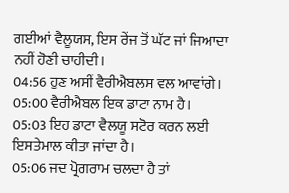ਗਈਆਂ ਵੈਲੂਯਸ, ਇਸ ਰੇਂਜ ਤੋਂ ਘੱਟ ਜਾਂ ਜਿਆਦਾ ਨਹੀਂ ਹੋਣੀ ਚਾਹੀਦੀ।
04:56 ਹੁਣ ਅਸੀਂ ਵੈਰੀਐਬਲਸ ਵਲ ਆਵਾਂਗੇ।
05:00 ਵੈਰੀਐਬਲ ਇਕ ਡਾਟਾ ਨਾਮ ਹੈ।
05:03 ਇਹ ਡਾਟਾ ਵੈਲਯੂ ਸਟੋਰ ਕਰਨ ਲਈ ਇਸਤੇਮਾਲ ਕੀਤਾ ਜਾਂਦਾ ਹੈ।
05:06 ਜਦ ਪ੍ਰੋਗਰਾਮ ਚਲਦਾ ਹੈ ਤਾਂ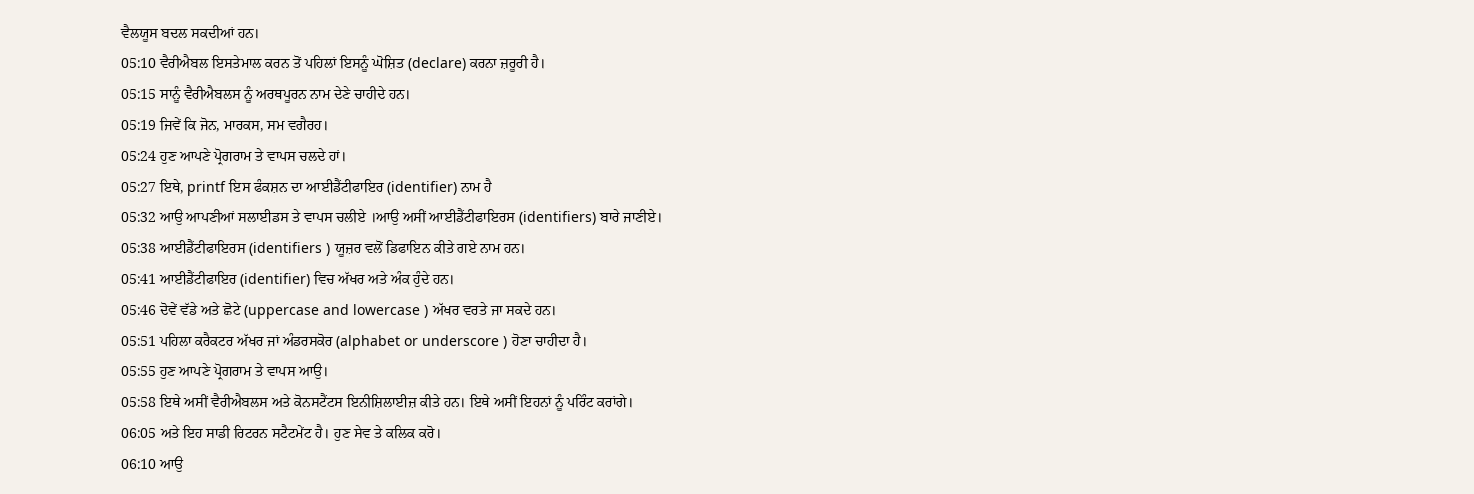ਵੈਲਯੂਸ ਬਦਲ ਸਕਦੀਆਂ ਹਨ।
05:10 ਵੈਰੀਐਬਲ ਇਸਤੇਮਾਲ ਕਰਨ ਤੋਂ ਪਹਿਲਾਂ ਇਸਨੂੰ ਘੋਸ਼ਿਤ (declare) ਕਰਨਾ ਜ਼ਰੂਰੀ ਹੈ।
05:15 ਸਾਨੂੰ ਵੈਰੀਐਬਲਸ ਨੂੰ ਅਰਥਪੂਰਨ ਨਾਮ ਦੇਣੇ ਚਾਹੀਦੇ ਹਨ।
05:19 ਜਿਵੇਂ ਕਿ ਜੋਨ, ਮਾਰਕਸ, ਸਮ ਵਗੈਰਹ।
05:24 ਹੁਣ ਆਪਣੇ ਪ੍ਰੋਗਰਾਮ ਤੇ ਵਾਪਸ ਚਲਦੇ ਹਾਂ।
05:27 ਇਥੇ, printf ਇਸ ਫੰਕਸ਼ਨ ਦਾ ਆਈਡੈਂਟੀਫਾਇਰ (identifier) ਨਾਮ ਹੈ
05:32 ਆਉ ਆਪਣੀਆਂ ਸਲਾਈਡਸ ਤੇ ਵਾਪਸ ਚਲੀਏ ।ਆਉ ਅਸੀਂ ਆਈਡੈਂਟੀਫਾਇਰਸ (identifiers) ਬਾਰੇ ਜਾਣੀਏ।
05:38 ਆਈਡੈਂਟੀਫਾਇਰਸ (identifiers ) ਯੂਜ਼ਰ ਵਲੋਂ ਡਿਫਾਇਨ ਕੀਤੇ ਗਏ ਨਾਮ ਹਨ।
05:41 ਆਈਡੈਂਟੀਫਾਇਰ (identifier) ਵਿਚ ਅੱਖਰ ਅਤੇ ਅੰਕ ਹੁੰਦੇ ਹਨ।
05:46 ਦੋਵੇਂ ਵੱਡੇ ਅਤੇ ਛੋਟੇ (uppercase and lowercase ) ਅੱਖਰ ਵਰਤੇ ਜਾ ਸਕਦੇ ਹਨ।
05:51 ਪਹਿਲਾ ਕਰੈਕਟਰ ਅੱਖਰ ਜਾਂ ਅੰਡਰਸਕੋਰ (alphabet or underscore ) ਹੋਣਾ ਚਾਹੀਦਾ ਹੈ।
05:55 ਹੁਣ ਆਪਣੇ ਪ੍ਰੋਗਰਾਮ ਤੇ ਵਾਪਸ ਆਉ।
05:58 ਇਥੇ ਅਸੀਂ ਵੈਰੀਐਬਲਸ ਅਤੇ ਕੋਨਸਟੈਂਟਸ ਇਨੀਸ਼ਿਲਾਈਜ਼ ਕੀਤੇ ਹਨ। ਇਥੇ ਅਸੀਂ ਇਹਨਾਂ ਨੂੰ ਪਰਿੰਟ ਕਰਾਂਗੇ।
06:05 ਅਤੇ ਇਹ ਸਾਡੀ ਰਿਟਰਨ ਸਟੈਟਮੇਂਟ ਹੈ। ਹੁਣ ਸੇਵ ਤੇ ਕਲਿਕ ਕਰੋ।
06:10 ਆਉ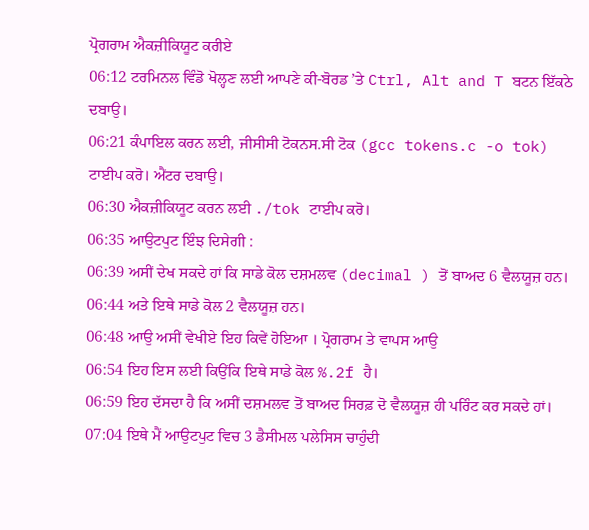ਪ੍ਰੋਗਰਾਮ ਐਕਜ਼ੀਕਿਯੂਟ ਕਰੀਏ
06:12 ਟਰਮਿਨਲ ਵਿੰਡੋ ਖੋਲ੍ਹਣ ਲਈ ਆਪਣੇ ਕੀ-ਬੋਰਡ ’ਤੇ Ctrl, Alt and T ਬਟਨ ਇੱਕਠੇ ਦਬਾਉ।
06:21 ਕੰਪਾਇਲ ਕਰਨ ਲਈ, ਜੀਸੀਸੀ ਟੋਕਨਸ.ਸੀ ਟੋਕ (gcc tokens.c -o tok) ਟਾਈਪ ਕਰੋ। ਐਂਟਰ ਦਬਾਉ।
06:30 ਐਕਜ਼ੀਕਿਯੂਟ ਕਰਨ ਲਈ ./tok ਟਾਈਪ ਕਰੋ।
06:35 ਆਉਟਪੁਟ ਇੰਝ ਦਿਸੇਗੀ :
06:39 ਅਸੀਂ ਦੇਖ ਸਕਦੇ ਹਾਂ ਕਿ ਸਾਡੇ ਕੋਲ ਦਸ਼ਮਲਵ (decimal ) ਤੋਂ ਬਾਅਦ 6 ਵੈਲਯੂਜ਼ ਹਨ।
06:44 ਅਤੇ ਇਥੇ ਸਾਡੇ ਕੋਲ 2 ਵੈਲਯੂਜ਼ ਹਨ।
06:48 ਆਉ ਅਸੀਂ ਵੇਖੀਏ ਇਹ ਕਿਵੇਂ ਹੋਇਆ । ਪ੍ਰੋਗਰਾਮ ਤੇ ਵਾਪਸ ਆਉ
06:54 ਇਹ ਇਸ ਲਈ ਕਿਉਂਕਿ ਇਥੇ ਸਾਡੇ ਕੋਲ %.2f ਹੈ।
06:59 ਇਹ ਦੱਸਦਾ ਹੈ ਕਿ ਅਸੀਂ ਦਸ਼ਮਲਵ ਤੋਂ ਬਾਅਦ ਸਿਰਫ਼ ਦੋ ਵੈਲਯੂਜ਼ ਹੀ ਪਰਿੰਟ ਕਰ ਸਕਦੇ ਹਾਂ।
07:04 ਇਥੇ ਮੈਂ ਆਉਟਪੁਟ ਵਿਚ 3 ਡੈਸੀਮਲ ਪਲੇਸਿਸ ਚਾਹੁੰਦੀ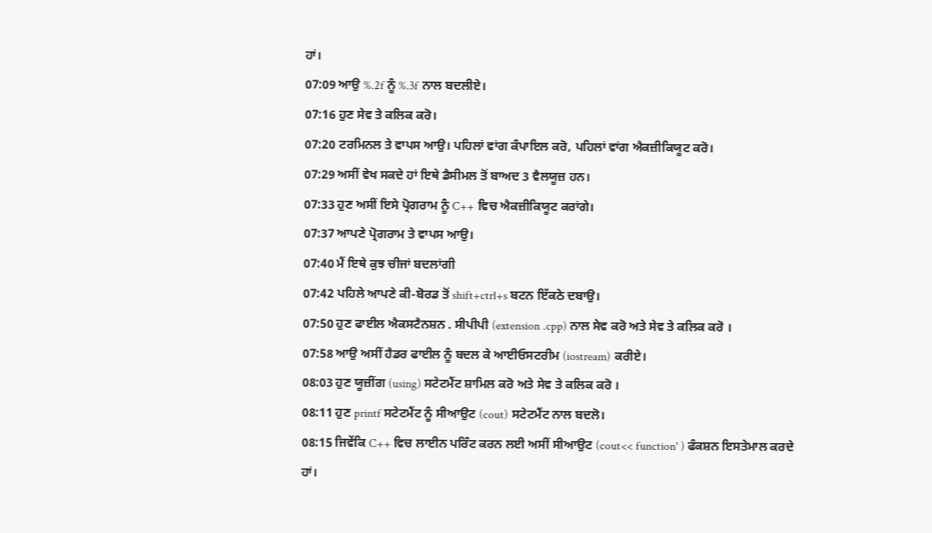ਹਾਂ।
07:09 ਆਉ %.2f ਨੂੰ %.3f ਨਾਲ ਬਦਲੀਏ।
07:16 ਹੁਣ ਸੇਵ ਤੇ ਕਲਿਕ ਕਰੋ।
07:20 ਟਰਮਿਨਲ ਤੇ ਵਾਪਸ ਆਉ। ਪਹਿਲਾਂ ਵਾਂਗ ਕੰਪਾਇਲ ਕਰੋ, ਪਹਿਲਾਂ ਵਾਂਗ ਐਕਜ਼ੀਕਿਯੂਟ ਕਰੋ।
07:29 ਅਸੀਂ ਵੇਖ ਸਕਦੇ ਹਾਂ ਇਥੇ ਡੈਸੀਮਲ ਤੋਂ ਬਾਅਦ 3 ਵੈਲਯੂਜ਼ ਹਨ।
07:33 ਹੁਣ ਅਸੀਂ ਇਸੇ ਪ੍ਰੋਗਰਾਮ ਨੂੰ C++ ਵਿਚ ਐਕਜ਼ੀਕਿਯੂਟ ਕਰਾਂਗੇ।
07:37 ਆਪਣੇ ਪ੍ਰੋਗਰਾਮ ਤੇ ਵਾਪਸ ਆਉ।
07:40 ਮੈਂ ਇਥੇ ਕੁਝ ਚੀਜਾਂ ਬਦਲਾਂਗੀ
07:42 ਪਹਿਲੇ ਆਪਣੇ ਕੀ-ਬੋਰਡ ਤੋਂ shift+ctrl+s ਬਟਨ ਇੱਕਠੇ ਦਬਾਉ।
07:50 ਹੁਣ ਫਾਈਲ ਐਕਸਟੈਨਸ਼ਨ . ਸੀਪੀਪੀ (extension .cpp) ਨਾਲ ਸੇਵ ਕਰੋ ਅਤੇ ਸੇਵ ਤੇ ਕਲਿਕ ਕਰੋ ।
07:58 ਆਉ ਅਸੀਂ ਹੈਡਰ ਫਾਈਲ ਨੂੰ ਬਦਲ ਕੇ ਆਈਓਸਟਰੀਮ (iostream) ਕਰੀਏ।
08:03 ਹੁਣ ਯੂਜ਼ੀਂਗ (using) ਸਟੇਟਮੈਂਟ ਸ਼ਾਮਿਲ ਕਰੋ ਅਤੇ ਸੇਵ ਤੇ ਕਲਿਕ ਕਰੋ ।
08:11 ਹੁਣ printf ਸਟੇਟਮੈਂਟ ਨੂੰ ਸੀਆਉਟ (cout) ਸਟੇਟਮੈਂਟ ਨਾਲ ਬਦਲੋ।
08:15 ਜਿਵੇਂਕਿ C++ ਵਿਚ ਲਾਈਨ ਪਰਿੰਟ ਕਰਨ ਲਈ ਅਸੀਂ ਸੀਆਉਟ (cout<< function' ) ਫੰਕਸ਼ਨ ਇਸਤੇਮਾਲ ਕਰਦੇ ਹਾਂ।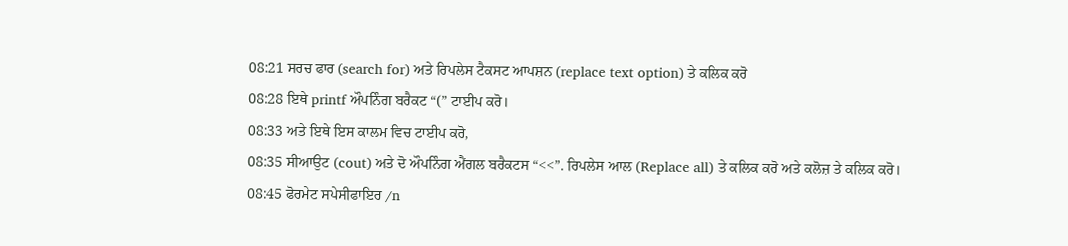08:21 ਸਰਚ ਫਾਰ (search for) ਅਤੇ ਰਿਪਲੇਸ ਟੈਕਸਟ ਆਪਸ਼ਨ (replace text option) ਤੇ ਕਲਿਕ ਕਰੋ
08:28 ਇਥੇ printf ਔਪਨਿੰਗ ਬਰੈਕਟ “(” ਟਾਈਪ ਕਰੋ।
08:33 ਅਤੇ ਇਥੇ ਇਸ ਕਾਲਮ ਵਿਚ ਟਾਈਪ ਕਰੋ,
08:35 ਸੀਆਉਟ (cout) ਅਤੇ ਦੋ ਔਪਨਿੰਗ ਐਂਗਲ ਬਰੈਕਟਸ “<<”. ਰਿਪਲੇਸ ਆਲ (Replace all) ਤੇ ਕਲਿਕ ਕਰੋ ਅਤੇ ਕਲੋਜ਼ ਤੇ ਕਲਿਕ ਕਰੋ।
08:45 ਫੋਰਮੇਟ ਸਪੇਸੀਫਾਇਰ /n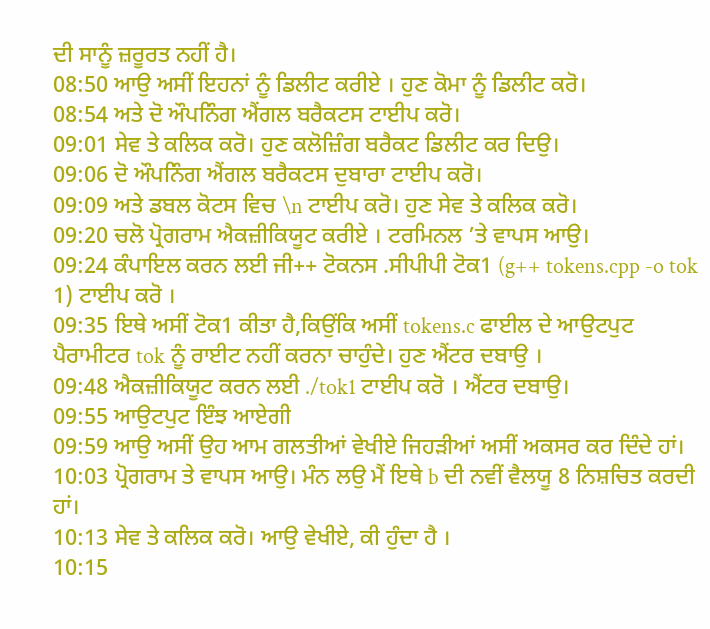ਦੀ ਸਾਨੂੰ ਜ਼ਰੂਰਤ ਨਹੀਂ ਹੈ।
08:50 ਆਉ ਅਸੀਂ ਇਹਨਾਂ ਨੂੰ ਡਿਲੀਟ ਕਰੀਏ । ਹੁਣ ਕੋਮਾ ਨੂੰ ਡਿਲੀਟ ਕਰੋ।
08:54 ਅਤੇ ਦੋ ਔਪਨਿੰਗ ਐਂਗਲ ਬਰੈਕਟਸ ਟਾਈਪ ਕਰੋ।
09:01 ਸੇਵ ਤੇ ਕਲਿਕ ਕਰੋ। ਹੁਣ ਕਲੋਜ਼ਿੰਗ ਬਰੈਕਟ ਡਿਲੀਟ ਕਰ ਦਿਉ।
09:06 ਦੋ ਔਪਨਿੰਗ ਐਂਗਲ ਬਰੈਕਟਸ ਦੁਬਾਰਾ ਟਾਈਪ ਕਰੋ।
09:09 ਅਤੇ ਡਬਲ ਕੋਟਸ ਵਿਚ \n ਟਾਈਪ ਕਰੋ। ਹੁਣ ਸੇਵ ਤੇ ਕਲਿਕ ਕਰੋ।
09:20 ਚਲੋ ਪ੍ਰੋਗਰਾਮ ਐਕਜ਼ੀਕਿਯੂਟ ਕਰੀਏ । ਟਰਮਿਨਲ ’ਤੇ ਵਾਪਸ ਆਉ।
09:24 ਕੰਪਾਇਲ ਕਰਨ ਲਈ ਜੀ++ ਟੋਕਨਸ .ਸੀਪੀਪੀ ਟੋਕ1 (g++ tokens.cpp -o tok 1) ਟਾਈਪ ਕਰੋ ।
09:35 ਇਥੇ ਅਸੀਂ ਟੋਕ1 ਕੀਤਾ ਹੈ,ਕਿਉਂਕਿ ਅਸੀਂ tokens.c ਫਾਈਲ ਦੇ ਆਉਟਪੁਟ ਪੈਰਾਮੀਟਰ tok ਨੂੰ ਰਾਈਟ ਨਹੀਂ ਕਰਨਾ ਚਾਹੁੰਦੇ। ਹੁਣ ਐਂਟਰ ਦਬਾਉ ।
09:48 ਐਕਜ਼ੀਕਿਯੂਟ ਕਰਨ ਲਈ ./tok1 ਟਾਈਪ ਕਰੋ । ਐਂਟਰ ਦਬਾਉ।
09:55 ਆਉਟਪੁਟ ਇੰਝ ਆਏਗੀ
09:59 ਆਉ ਅਸੀਂ ਉਹ ਆਮ ਗਲਤੀਆਂ ਵੇਖੀਏ ਜਿਹੜੀਆਂ ਅਸੀਂ ਅਕਸਰ ਕਰ ਦਿੰਦੇ ਹਾਂ।
10:03 ਪ੍ਰੋਗਰਾਮ ਤੇ ਵਾਪਸ ਆਉ। ਮੰਨ ਲਉ ਮੈਂ ਇਥੇ b ਦੀ ਨਵੀਂ ਵੈਲਯੂ 8 ਨਿਸ਼ਚਿਤ ਕਰਦੀ ਹਾਂ।
10:13 ਸੇਵ ਤੇ ਕਲਿਕ ਕਰੋ। ਆਉ ਵੇਖੀਏ, ਕੀ ਹੁੰਦਾ ਹੈ ।
10:15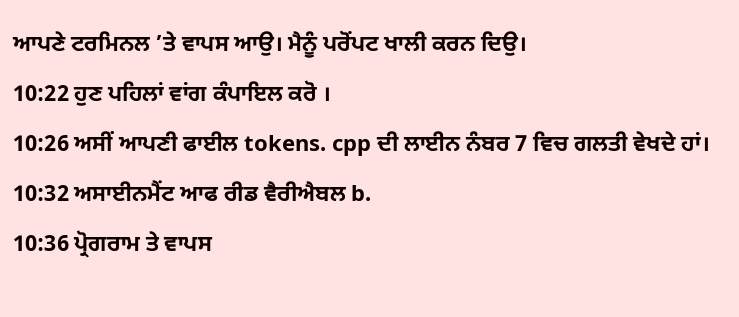ਆਪਣੇ ਟਰਮਿਨਲ ’ਤੇ ਵਾਪਸ ਆਉ। ਮੈਨੂੰ ਪਰੋਂਪਟ ਖਾਲੀ ਕਰਨ ਦਿਉ।
10:22 ਹੁਣ ਪਹਿਲਾਂ ਵਾਂਗ ਕੰਪਾਇਲ ਕਰੋ ।
10:26 ਅਸੀਂ ਆਪਣੀ ਫਾਈਲ tokens. cpp ਦੀ ਲਾਈਨ ਨੰਬਰ 7 ਵਿਚ ਗਲਤੀ ਵੇਖਦੇ ਹਾਂ।
10:32 ਅਸਾਈਨਮੈਂਟ ਆਫ ਰੀਡ ਵੈਰੀਐਬਲ b.
10:36 ਪ੍ਰੋਗਰਾਮ ਤੇ ਵਾਪਸ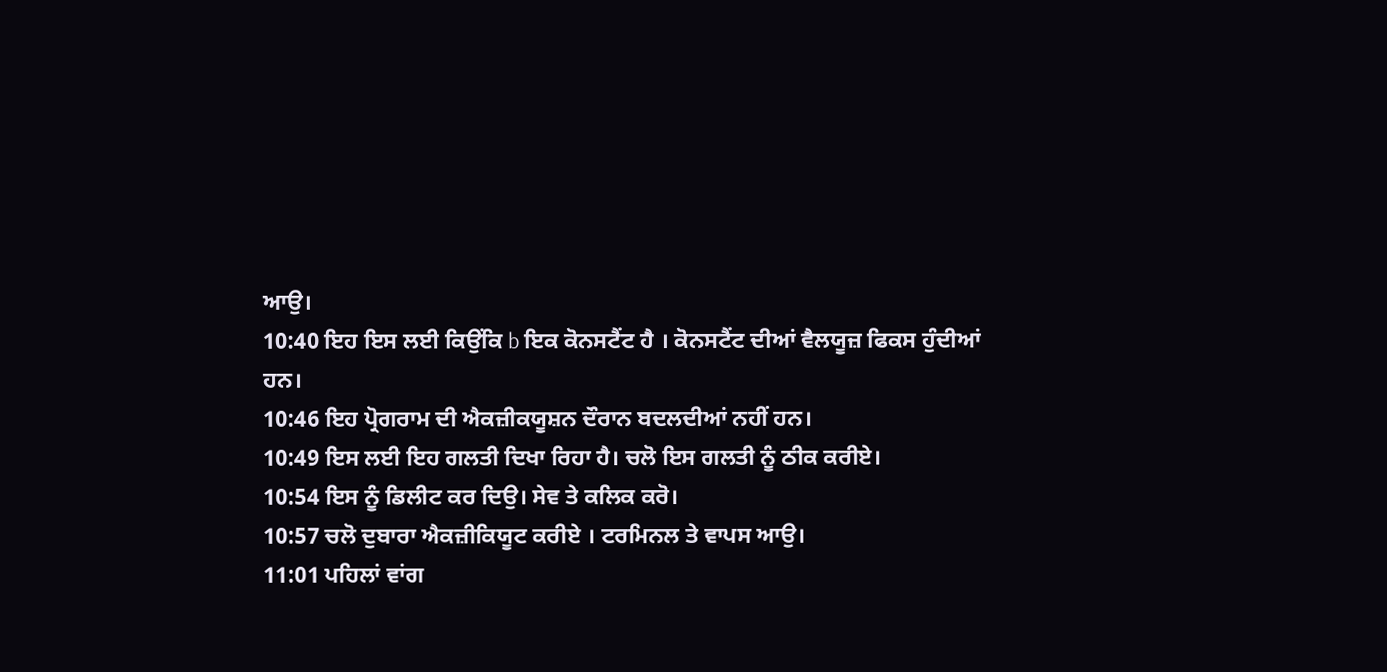ਆਉ।
10:40 ਇਹ ਇਸ ਲਈ ਕਿਉਂਕਿ b ਇਕ ਕੋਨਸਟੈਂਟ ਹੈ । ਕੋਨਸਟੈਂਟ ਦੀਆਂ ਵੈਲਯੂਜ਼ ਫਿਕਸ ਹੁੰਦੀਆਂ ਹਨ।
10:46 ਇਹ ਪ੍ਰੋਗਰਾਮ ਦੀ ਐਕਜ਼ੀਕਯੂਸ਼ਨ ਦੌਰਾਨ ਬਦਲਦੀਆਂ ਨਹੀਂ ਹਨ।
10:49 ਇਸ ਲਈ ਇਹ ਗਲਤੀ ਦਿਖਾ ਰਿਹਾ ਹੈ। ਚਲੋ ਇਸ ਗਲਤੀ ਨੂੰ ਠੀਕ ਕਰੀਏ।
10:54 ਇਸ ਨੂੰ ਡਿਲੀਟ ਕਰ ਦਿਉ। ਸੇਵ ਤੇ ਕਲਿਕ ਕਰੋ।
10:57 ਚਲੋ ਦੁਬਾਰਾ ਐਕਜ਼ੀਕਿਯੂਟ ਕਰੀਏ । ਟਰਮਿਨਲ ਤੇ ਵਾਪਸ ਆਉ।
11:01 ਪਹਿਲਾਂ ਵਾਂਗ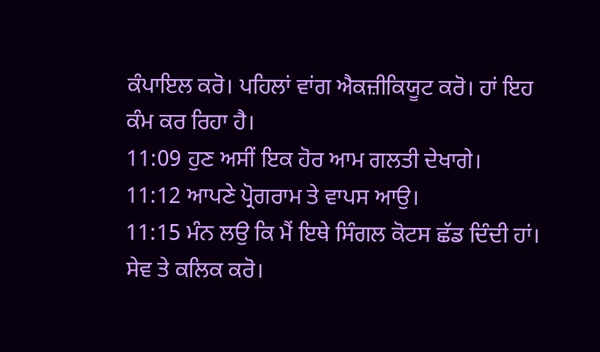ਕੰਪਾਇਲ ਕਰੋ। ਪਹਿਲਾਂ ਵਾਂਗ ਐਕਜ਼ੀਕਿਯੂਟ ਕਰੋ। ਹਾਂ ਇਹ ਕੰਮ ਕਰ ਰਿਹਾ ਹੈ।
11:09 ਹੁਣ ਅਸੀਂ ਇਕ ਹੋਰ ਆਮ ਗਲਤੀ ਦੇਖਾਗੇ।
11:12 ਆਪਣੇ ਪ੍ਰੋਗਰਾਮ ਤੇ ਵਾਪਸ ਆਉ।
11:15 ਮੰਨ ਲਉ ਕਿ ਮੈਂ ਇਥੇ ਸਿੰਗਲ ਕੋਟਸ ਛੱਡ ਦਿੰਦੀ ਹਾਂ। ਸੇਵ ਤੇ ਕਲਿਕ ਕਰੋ।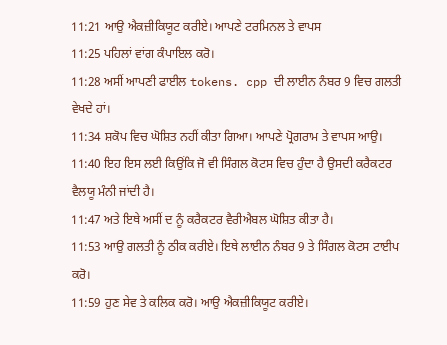11:21 ਆਉ ਐਕਜ਼ੀਕਿਯੂਟ ਕਰੀਏ। ਆਪਣੇ ਟਰਮਿਨਲ ਤੇ ਵਾਪਸ
11:25 ਪਹਿਲਾਂ ਵਾਂਗ ਕੰਪਾਇਲ ਕਰੋ।
11:28 ਅਸੀਂ ਆਪਣੀ ਫਾਈਲ tokens. cpp ਦੀ ਲਾਈਨ ਨੰਬਰ 9 ਵਿਚ ਗਲਤੀ ਵੇਖਦੇ ਹਾਂ।
11:34 ਸ਼ਕੋਪ ਵਿਚ ਘੋਸ਼ਿਤ ਨਹੀਂ ਕੀਤਾ ਗਿਆ। ਆਪਣੇ ਪ੍ਰੋਗਰਾਮ ਤੇ ਵਾਪਸ ਆਉ।
11:40 ਇਹ ਇਸ ਲਈ ਕਿਉਂਕਿ ਜੋ ਵੀ ਸਿੰਗਲ ਕੋਟਸ ਵਿਚ ਹੁੰਦਾ ਹੈ ਉਸਦੀ ਕਰੈਕਟਰ ਵੈਲਯੂ ਮੰਨੀ ਜਾਂਦੀ ਹੈ।
11:47 ਅਤੇ ਇਥੇ ਅਸੀਂ ਦ ਨੂੰ ਕਰੈਕਟਰ ਵੈਰੀਐਬਲ ਘੋਸ਼ਿਤ ਕੀਤਾ ਹੈ।
11:53 ਆਉ ਗਲਤੀ ਨੂੰ ਠੀਕ ਕਰੀਏ। ਇਥੇ ਲਾਈਨ ਨੰਬਰ 9 ਤੇ ਸਿੰਗਲ ਕੋਟਸ ਟਾਈਪ ਕਰੋ।
11:59 ਹੁਣ ਸੇਵ ਤੇ ਕਲਿਕ ਕਰੋ। ਆਉ ਐਕਜ਼ੀਕਿਯੂਟ ਕਰੀਏ।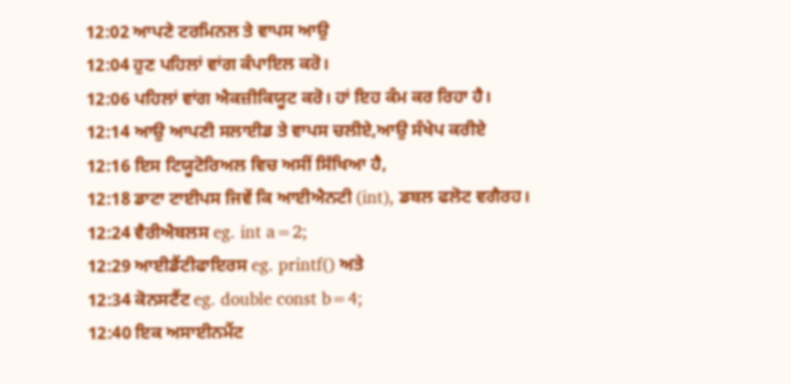12:02 ਆਪਣੇ ਟਰਮਿਨਲ ਤੇ ਵਾਪਸ ਆਉ
12:04 ਹੁਣ ਪਹਿਲਾਂ ਵਾਂਗ ਕੰਪਾਇਲ ਕਰੋ।
12:06 ਪਹਿਲਾਂ ਵਾਂਗ ਐਕਜ਼ੀਕਿਯੂਟ ਕਰੋ। ਹਾਂ ਇਹ ਕੰਮ ਕਰ ਰਿਹਾ ਹੈ।
12:14 ਆਉ ਆਪਣੀ ਸਲਾਈਡ ਤੇ ਵਾਪਸ ਚਲੀਏ,ਆਉ ਸੰਖੇਪ ਕਰੀਏ
12:16 ਇਸ ਟਿਯੂਟੋਰਿਅਲ ਵਿਚ ਅਸੀਂ ਸਿੱਖਿਆ ਹੈ,
12:18 ਡਾਟਾ ਟਾਈਪਸ ਜਿਵੇਂ ਕਿ ਆਈਐਨਟੀ (int), ਡਬਲ ਫਲੋਟ ਵਗੈਰਹ।
12:24 ਵੈਰੀਐਬਲਸ eg. int a=2;
12:29 ਆਈਡੈਂਟੀਫਾਇਰਸ eg. printf() ਅਤੇ
12:34 ਕੋਨਸਟੈਂਟ eg. double const b=4;
12:40 ਇਕ ਅਸਾਈਨਮੈਂਟ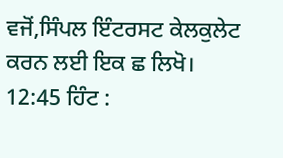ਵਜੋਂ,ਸਿੰਪਲ ਇੰਟਰਸਟ ਕੇਲਕੁਲੇਟ ਕਰਨ ਲਈ ਇਕ ਛ ਲਿਖੋ।
12:45 ਹਿੰਟ :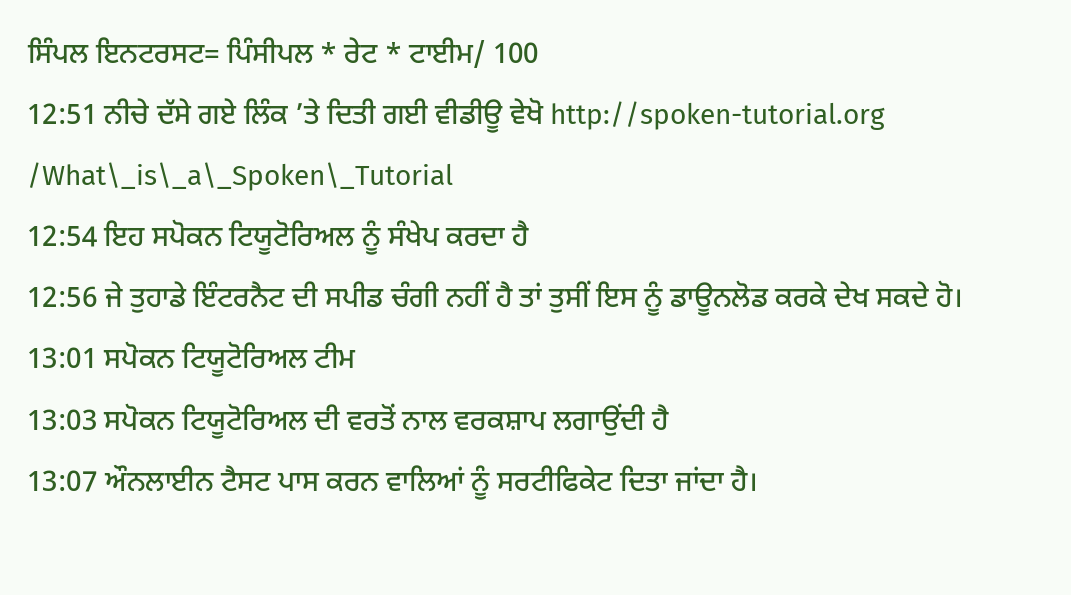ਸਿੰਪਲ ਇਨਟਰਸਟ= ਪਿੰਸੀਪਲ * ਰੇਟ * ਟਾਈਮ/ 100
12:51 ਨੀਚੇ ਦੱਸੇ ਗਏ ਲਿੰਕ ’ਤੇ ਦਿਤੀ ਗਈ ਵੀਡੀਊ ਵੇਖੋ http://spoken-tutorial.org /What\_is\_a\_Spoken\_Tutorial
12:54 ਇਹ ਸਪੋਕਨ ਟਿਯੂਟੋਰਿਅਲ ਨੂੰ ਸੰਖੇਪ ਕਰਦਾ ਹੈ
12:56 ਜੇ ਤੁਹਾਡੇ ਇੰਟਰਨੈਟ ਦੀ ਸਪੀਡ ਚੰਗੀ ਨਹੀਂ ਹੈ ਤਾਂ ਤੁਸੀਂ ਇਸ ਨੂੰ ਡਾਊਨਲੋਡ ਕਰਕੇ ਦੇਖ ਸਕਦੇ ਹੋ।
13:01 ਸਪੋਕਨ ਟਿਯੂਟੋਰਿਅਲ ਟੀਮ
13:03 ਸਪੋਕਨ ਟਿਯੂਟੋਰਿਅਲ ਦੀ ਵਰਤੋਂ ਨਾਲ ਵਰਕਸ਼ਾਪ ਲਗਾਉਂਦੀ ਹੈ
13:07 ਔਨਲਾਈਨ ਟੈਸਟ ਪਾਸ ਕਰਨ ਵਾਲਿਆਂ ਨੂੰ ਸਰਟੀਫਿਕੇਟ ਦਿਤਾ ਜਾਂਦਾ ਹੈ।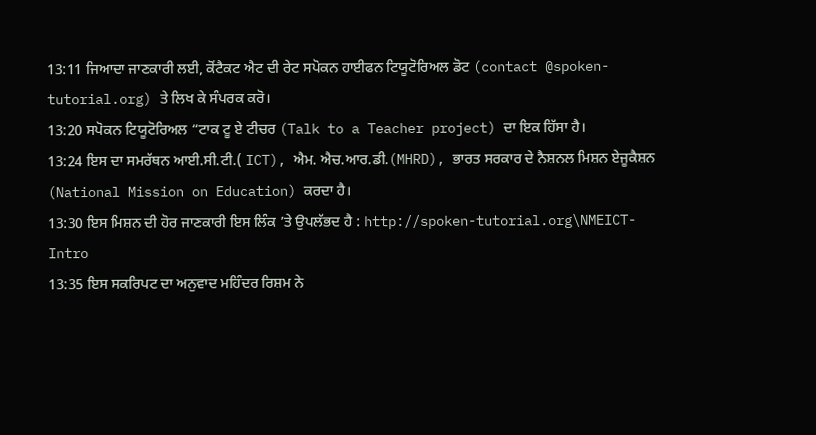13:11 ਜਿਆਦਾ ਜਾਣਕਾਰੀ ਲਈ, ਕੋਂਟੈਕਟ ਐਟ ਦੀ ਰੇਟ ਸਪੋਕਨ ਹਾਈਫਨ ਟਿਯੂਟੋਰਿਅਲ ਡੋਟ (contact @spoken-tutorial.org) ਤੇ ਲਿਖ ਕੇ ਸੰਪਰਕ ਕਰੋ।
13:20 ਸਪੋਕਨ ਟਿਯੂਟੋਰਿਅਲ “ਟਾਕ ਟੂ ਏ ਟੀਚਰ (Talk to a Teacher project) ਦਾ ਇਕ ਹਿੱਸਾ ਹੈ।
13:24 ਇਸ ਦਾ ਸਮਰੱਥਨ ਆਈ.ਸੀ.ਟੀ.( ICT), ਐਮ. ਐਚ.ਆਰ.ਡੀ.(MHRD), ਭਾਰਤ ਸਰਕਾਰ ਦੇ ਨੈਸ਼ਨਲ ਮਿਸ਼ਨ ਏਜੂਕੈਸ਼ਨ (National Mission on Education) ਕਰਦਾ ਹੈ।
13:30 ਇਸ ਮਿਸ਼ਨ ਦੀ ਹੋਰ ਜਾਣਕਾਰੀ ਇਸ ਲਿੰਕ ’ਤੇ ਉਪਲੱਭਦ ਹੈ : http://spoken-tutorial.org\NMEICT-Intro
13:35 ਇਸ ਸਕਰਿਪਟ ਦਾ ਅਨੁਵਾਦ ਮਹਿੰਦਰ ਰਿਸ਼ਮ ਨੇ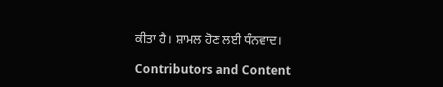ਕੀਤਾ ਹੈ। ਸ਼ਾਮਲ ਹੋਣ ਲਈ ਧੰਨਵਾਦ।

Contributors and Content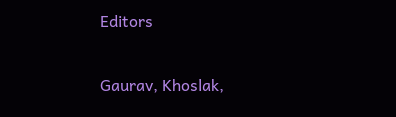Editors

Gaurav, Khoslak,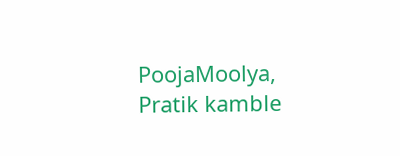PoojaMoolya, Pratik kamble